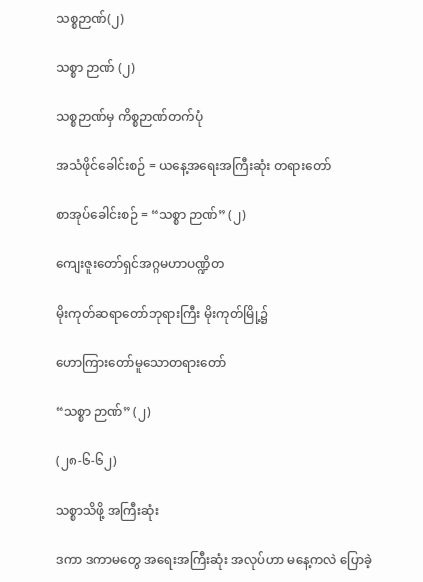သစ္စဉာဏ်(၂)

သစ္စာ ဉာဏ် (၂)

သစ္စဉာဏ်မှ ကိစ္စဉာဏ်တက်ပုံ

အသံဖိုင်ခေါင်းစဉ် = ယနေ့အရေးအကြီးဆုံး တရားတော်

စာအုပ်ခေါင်းစဉ် = “သစ္စာ ဉာဏ်” (၂)

ကျေးဇူးတော်ရှင်အဂ္ဂမဟာပဏ္ဍိတ

မိုးကုတ်ဆရာတော်ဘုရားကြီး မိုးကုတ်မြို့၌

ဟောကြားတော်မူသောတရားတော်

“သစ္စာ ဉာဏ်” (၂)

(၂၈-၆-၆၂)

သစ္စာသိဖို့ အကြီးဆုံး

ဒကာ ဒကာမတွေ အရေးအကြီးဆုံး အလုပ်ဟာ မနေ့ကလဲ ပြောခဲ့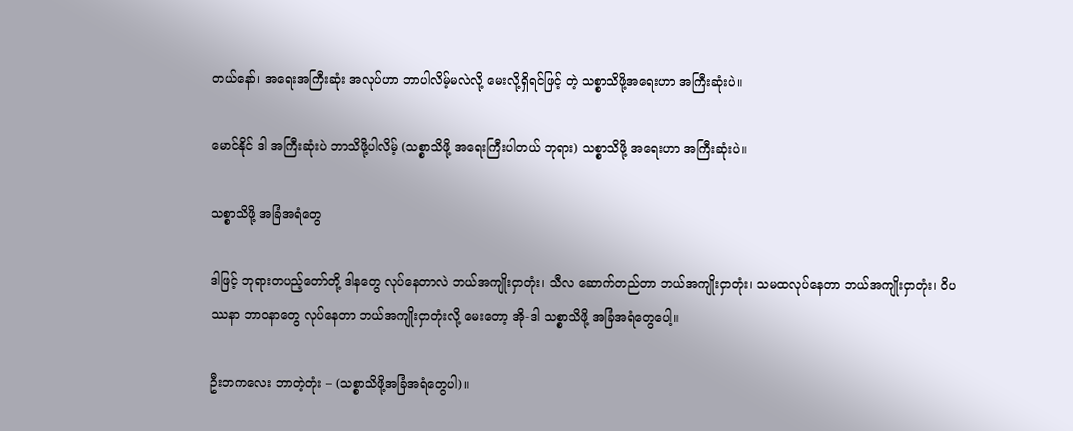တယ်နော်၊ အရေးအကြီးဆုံး အလုပ်ဟာ ဘာပါလိမ့်မလဲလို့ မေးလို့ရှိရင်ဖြင့် တဲ့ သစ္စာသိဖို့အရေးဟာ အကြီးဆုံးပဲ။

မောင်နိုင် ဒါ အကြီးဆုံးပဲ ဘာသိဖို့ပါလိမ့် (သစ္စာသိဖို့ အရေးကြီးပါတယ် ဘုရား) သစ္စာသိဖို့ အရေးဟာ အကြီးဆုံးပဲ။

သစ္စာသိဖို့ အခြံအရံတွေ

ဒါဖြင့် ဘုရားတပည့်တော်တို့ ဒါနတွေ လုပ်နေတာလဲ ဘယ်အကျိုးငှာတုံး၊ သီလ ဆောက်တည်တာ ဘယ်အကျိုးငှာတုံး၊ သမထလုပ်နေတာ ဘယ်အကျိုးငှာတုံး၊ ဝိပဿနာ ဘာဝနာတွေ လုပ်နေတာ ဘယ်အကျိုးငှာတုံးလို့ မေးတော့ အို-ဒါ သစ္စာသိဖို့ အခြံအရံတွေပေါ့။

ဦးဘကလေး ဘာတဲ့တုံး – (သစ္စာသိဖို့အခြံအရံတွေပါ)။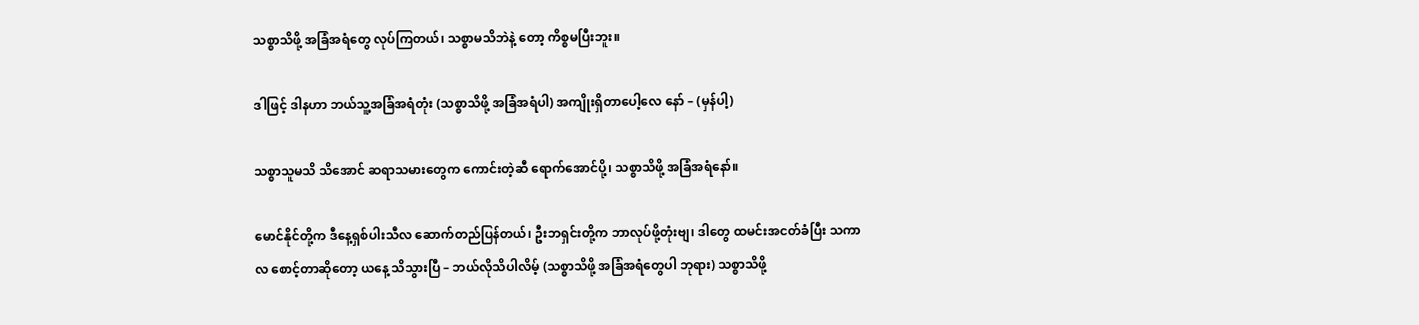သစ္စာသိဖို့ အခြံအရံတွေ လုပ်ကြတယ်၊ သစ္စာမသိဘဲနဲ့ တော့ ကိစ္စမပြီးဘူး။

ဒါဖြင့် ဒါနဟာ ဘယ်သူ့အခြံအရံတုံး (သစ္စာသိဖို့ အခြံအရံပါ) အကျိုးရှိတာပေါ့လေ နော် – (မှန်ပါ့)

သစ္စာသူမသိ သိအောင် ဆရာသမားတွေက ကောင်းတဲ့ဆီ ရောက်အောင်ပို့၊ သစ္စာသိဖို့ အခြံအရံနော်။

မောင်နိုင်တို့က ဒီနေ့ရှစ်ပါးသီလ ဆောက်တည်ပြန်တယ်၊ ဦးဘရှင်းတို့က ဘာလုပ်ဖို့တုံးဗျ၊ ဒါတွေ ထမင်းအငတ်ခံပြီး သကာလ စောင့်တာဆိုတော့ ယနေ့ သိသွားပြီ – ဘယ်လိုသိပါလိမ့် (သစ္စာသိဖို့ အခြံအရံတွေပါ ဘုရား) သစ္စာသိဖို့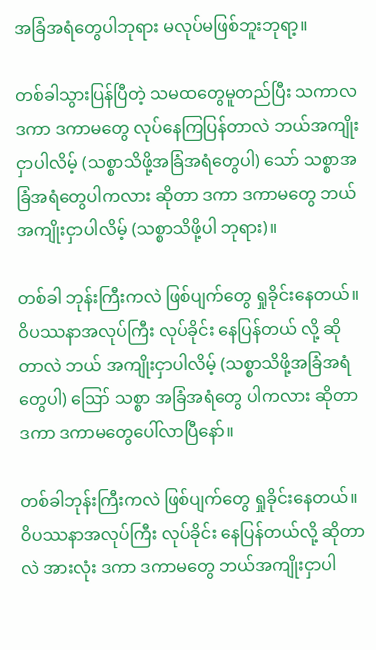အခြံအရံတွေပါဘုရား မလုပ်မဖြစ်ဘူးဘုရာ့။

တစ်ခါသွားပြန်ပြီတဲ့ သမထတွေမူတည်ပြီး သကာလ ဒကာ ဒကာမတွေ လုပ်နေကြပြန်တာလဲ ဘယ်အကျိုးငှာပါလိမ့် (သစ္စာသိဖို့အခြံအရံတွေပါ) သော် သစ္စာအခြံအရံတွေပါကလား ဆိုတာ ဒကာ ဒကာမတွေ ဘယ်အကျိုးငှာပါလိမ့် (သစ္စာသိဖို့ပါ ဘုရား)။

တစ်ခါ ဘုန်းကြီးကလဲ ဖြစ်ပျက်တွေ ရှုခိုင်းနေတယ်။ ဝိပဿနာအလုပ်ကြီး လုပ်ခိုင်း နေပြန်တယ် လို့ ဆိုတာလဲ ဘယ် အကျိုးငှာပါလိမ့် (သစ္စာသိဖို့အခြံအရံတွေပါ) ဪ သစ္စာ အခြံအရံတွေ ပါကလား ဆိုတာ ဒကာ ဒကာမတွေပေါ်လာပြီနော်။

တစ်ခါဘုန်းကြီးကလဲ ဖြစ်ပျက်တွေ ရှုခိုင်းနေတယ်။ ဝိပဿနာအလုပ်ကြီး လုပ်ခိုင်း နေပြန်တယ်လို့ ဆိုတာလဲ အားလုံး ဒကာ ဒကာမတွေ ဘယ်အကျိုးငှာပါ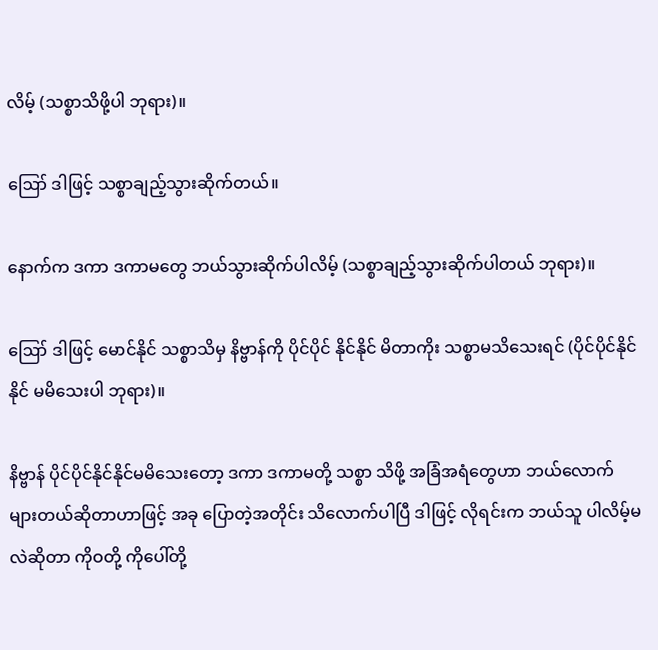လိမ့် (သစ္စာသိဖို့ပါ ဘုရား)။

ဪ ဒါဖြင့် သစ္စာချည့်သွားဆိုက်တယ်။

နောက်က ဒကာ ဒကာမတွေ ဘယ်သွားဆိုက်ပါလိမ့် (သစ္စာချည့်သွားဆိုက်ပါတယ် ဘုရား)။

ဪ ဒါဖြင့် မောင်နိုင် သစ္စာသိမှ နိဗ္ဗာန်ကို ပိုင်ပိုင် နိုင်နိုင် မိတာကိုး သစ္စာမသိသေးရင် (ပိုင်ပိုင်နိုင်နိုင် မမိသေးပါ ဘုရား)။

နိဗ္ဗာန် ပိုင်ပိုင်နိုင်နိုင်မမိသေးတော့ ဒကာ ဒကာမတို့ သစ္စာ သိဖို့ အခြံအရံတွေဟာ ဘယ်လောက် များတယ်ဆိုတာဟာဖြင့် အခု ပြောတဲ့အတိုင်း သိလောက်ပါပြီ ဒါဖြင့် လိုရင်းက ဘယ်သူ ပါလိမ့်မလဲဆိုတာ ကိုဝတို့ ကိုပေါ်တို့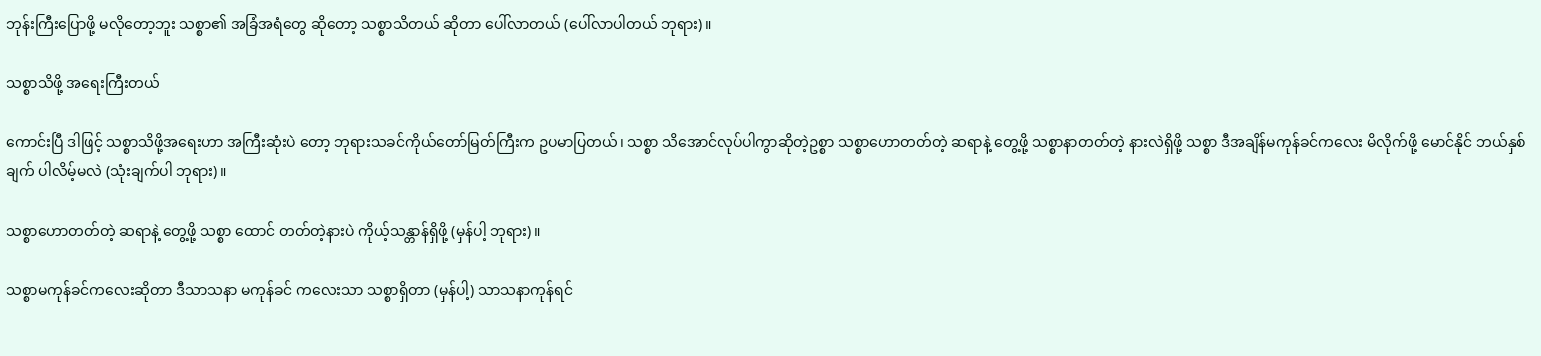ဘုန်းကြီးပြောဖို့ မလိုတော့ဘူး သစ္စာ၏ အခြံအရံတွေ ဆိုတော့ သစ္စာသိတယ် ဆိုတာ ပေါ်လာတယ် (ပေါ်လာပါတယ် ဘုရား)။

သစ္စာသိဖို့ အရေးကြီးတယ်

ကောင်းပြီ ဒါဖြင့် သစ္စာသိဖို့အရေးဟာ အကြီးဆုံးပဲ တော့ ဘုရားသခင်ကိုယ်တော်မြတ်ကြီးက ဥပမာပြတယ်၊ သစ္စာ သိအောင်လုပ်ပါကွာဆိုတဲ့ဥစ္စာ သစ္စာဟောတတ်တဲ့ ဆရာနဲ့ တွေ့ဖို့ သစ္စာနာတတ်တဲ့ နားလဲရှိဖို့ သစ္စာ ဒီအချိန်မကုန်ခင်ကလေး မိလိုက်ဖို့ မောင်နိုင် ဘယ်နှစ်ချက် ပါလိမ့်မလဲ (သုံးချက်ပါ ဘုရား)။

သစ္စာဟောတတ်တဲ့ ဆရာနဲ့ တွေ့ဖို့ သစ္စာ ထောင် တတ်တဲ့နားပဲ ကိုယ့်သန္တာန်ရှိဖို့ (မှန်ပါ့ ဘုရား)။

သစ္စာမကုန်ခင်ကလေးဆိုတာ ဒီသာသနာ မကုန်ခင် ကလေးသာ သစ္စာရှိတာ (မှန်ပါ့) သာသနာကုန်ရင်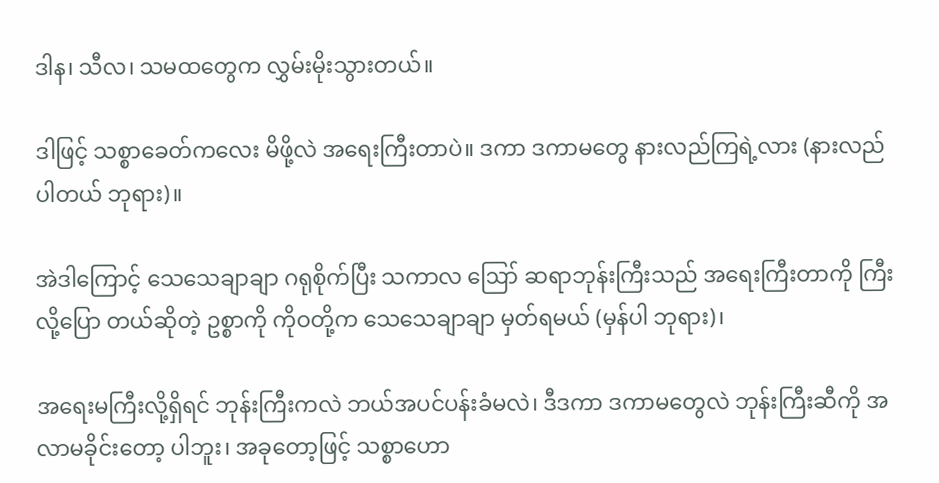ဒါန၊ သီလ၊ သမထတွေက လွှမ်းမိုးသွားတယ်။

ဒါဖြင့် သစ္စာခေတ်ကလေး မိဖို့လဲ အရေးကြီးတာပဲ။ ဒကာ ဒကာမတွေ နားလည်ကြရဲ့လား (နားလည်ပါတယ် ဘုရား)။

အဲဒါကြောင့် သေသေချာချာ ဂရုစိုက်ပြီး သကာလ ဪ ဆရာဘုန်းကြီးသည် အရေးကြီးတာကို ကြီးလို့ပြော တယ်ဆိုတဲ့ ဥစ္စာကို ကိုဝတို့က သေသေချာချာ မှတ်ရမယ် (မှန်ပါ ဘုရား)၊

အရေးမကြီးလို့ရှိရင် ဘုန်းကြီးကလဲ ဘယ်အပင်ပန်းခံမလဲ၊ ဒီဒကာ ဒကာမတွေလဲ ဘုန်းကြီးဆီကို အလာမခိုင်းတော့ ပါဘူး၊ အခုတော့ဖြင့် သစ္စာဟော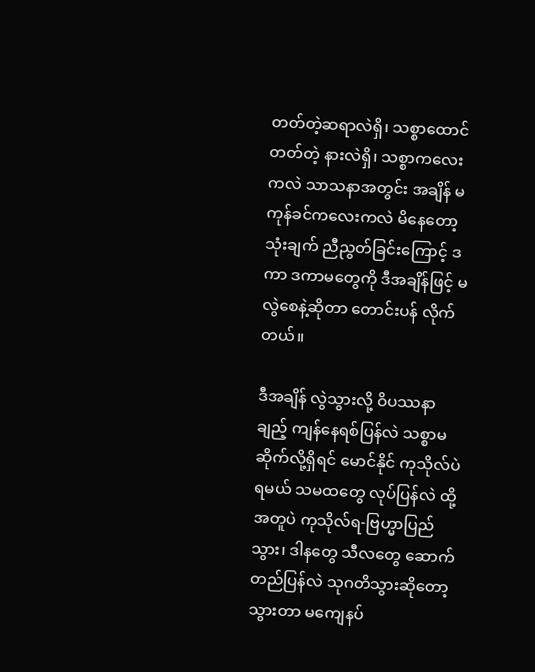တတ်တဲ့ဆရာလဲရှိ၊ သစ္စာထောင် တတ်တဲ့ နားလဲရှိ၊ သစ္စာကလေးကလဲ သာသနာအတွင်း အချိန် မကုန်ခင်ကလေးကလဲ မိနေတော့ သုံးချက် ညီညွတ်ခြင်းကြောင့် ဒကာ ဒကာမတွေကို ဒီအချိန်ဖြင့် မလွဲစေနဲ့ဆိုတာ တောင်းပန် လိုက်တယ်။

ဒီအချိန် လွဲသွားလို့ ဝိပဿနာချည့် ကျန်နေရစ်ပြန်လဲ သစ္စာမဆိုက်လို့ရှိရင် မောင်နိုင် ကုသိုလ်ပဲရမယ် သမထတွေ လုပ်ပြန်လဲ ထို့အတူပဲ ကုသိုလ်ရ-ဗြဟ္မာပြည်သွား၊ ဒါနတွေ သီလတွေ ဆောက်တည်ပြန်လဲ သုဂတိသွားဆိုတော့ သွားတာ မကျေနပ်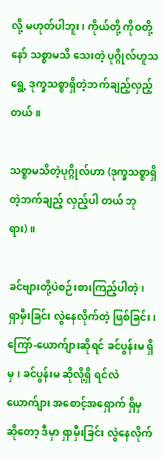လို့ မဟုတ်ပါဘူး၊ ကိုယ်တို့ ကိုဝတို့နော် သစ္စာမသိ သေးတဲ့ ပုဂ္ဂိုလ်ဟူသရွေ့ ဒုက္ခသစ္စာရှိတဲ့ဘက်ချည့်လှည့်တယ်။

သစ္စာမသိတဲ့ပုဂ္ဂိုလ်ဟာ (ဒုက္ခသစ္စာရှိတဲ့ဘက်ချည့် လှည့်ပါ တယ် ဘုရား)။

ခင်ဗျားတို့ပဲစဉ်းစားကြည့်ပါတဲ့၊ ရှာမှီးခြင်း လွဲနေလိုက်တဲ့ ဖြစ်ခြင်း၊ ကြော်-ယောက်ျားဆိုရင် ခင်ပွန်းမ ရှိမှ၊ ခင်ပွန်းမ ဆိုလို့ရှိ ရင်လဲ ယောက်ျား အစောင့်အရှောက် ရှိမှ ဆိုတော့ ဒီမှာ ရှာမှီးခြင်း လွဲနေလိုက်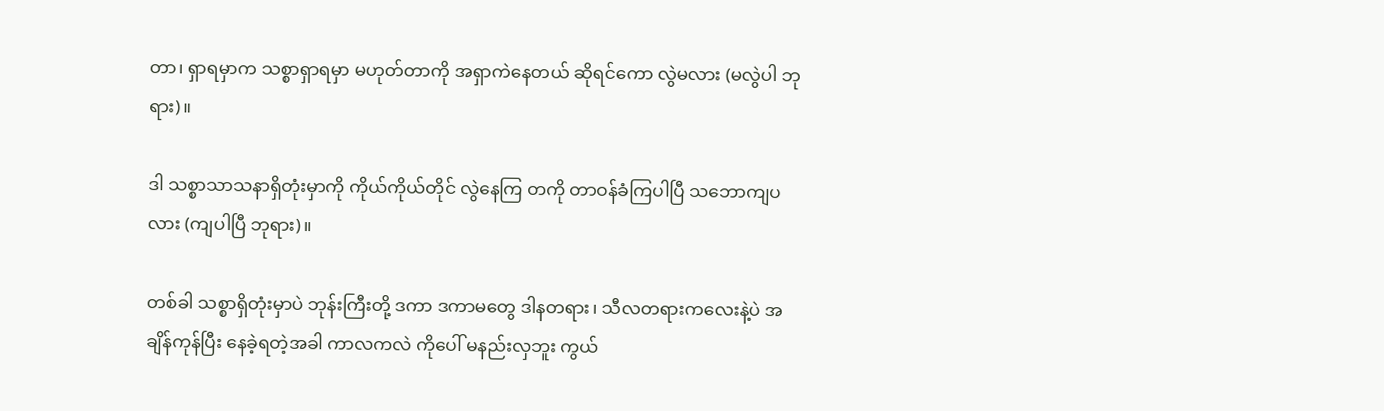တာ၊ ရှာရမှာက သစ္စာရှာရမှာ မဟုတ်တာကို အရှာကဲနေတယ် ဆိုရင်ကော လွဲမလား (မလွဲပါ ဘုရား)။

ဒါ သစ္စာသာသနာရှိတုံးမှာကို ကိုယ်ကိုယ်တိုင် လွဲနေကြ တကို တာဝန်ခံကြပါပြီ သဘောကျပလား (ကျပါပြီ ဘုရား)။

တစ်ခါ သစ္စာရှိတုံးမှာပဲ ဘုန်းကြီးတို့ ဒကာ ဒကာမတွေ ဒါနတရား၊ သီလတရားကလေးနဲ့ပဲ အချိန်ကုန်ပြီး နေခဲ့ရတဲ့အခါ ကာလကလဲ ကိုပေါ် မနည်းလှဘူး ကွယ်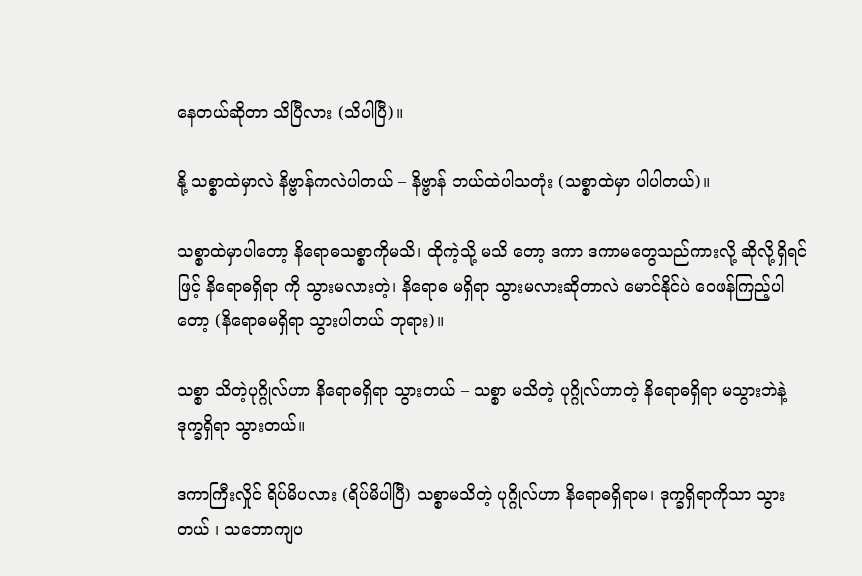နေတယ်ဆိုတာ သိပြီလား (သိပါပြီ)။

နို့ သစ္စာထဲမှာလဲ နိဗ္ဗာန်ကလဲပါတယ် – နိဗ္ဗာန် ဘယ်ထဲပါသတုံး (သစ္စာထဲမှာ ပါပါတယ်)။

သစ္စာထဲမှာပါတော့ နိရောဓသစ္စာကိုမသိ၊ ထိုကဲ့သို့ မသိ တော့ ဒကာ ဒကာမတွေသည်ကားလို့ ဆိုလို့ရှိရင်ဖြင့် နိရောဓရှိရာ ကို သွားမလားတဲ့၊ နိရောဓ မရှိရာ သွားမလားဆိုတာလဲ မောင်နိုင်ပဲ ဝေဖန်ကြည့်ပါတော့ (နိရောဓမရှိရာ သွားပါတယ် ဘုရား)။

သစ္စာ သိတဲ့ပုဂ္ဂိုလ်ဟာ နိရောဓရှိရာ သွားတယ် – သစ္စာ မသိတဲ့ ပုဂ္ဂိုလ်ဟာတဲ့ နိရောဓရှိရာ မသွားဘဲနဲ့ ဒုက္ခရှိရာ သွားတယ်။

ဒကာကြီးလှိုင် ရိပ်မိပလား (ရိပ်မိပါပြီ) သစ္စာမသိတဲ့ ပုဂ္ဂိုလ်ဟာ နိရောဓရှိရာမ၊ ဒုက္ခရှိရာကိုသာ သွားတယ် ၊ သဘောကျပ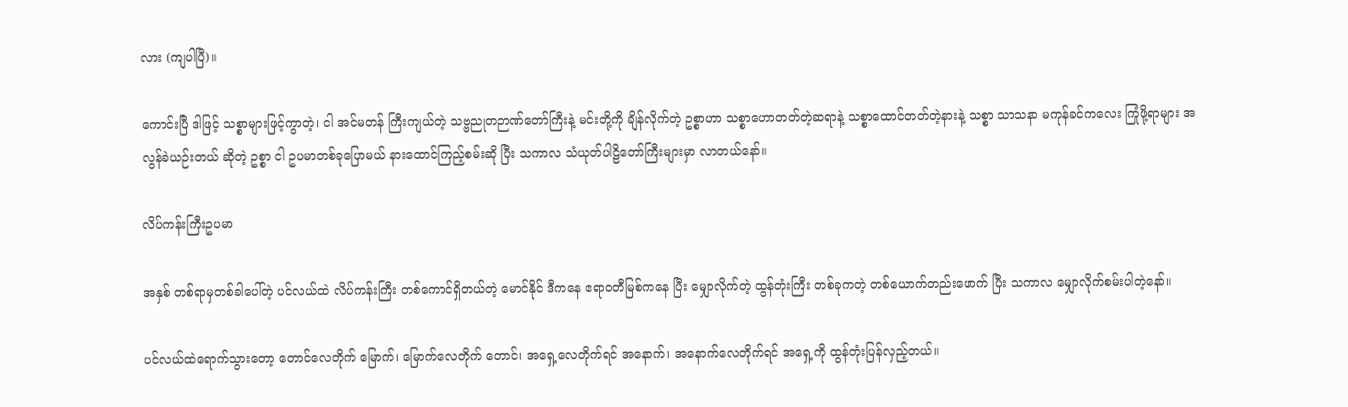လား (ကျပါပြီ)။

ကောင်းပြီ ဒါဖြင့် သစ္စာများဖြင့်ကွာတဲ့၊ ငါ အင်မတန် ကြီးကျယ်တဲ့ သဗ္ဗညုတဉာဏ်တော်ကြီးနဲ့ မင်းတို့ကို ချိန်လိုက်တဲ့ ဥစ္စာဟာ သစ္စာဟောတတ်တဲ့ဆရာနဲ့ သစ္စာထောင်တတ်တဲ့နားနဲ့ သစ္စာ သာသနာ မကုန်ခင်ကလေး ကြုံဖို့ရာများ အလွန်ခဲယဉ်းတယ် ဆိုတဲ့ ဥစ္စာ ငါ ဥပမာတစ်ခုပြောမယ် နားထောင်ကြည့်စမ်းဆို ပြီး သကာလ သံယုတ်ပါဠိတော်ကြီးများမှာ လာတယ်နော်။

လိပ်ကန်းကြီးဥပမာ

အနှစ် တစ်ရာမှတစ်ခါပေါ်တဲ့ ပင်လယ်ထဲ လိပ်ကန်းကြီး တစ်ကောင်ရှိတယ်တဲ့ မောင်နိုင် ဒီကနေ ဧရာဝတီမြစ်ကနေ ပြီး မျှောလိုက်တဲ့ ထွန်တုံးကြီး တစ်ခုကတဲ့ တစ်ယောက်တည်းဖောက် ပြီး သကာလ မျှောလိုက်စမ်းပါတဲ့နော်။

ပင်လယ်ထဲရောက်သွားတော့ တောင်လေတိုက် မြောက်၊ မြောက်လေတိုက် တောင်၊ အရှေ့လေတိုက်ရင် အနောက်၊ အနောက်လေတိုက်ရင် အရှေ့ကို ထွန်တုံးပြန်လှည့်တယ်။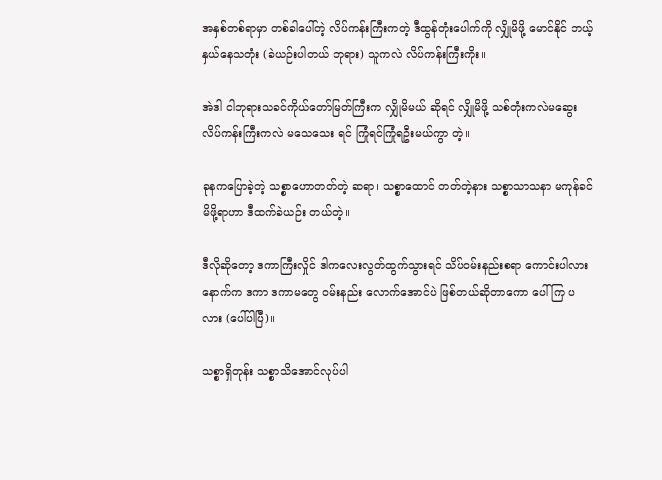အနှစ်တစ်ရာမှာ တစ်ခါပေါ်တဲ့ လိပ်ကန်းကြီးကတဲ့ ဒီထွန်တုံးပေါက်ကို လျှိုမိဖို့ မောင်နိုင် ဘယ့်နှယ်နေသတုံး (ခဲယဉ်းပါတယ် ဘုရား) သူကလဲ လိပ်ကန်းကြီးကိုး။

အဲဒါ ငါဘုရားသခင်ကိုယ်တော်မြတ်ကြီးက လျှိုမိမယ် ဆိုရင် လျှိုမိဖို့ သစ်တုံးကလဲမဆွေး လိပ်ကန်းကြီးကလဲ မသေသေး ရင် ကြုံရင်ကြုံရဦးမယ်ကွာ တဲ့။

ခုနကပြောခဲ့တဲ့ သစ္စာဟောတတ်တဲ့ ဆရာ၊ သစ္စာထောင် တတ်တဲ့နား သစ္စာသာသနာ မကုန်ခင် မိဖို့ရာဟာ ဒီထက်ခဲယဉ်း တယ်တဲ့။

ဒီလိုဆိုတော့ ဒကာကြီးလှိုင် ဒါကလေးလွတ်ထွက်သွားရင် သိပ်ဝမ်းနည်းစရာ ကောင်းပါလား နောက်က ဒကာ ဒကာမတွေ ဝမ်းနည်း လောက်အောင်ပဲ ဖြစ်တယ်ဆိုတာကော ပေါ်ကြ ပလား (ပေါ်ပါပြီ)။

သစ္စာရှိတုန်း သစ္စာသိအောင်လုပ်ပါ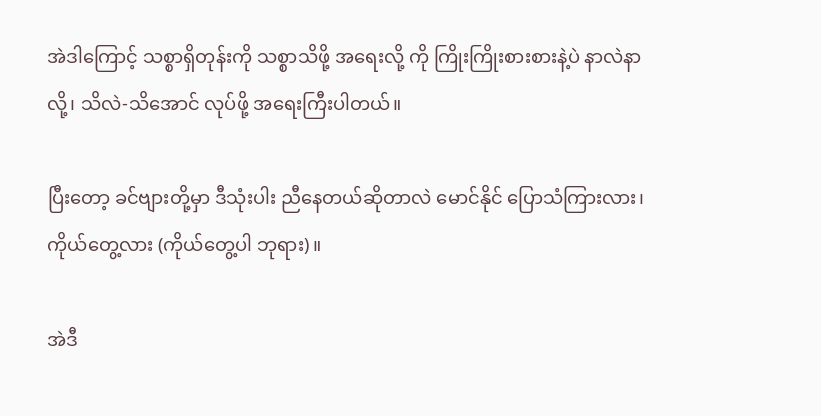အဲဒါကြောင့် သစ္စာရှိတုန်းကို သစ္စာသိဖို့ အရေးလို့ ကို ကြိုးကြိုးစားစားနဲ့ပဲ နာလဲနာလို့၊ သိလဲ-သိအောင် လုပ်ဖို့ အရေးကြီးပါတယ်။

ပြီးတော့ ခင်ဗျားတို့မှာ ဒီသုံးပါး ညီနေတယ်ဆိုတာလဲ မောင်နိုင် ပြောသံကြားလား၊ ကိုယ်တွေ့လား (ကိုယ်တွေ့ပါ ဘုရား)။

အဲဒီ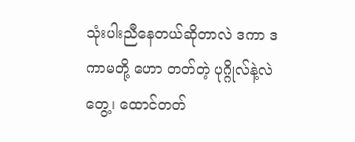သုံးပါးညီနေတယ်ဆိုတာလဲ ဒကာ ဒကာမတို့ ဟော တတ်တဲ့ ပုဂ္ဂိုလ်နဲ့လဲတွေ့၊ ထောင်တတ်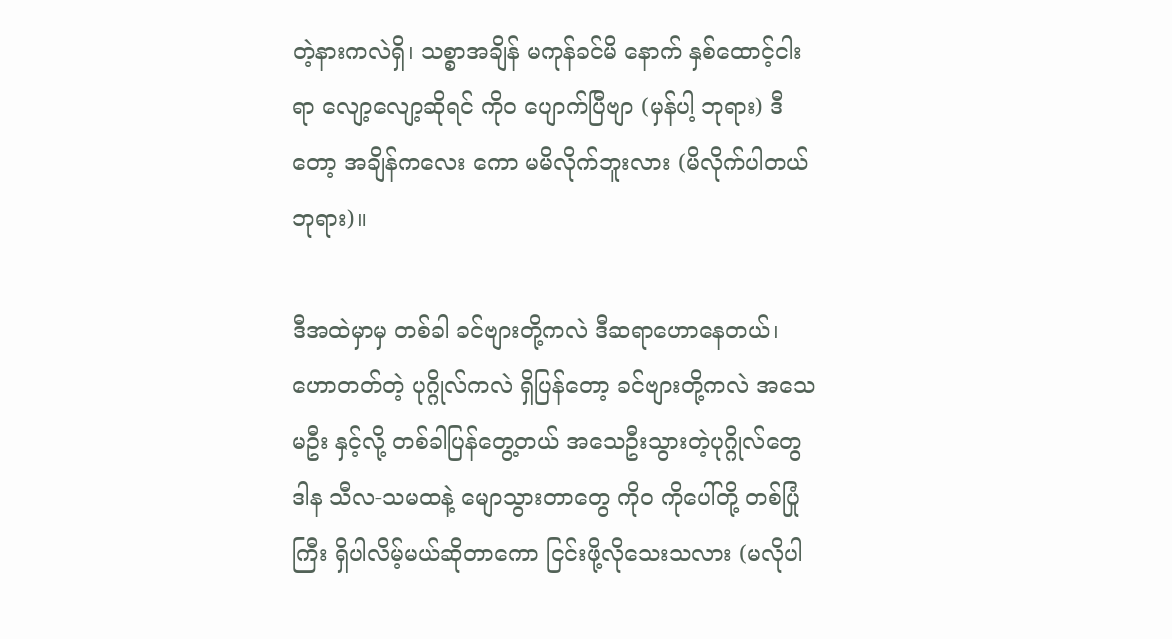တဲ့နားကလဲရှိ၊ သစ္စာအချိန် မကုန်ခင်မိ နောက် နှစ်ထောင့်ငါးရာ လျော့လျော့ဆိုရင် ကိုဝ ပျောက်ပြီဗျာ (မှန်ပါ့ ဘုရား) ဒီတော့ အချိန်ကလေး ကော မမိလိုက်ဘူးလား (မိလိုက်ပါတယ် ဘုရား)။

ဒီအထဲမှာမှ တစ်ခါ ခင်ဗျားတို့ကလဲ ဒီဆရာဟောနေတယ်၊ ဟောတတ်တဲ့ ပုဂ္ဂိုလ်ကလဲ ရှိပြန်တော့ ခင်ဗျားတို့ကလဲ အသေမဦး နှင့်လို့ တစ်ခါပြန်တွေ့တယ် အသေဦးသွားတဲ့ပုဂ္ဂိုလ်တွေ ဒါန သီလ-သမထနဲ့ မျောသွားတာတွေ ကိုဝ ကိုပေါ်တို့ တစ်ပြုံကြီး ရှိပါလိမ့်မယ်ဆိုတာကော ငြင်းဖို့လိုသေးသလား (မလိုပါ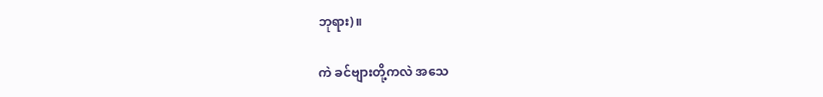ဘုရား)။

ကဲ ခင်ဗျားတို့ကလဲ အသေ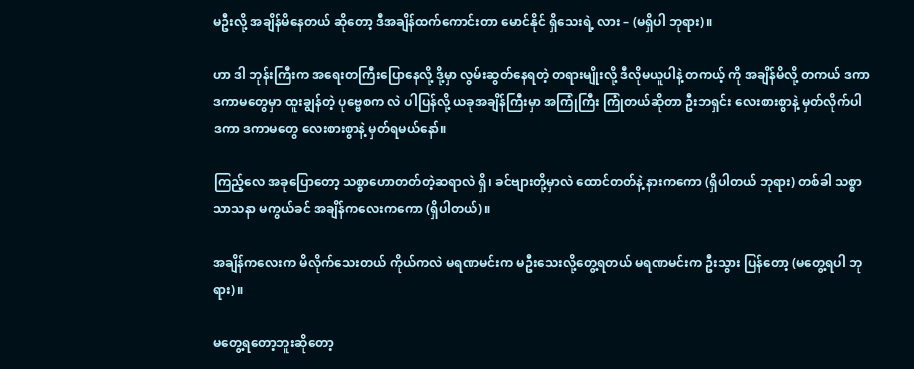မဦးလို့ အချိန်မိနေတယ် ဆိုတော့ ဒီအချိန်ထက်ကောင်းတာ မောင်နိုင် ရှိသေးရဲ့ လား – (မရှိပါ ဘုရား)။

ဟာ ဒါ ဘုန်းကြီးက အရေးတကြီးပြောနေလို့ ဒို့မှာ လွမ်းဆွတ်နေရတဲ့ တရားမျိုးလို့ ဒီလိုမယူပါနဲ့ တကယ့် ကို အချိန်မိလို့ တကယ် ဒကာ ဒကာမတွေမှာ ထူးချွန်တဲ့ ပုဗ္ဗေစက လဲ ပါပြန်လို့ ယခုအချိန်ကြီးမှာ အကြုံကြီး ကြုံတယ်ဆိုတာ ဦးဘရှင်း လေးစားစွာနဲ့ မှတ်လိုက်ပါ ဒကာ ဒကာမတွေ လေးစားစွာနဲ့ မှတ်ရမယ်နော်။

ကြည့်လေ အခုပြောတော့ သစ္စာဟောတတ်တဲ့ဆရာလဲ ရှိ၊ ခင်ဗျားတို့မှာလဲ ထောင်တတ်နဲ့ နားကကော (ရှိပါတယ် ဘုရား) တစ်ခါ သစ္စာသာသနာ မကွယ်ခင် အချိန်ကလေးကကော (ရှိပါတယ်)။

အချိန်ကလေးက မိလိုက်သေးတယ် ကိုယ်ကလဲ မရဏမင်းက မဦးသေးလို့တွေ့ရတယ် မရဏမင်းက ဦးသွား ပြန်တော့ (မတွေ့ရပါ ဘုရား)။

မတွေ့ရတော့ဘူးဆိုတော့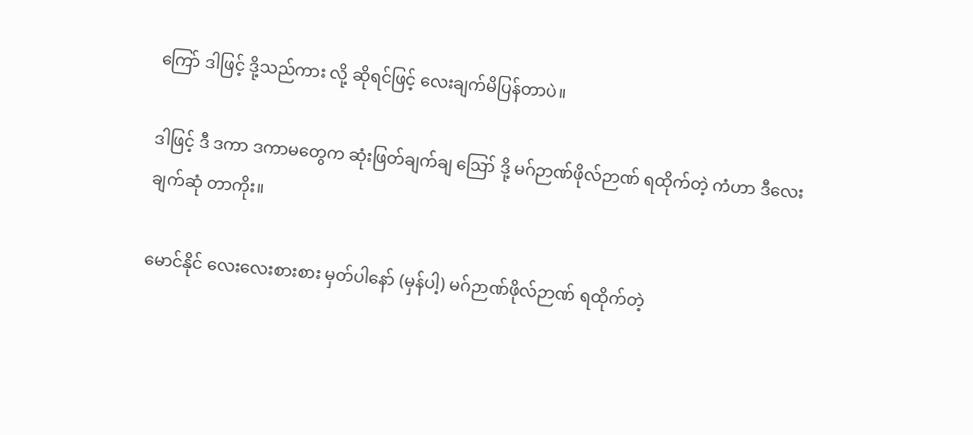ကြော် ဒါဖြင့် ဒို့သည်ကား လို့ ဆိုရင်ဖြင့် လေးချက်မိပြန်တာပဲ။

ဒါဖြင့် ဒီ ဒကာ ဒကာမတွေက ဆုံးဖြတ်ချက်ချ ဪ ဒို့ မဂ်ဉာဏ်ဖိုလ်ဉာဏ် ရထိုက်တဲ့ ကံဟာ ဒီလေးချက်ဆုံ တာကိုး။

မောင်နိုင် လေးလေးစားစား မှတ်ပါနော် (မှန်ပါ့) မဂ်ဉာဏ်ဖိုလ်ဉာဏ် ရထိုက်တဲ့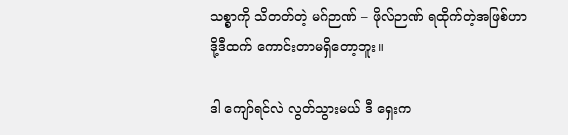သစ္စာကို သိတတ်တဲ့ မဂ်ဉာဏ် – ဖိုလ်ဉာဏ် ရထိုက်တဲ့အဖြစ်ဟာ ဒို့ဒီထက် ကောင်းတာမရှိတော့ဘူး။

ဒါ ကျော်ရင်လဲ လွတ်သွားမယ် ဒီ ရှေးက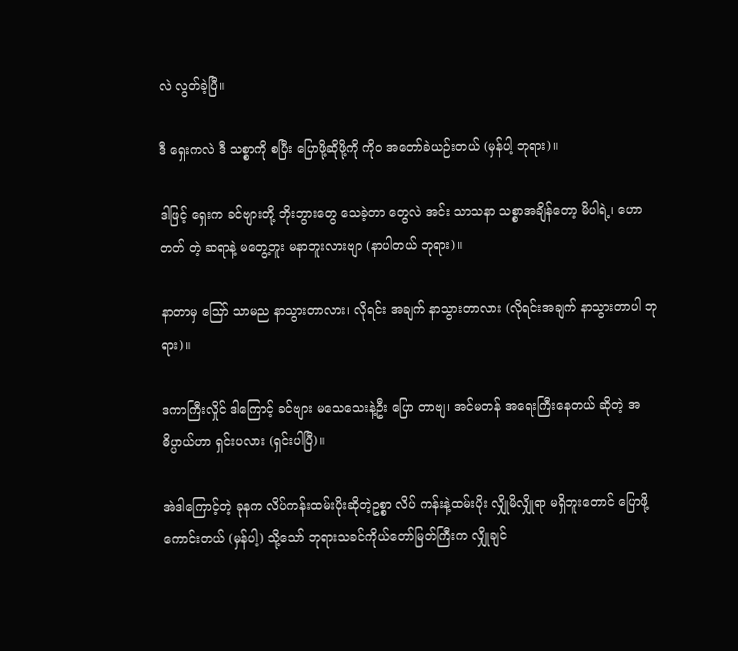လဲ လွတ်ခဲ့ပြီ။

ဒီ ရှေးကလဲ ဒီ သစ္စာကို စပြီး ပြောဖို့ဆိုဖို့ကို ကိုဝ အတော်ခဲယဉ်းတယ် (မှန်ပါ့ ဘုရား)။

ဒါဖြင့် ရှေးက ခင်ဗျားတို့ ဘိုးဘွားတွေ သေခဲ့တာ တွေလဲ အင်း သာသနာ သစ္စာအချိန်တော့ မိပါရဲ့၊ ဟောတတ် တဲ့ ဆရာနဲ့ မတွေ့ဘူး မနာဘူးလားဗျာ (နာပါတယ် ဘုရား)။

နာတာမှ ဪ သာမည နာသွားတာလား၊ လိုရင်း အချက် နာသွားတာလား (လိုရင်းအချက် နာသွားတာပါ ဘုရား)။

ဒကာကြီးလှိုင် ဒါကြောင့် ခင်ဗျား မသေသေးနဲ့ဦး ပြော တာဗျ၊ အင်မတန် အရေးကြီးနေတယ် ဆိုတဲ့ အဓိပ္ပာယ်ဟာ ရှင်းပလား (ရှင်းပါပြီ)။

အဲဒါကြောင့်တဲ့ ခုနက လိပ်ကန်းထမ်းပိုးဆိုတဲ့ဥစ္စာ လိပ် ကန်းနဲ့ထမ်းပိုး လျှိုမိလျှိုရာ မရှိဘူးတောင် ပြောဖို့ကောင်းတယ် (မှန်ပါ့) သို့သော် ဘုရားသခင်ကိုယ်တော်မြတ်ကြီးက လျှိုချင်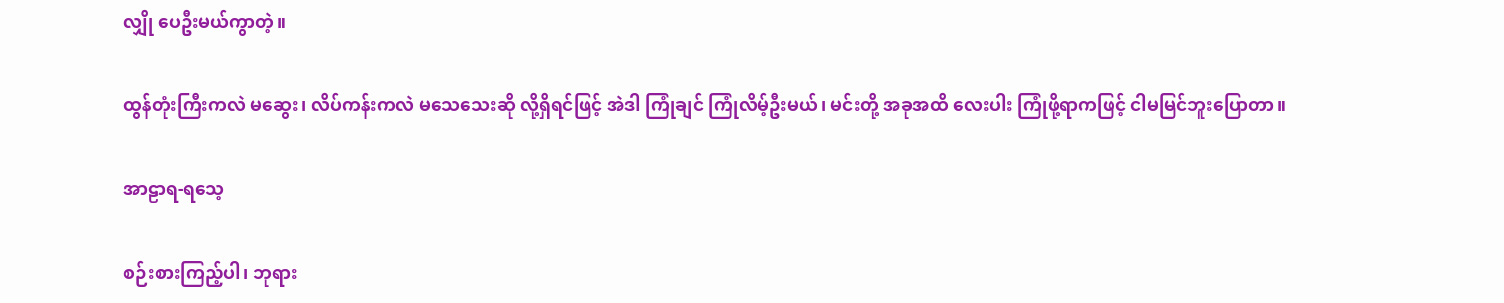လျှို ပေဦးမယ်ကွာတဲ့။

ထွန်တုံးကြီးကလဲ မဆွေး၊ လိပ်ကန်းကလဲ မသေသေးဆို လို့ရှိရင်ဖြင့် အဲဒါ ကြုံချင် ကြုံလိမ့်ဦးမယ်၊ မင်းတို့ အခုအထိ လေးပါး ကြုံဖို့ရာကဖြင့် ငါမမြင်ဘူးပြောတာ။

အာဠာရ-ရသေ့

စဉ်းစားကြည့်ပါ၊ ဘုရား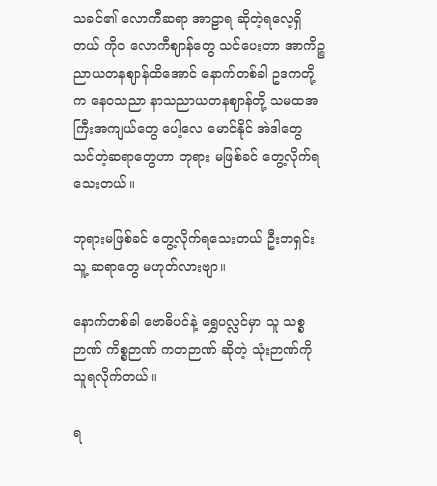သခင်၏ လောကီဆရာ အာဠာရ ဆိုတဲ့ရလေ့ရှိတယ် ကိုဝ လောကီဈာန်တွေ သင်ပေးတာ အာကိဉ္စညာယတနဈာန်ထိအောင် နောက်တစ်ခါ ဥဒကတို့က နေဝသညာ နာသညာယတနဈာန်တို့ သမထအကြီးအကျယ်တွေ ပေါ့လေ မောင်နိုင် အဲဒါတွေ သင်တဲ့ဆရာတွေဟာ ဘုရား မဖြစ်ခင် တွေ့လိုက်ရသေးတယ်။

ဘုရားမဖြစ်ခင် တွေ့လိုက်ရသေးတယ် ဦးဘရှင်း သူ့ ဆရာတွေ မဟုတ်လားဗျာ။

နောက်တစ်ခါ ဗောဓိပင်နဲ့ ရွှေပလ္လင်မှာ သူ သစ္စဉာဏ် ကိစ္စဉာဏ် ကတဉာဏ် ဆိုတဲ့ သုံးဉာဏ်ကို သူရလိုက်တယ်။

ရ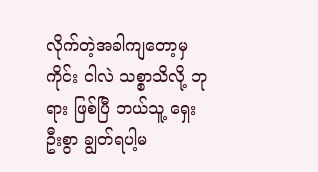လိုက်တဲ့အခါကျတော့မှ ကိုင်း ငါလဲ သစ္စာသိလို့ ဘုရား ဖြစ်ပြီ ဘယ်သူ့ ရှေးဦးစွာ ချွတ်ရပါ့မ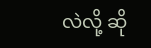လဲလို့ ဆို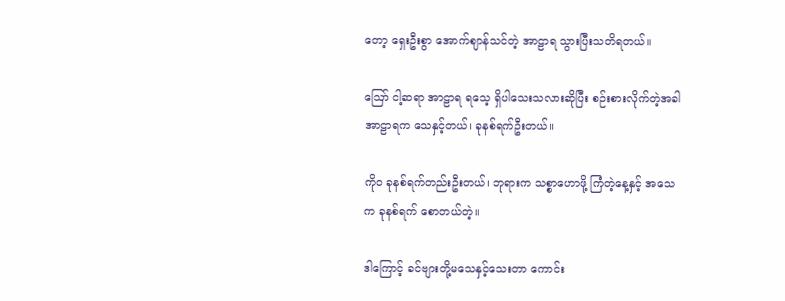တော့ ရှေးဦးစွာ အောက်ဈာန်သင်တဲ့ အာဠာရ သွားပြီးသတိရတယ်။

ဪ ငါ့ဆရာ အာဠာရ ရသေ့ ရှိပါသေးသလားဆိုပြီး စဉ်းစားလိုက်တဲ့အခါ အာဠာရက သေနှင့်တယ်၊ ခုနစ်ရက်ဦးတယ်။

ကိုဝ ခုနစ်ရက်တည်းဦးတယ်၊ ဘုရားက သစ္စာဟောဖို့ ကြံတဲ့နေ့နှင့် အသေက ခုနစ်ရက် စောတယ်တဲ့။

ဒါကြောင့် ခင်ဗျားတို့မသေနှင့်သေးတာ ကောင်း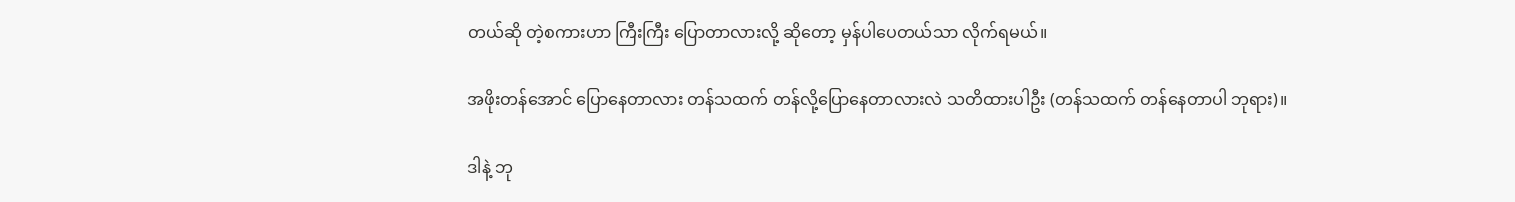တယ်ဆို တဲ့စကားဟာ ကြီးကြီး ပြောတာလားလို့ ဆိုတော့ မှန်ပါပေတယ်သာ လိုက်ရမယ်။

အဖိုးတန်အောင် ပြောနေတာလား တန်သထက် တန်လို့ပြောနေတာလားလဲ သတိထားပါဦး (တန်သထက် တန်နေတာပါ ဘုရား)။

ဒါနဲ့ ဘု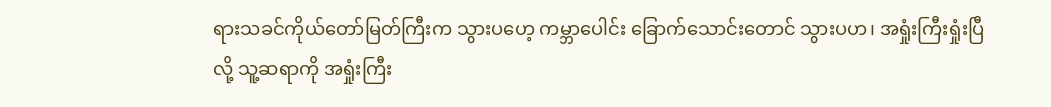ရားသခင်ကိုယ်တော်မြတ်ကြီးက သွားပဟေ့ ကမ္ဘာပေါင်း ခြောက်သောင်းတောင် သွားပဟ၊ အရှုံးကြီးရှုံးပြီလို့ သူ့ဆရာကို အရှုံးကြီး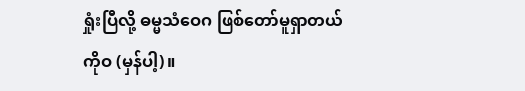ရှုံးပြီလို့ ဓမ္မသံဝေဂ ဖြစ်တော်မူရှာတယ် ကိုဝ (မှန်ပါ့)။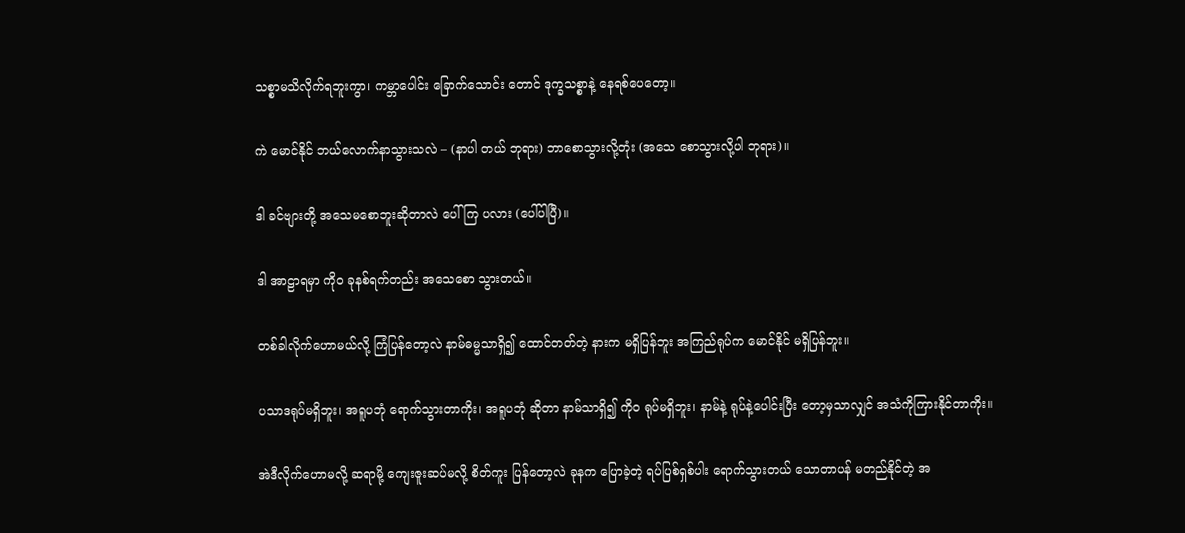သစ္စာမသိလိုက်ရဘူးကွာ၊ ကမ္ဘာပေါင်း ခြောက်သောင်း တောင် ဒုက္ခသစ္စာနဲ့ နေရစ်ပေတော့။

ကဲ မောင်နိုင် ဘယ်လောက်နာသွားသလဲ – (နာပါ တယ် ဘုရား) ဘာစောသွားလို့တုံး (အသေ စောသွားလို့ပါ ဘုရား)။

ဒါ ခင်ဗျားတို့ အသေမစောဘူးဆိုတာလဲ ပေါ်ကြ ပလား (ပေါ်ပါပြီ)။

ဒါ အာဠာရမှာ ကိုဝ ခုနစ်ရက်တည်း အသေစော သွားတယ်။

တစ်ခါလိုက်ဟောမယ်လို့ ကြံပြန်တော့လဲ နာမ်ဓမ္မသာရှိ၍ ထောင်တတ်တဲ့ နားက မရှိပြန်ဘူး အကြည်ရုပ်က မောင်နိုင် မရှိပြန်ဘူး။

ပသာဒရုပ်မရှိဘူး၊ အရူပဘုံ ရောက်သွားတာကိုး၊ အရူပဘုံ ဆိုတာ နာမ်သာရှိ၍ ကိုဝ ရုပ်မရှိဘူး၊ နာမ်နဲ့ ရုပ်နဲ့ပေါင်းပြီး တော့မှသာလျှင် အသံကိုကြားနိုင်တာကိုး။

အဲဒီလိုက်ဟောမလို့ ဆရာမို့ ကျေးဇူးဆပ်မလို့ စိတ်ကူး ပြန်တော့လဲ ခုနက ပြောခဲ့တဲ့ ရပ်ပြစ်ရှစ်ပါး ရောက်သွားတယ် သောတာပန် မတည်နိုင်တဲ့ အ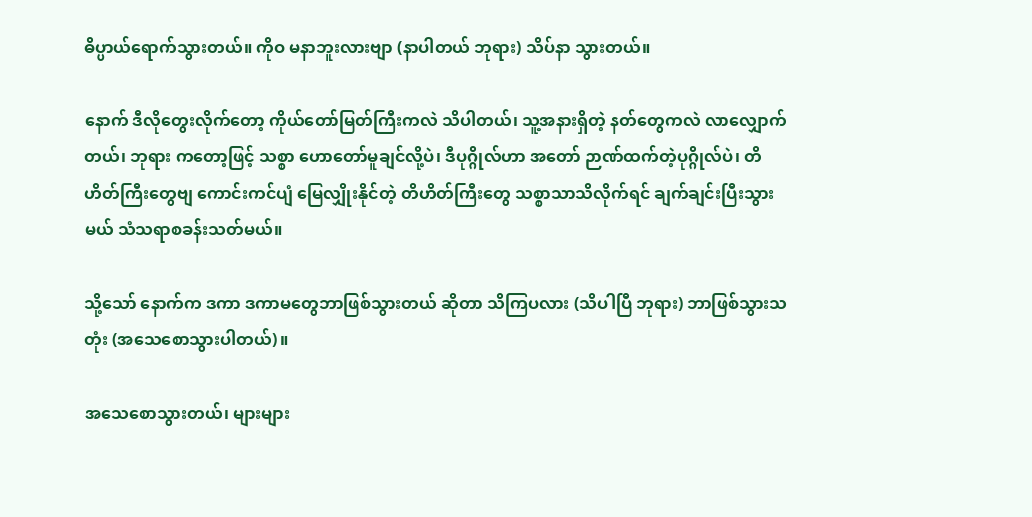ဓိပ္ပာယ်ရောက်သွားတယ်။ ကိုဝ မနာဘူးလားဗျာ (နာပါတယ် ဘုရား) သိပ်နာ သွားတယ်။

နောက် ဒီလိုတွေးလိုက်တော့ ကိုယ်တော်မြတ်ကြီးကလဲ သိပါတယ်၊ သူ့အနားရှိတဲ့ နတ်တွေကလဲ လာလျှောက်တယ်၊ ဘုရား ကတော့ဖြင့် သစ္စာ ဟောတော်မူချင်လို့ပဲ၊ ဒီပုဂ္ဂိုလ်ဟာ အတော် ဉာဏ်ထက်တဲ့ပုဂ္ဂိုလ်ပဲ၊ တိဟိတ်ကြီးတွေဗျ ကောင်းကင်ပျံ မြေလျှိုးနိုင်တဲ့ တိဟိတ်ကြီးတွေ သစ္စာသာသိလိုက်ရင် ချက်ချင်းပြီးသွားမယ် သံသရာစခန်းသတ်မယ်။

သို့သော် နောက်က ဒကာ ဒကာမတွေဘာဖြစ်သွားတယ် ဆိုတာ သိကြပလား (သိပါပြီ ဘုရား) ဘာဖြစ်သွားသတုံး (အသေစောသွားပါတယ်)။

အသေစောသွားတယ်၊ များများ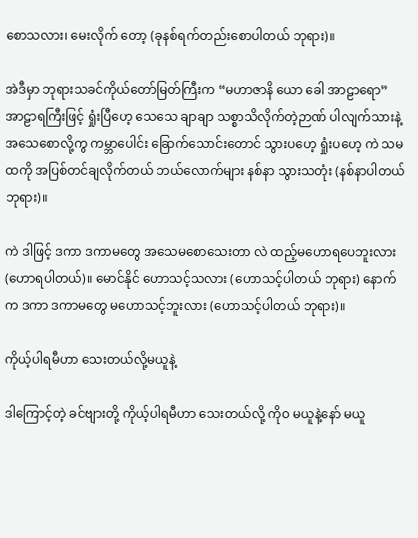စောသလား၊ မေးလိုက် တော့ (ခုနစ်ရက်တည်းစောပါတယ် ဘုရား)။

အဲဒီမှာ ဘုရားသခင်ကိုယ်တော်မြတ်ကြီးက “မဟာဇာနိ ယော ခေါ အာဠာရော” အာဠာရကြီးဖြင့် ရှုံးပြီဟေ့ သေသေ ချာချာ သစ္စာသိလိုက်တဲ့ဉာဏ် ပါလျက်သားနဲ့ အသေစောလို့ကွ ကမ္ဘာပေါင်း ခြောက်သောင်းတောင် သွားပဟေ့ ရှုံးပဟေ့ ကဲ သမထကို အပြစ်တင်ချလိုက်တယ် ဘယ်လောက်များ နစ်နာ သွားသတုံး (နစ်နာပါတယ် ဘုရား)။

ကဲ ဒါဖြင့် ဒကာ ဒကာမတွေ အသေမစောသေးတာ လဲ ထည့်မဟောရပေဘူးလား (ဟောရပါတယ်)။ မောင်နိုင် ဟောသင့်သလား (ဟောသင့်ပါတယ် ဘုရား) နောက်က ဒကာ ဒကာမတွေ မဟောသင့်ဘူးလား (ဟောသင့်ပါတယ် ဘုရား)။

ကိုယ့်ပါရမီဟာ သေးတယ်လို့မယူနဲ့

ဒါကြောင့်တဲ့ ခင်ဗျားတို့ ကိုယ့်ပါရမီဟာ သေးတယ်လို့ ကိုဝ မယူနဲ့နော် မယူ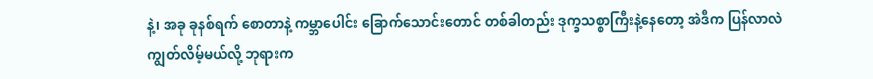နဲ့၊ အခု ခုနစ်ရက် စောတာနဲ့ ကမ္ဘာပေါင်း ခြောက်သောင်းတောင် တစ်ခါတည်း ဒုက္ခသစ္စာကြီးနဲ့နေတော့ အဲဒီက ပြန်လာလဲ ကျွတ်လိမ့်မယ်လို့ ဘုရားက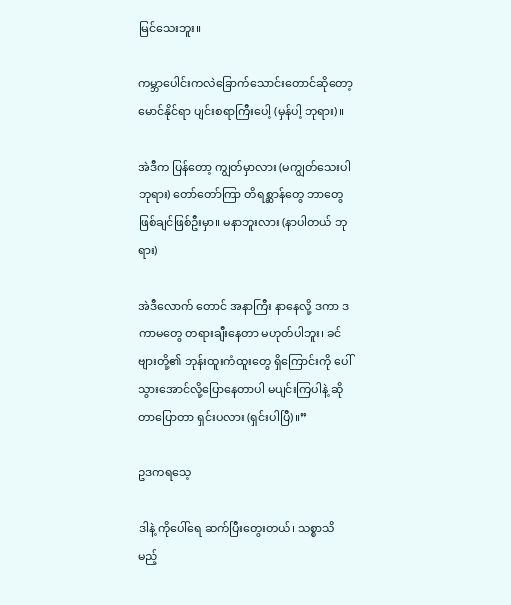မြင်သေးဘူး။

ကမ္ဘာပေါင်းကလဲခြောက်သောင်းတောင်ဆိုတော့ မောင်နိုင်ရာ ပျင်းစရာကြီးပေါ့ (မှန်ပါ့ ဘုရား)။

အဲဒီက ပြန်တော့ ကျွတ်မှာလား (မကျွတ်သေးပါ ဘုရား) တော်တော်ကြာ တိရစ္ဆာန်တွေ ဘာတွေ ဖြစ်ချင်ဖြစ်ဦးမှာ။ မနာဘူးလား (နာပါတယ် ဘုရား)

အဲဒီလောက် တောင် အနာကြီး နာနေလို့ ဒကာ ဒကာမတွေ တရားချီးနေတာ မဟုတ်ပါဘူး၊ ခင်ဗျားတို့၏ ဘုန်းထူးကံထူးတွေ ရှိကြောင်းကို ပေါ် သွားအောင်လို့ပြောနေတာပါ မပျင်းကြပါနဲ့ ဆိုတာပြောတာ ရှင်းပလား (ရှင်းပါပြီ)။”

ဥဒကရသေ့

ဒါနဲ့ ကိုပေါ်ရေ ဆက်ပြီးတွေးတယ်၊ သစ္စာသိမည့်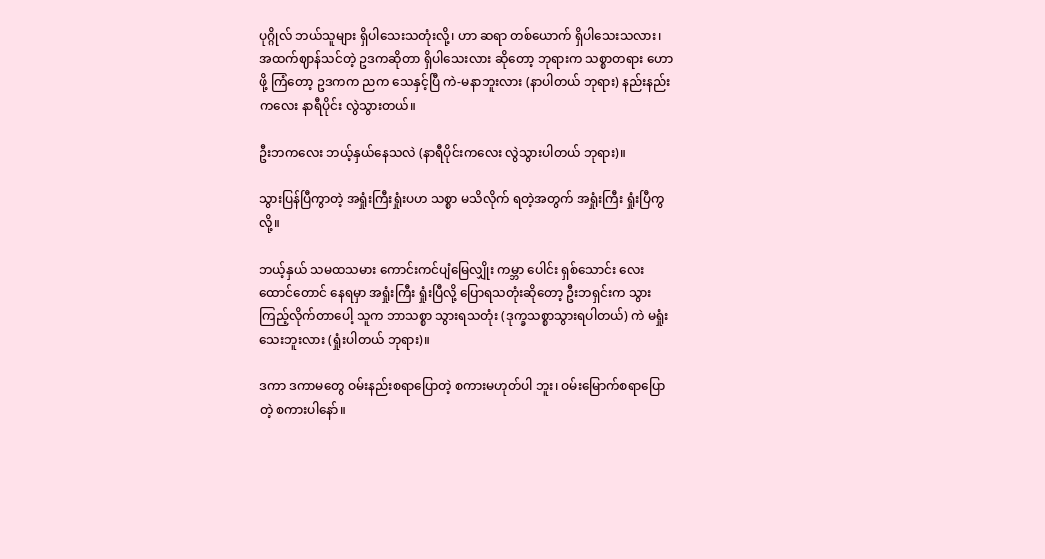ပုဂ္ဂိုလ် ဘယ်သူများ ရှိပါသေးသတုံးလို့၊ ဟာ ဆရာ တစ်ယောက် ရှိပါသေးသလား၊ အထက်ဈာန်သင်တဲ့ ဥဒကဆိုတာ ရှိပါသေးလား ဆိုတော့ ဘုရားက သစ္စာတရား ဟောဖို့ ကြံတော့ ဥဒကက ညက သေနှင့်ပြီ ကဲ-မနာဘူးလား (နာပါတယ် ဘုရား) နည်းနည်း ကလေး နာရီပိုင်း လွဲသွားတယ်။

ဦးဘကလေး ဘယ့်နှယ်နေသလဲ (နာရီပိုင်းကလေး လွဲသွားပါတယ် ဘုရား)။

သွားပြန်ပြီကွာတဲ့ အရှုံးကြီးရှုံးပဟ သစ္စာ မသိလိုက် ရတဲ့အတွက် အရှုံးကြီး ရှုံးပြီကွ လို့။

ဘယ့်နှယ် သမထသမား ကောင်းကင်ပျံမြေလျှိုး ကမ္ဘာ ပေါင်း ရှစ်သောင်း လေးထောင်တောင် နေရမှာ အရှုံးကြီး ရှုံးပြီလို့ ပြောရသတုံးဆိုတော့ ဦးဘရှင်းက သွားကြည့်လိုက်တာပေါ့ သူက ဘာသစ္စာ သွားရသတုံး (ဒုက္ခသစ္စာသွားရပါတယ်) ကဲ မရှုံးသေးဘူးလား (ရှုံးပါတယ် ဘုရား)။

ဒကာ ဒကာမတွေ ဝမ်းနည်းစရာပြောတဲ့ စကားမဟုတ်ပါ ဘူး၊ ဝမ်းမြောက်စရာပြောတဲ့ စကားပါနော်။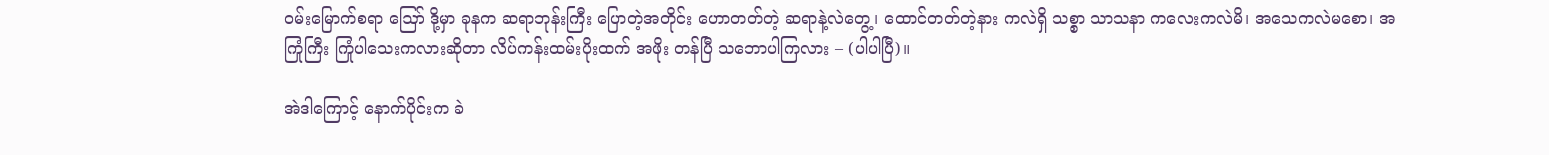ဝမ်းမြောက်စရာ ဪ ဒို့မှာ ခုနက ဆရာဘုန်းကြီး ပြောတဲ့အတိုင်း ဟောတတ်တဲ့ ဆရာနဲ့လဲတွေ့၊ ထောင်တတ်တဲ့နား ကလဲရှိ သစ္စာ သာသနာ ကလေးကလဲမိ၊ အသေကလဲမစော၊ အကြုံကြီး ကြုံပါသေးကလားဆိုတာ လိပ်ကန်းထမ်းပိုးထက် အဖိုး တန်ပြီ သဘောပါကြလား – (ပါပါပြီ)။

အဲဒါကြောင့် နောက်ပိုင်းက ခဲ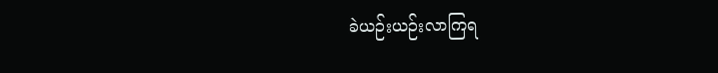ခဲယဉ်းယဉ်းလာကြရ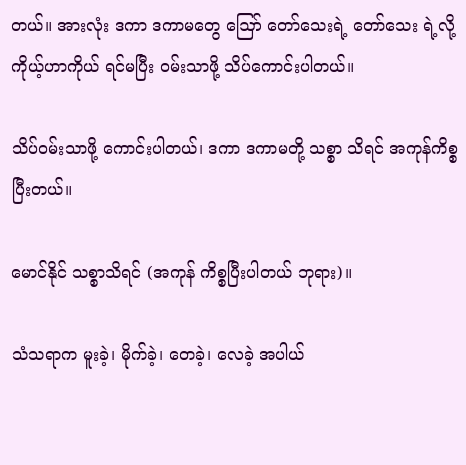တယ်။ အားလုံး ဒကာ ဒကာမတွေ ဪ တော်သေးရဲ့ တော်သေး ရဲ့လို့ ကိုယ့်ဟာကိုယ် ရင်မပြီး ဝမ်းသာဖို့ သိပ်ကောင်းပါတယ်။

သိပ်ဝမ်းသာဖို့ ကောင်းပါတယ်၊ ဒကာ ဒကာမတို့ သစ္စာ သိရင် အကုန်ကိစ္စပြီးတယ်။

မောင်နိုင် သစ္စာသိရင် (အကုန် ကိစ္စပြီးပါတယ် ဘုရား)။

သံသရာက မူးခဲ့၊ မိုက်ခဲ့၊ တေခဲ့၊ လေခဲ့ အပါယ်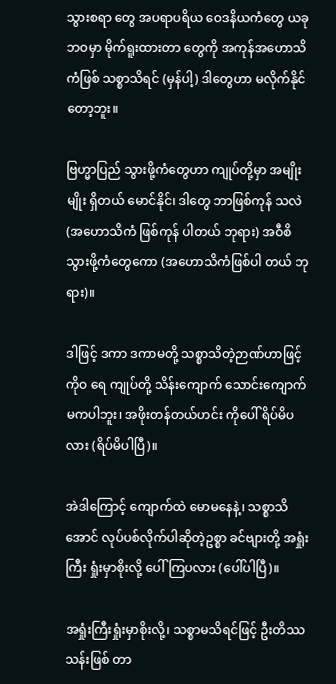သွားစရာ တွေ အပရာပရိယ ဝေဒနိယကံတွေ ယခုဘဝမှာ မိုက်ရူးထားတာ တွေကို အကုန်အဟောသိကံဖြစ် သစ္စာသိရင် (မှန်ပါ့) ဒါတွေဟာ မလိုက်နိုင်တော့ဘူး။

ဗြဟ္မာပြည် သွားဖို့ကံတွေဟာ ကျုပ်တို့မှာ အမျိုးမျိုး ရှိတယ် မောင်နိုင်၊ ဒါတွေ ဘာဖြစ်ကုန် သလဲ (အဟောသိကံ ဖြစ်ကုန် ပါတယ် ဘုရား) အဝီစိသွားဖို့ကံတွေကော (အဟောသိကံဖြစ်ပါ တယ် ဘုရား)။

ဒါဖြင့် ဒကာ ဒကာမတို့ သစ္စာသိတဲ့ဉာဏ်ဟာဖြင့် ကိုဝ ရေ ကျုပ်တို့ သိန်းကျောက် သောင်းကျောက် မကပါဘူး၊ အဖိုးတန်တယ်ဟင်း ကိုပေါ် ရိပ်မိပလား (ရိပ်မိပါပြီ)။

အဲဒါကြောင့် ကျောက်ထဲ မောမနေနဲ့၊ သစ္စာသိအောင် လုပ်ပစ်လိုက်ပါဆိုတဲ့ဥစ္စာ ခင်ဗျားတို့ အရှုံးကြီး ရှုံးမှာစိုးလို့ ပေါ်ကြပလား (ပေါ်ပါပြီ)။

အရှုံးကြီးရှုံးမှာစိုးလို့၊ သစ္စာမသိရင်ဖြင့် ဦးတိဿ သန်းဖြစ် တာ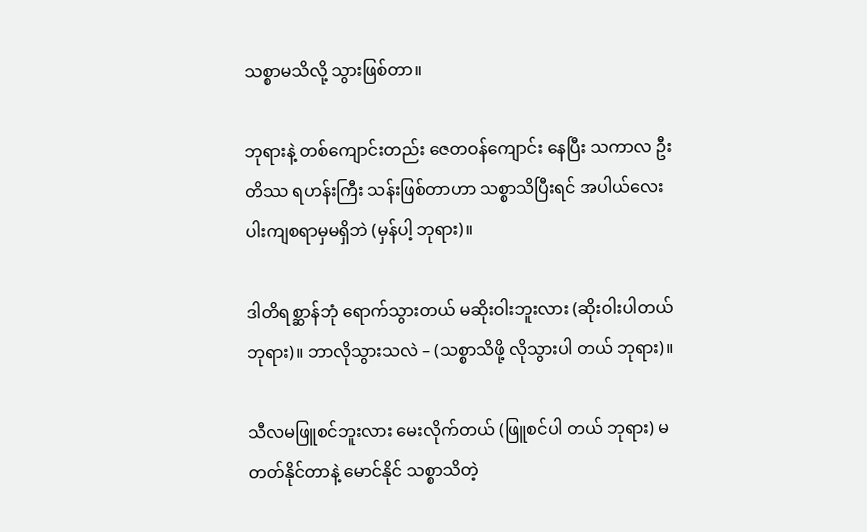သစ္စာမသိလို့ သွားဖြစ်တာ။

ဘုရားနဲ့ တစ်ကျောင်းတည်း ဇေတဝန်ကျောင်း နေပြီး သကာလ ဦးတိဿ ရဟန်းကြီး သန်းဖြစ်တာဟာ သစ္စာသိပြီးရင် အပါယ်လေးပါးကျစရာမှမရှိဘဲ (မှန်ပါ့ ဘုရား)။

ဒါတိရစ္ဆာန်ဘုံ ရောက်သွားတယ် မဆိုးဝါးဘူးလား (ဆိုးဝါးပါတယ် ဘုရား)။ ဘာလိုသွားသလဲ – (သစ္စာသိဖို့ လိုသွားပါ တယ် ဘုရား)။

သီလမဖြူစင်ဘူးလား မေးလိုက်တယ် (ဖြူစင်ပါ တယ် ဘုရား) မတတ်နိုင်တာနဲ့ မောင်နိုင် သစ္စာသိတဲ့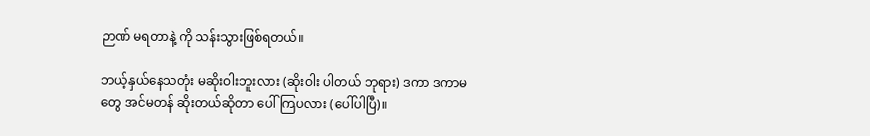ဉာဏ် မရတာနဲ့ ကို သန်းသွားဖြစ်ရတယ်။

ဘယ့်နှယ်နေသတုံး မဆိုးဝါးဘူးလား (ဆိုးဝါး ပါတယ် ဘုရား) ဒကာ ဒကာမတွေ အင်မတန် ဆိုးတယ်ဆိုတာ ပေါ်ကြပလား (ပေါ်ပါပြီ)။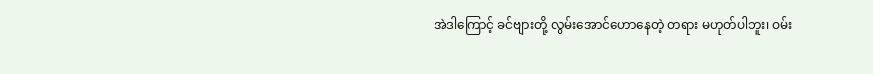အဲဒါကြောင့် ခင်ဗျားတို့ လွမ်းအောင်ဟောနေတဲ့ တရား မဟုတ်ပါဘူး၊ ဝမ်း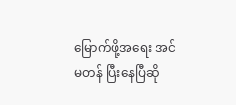မြောက်ဖို့အရေး အင်မတန် ပြီးနေပြီဆို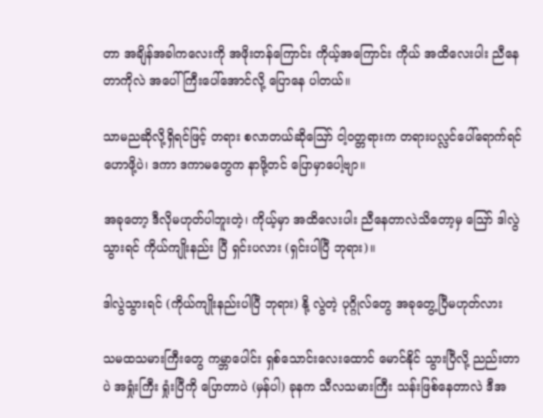တာ အချိန်အခါကလေးကို အဖိုးတန်ကြောင်း ကိုယ့်အကြောင်း ကိုယ် အထိလေးပါး ညီနေတာကိုလဲ အပေါ်ကြီးပေါ်အောင်လို့ ပြောနေ ပါတယ်။

သာမညဆိုလို့ရှိရင်ဖြင့် တရား စလာတယ်ဆိုဪ ငါ့ဝတ္တရားက တရားပလ္လင်ပေါ်ရောက်ရင် ဟောဖို့ပဲ၊ ဒကာ ဒကာမတွေက နာဖို့တင် ပြောမှာပေါ့ဗျာ။

အခုတော့ ဒီလိုမဟုတ်ပါဘူးတဲ့၊ ကိုယ့်မှာ အထိလေးပါး ညီနေတာလဲသိတော့မှ ဪ ဒါလွဲသွားရင် ကိုယ်ကျိုးနည်း ပြီ ရှင်းပလား (ရှင်းပါပြီ ဘုရား)။

ဒါလွဲသွားရင် (ကိုယ်ကျိုးနည်းပါပြီ ဘုရား) နို့ လွဲတဲ့ ပုဂ္ဂိုလ်တွေ အခုတွေ့ပြီမဟုတ်လား

သမထသမားကြီးတွေ ကမ္ဘာပေါင်း ရှစ်သောင်းလေးထောင် မောင်နိုင် သွားပြီလို့ ညည်းတာပဲ အရှုံးကြီး ရှုံးပြီကို ပြောတာပဲ (မှန်ပါ) ခုနက သီလသမားကြီး သန်းဖြစ်နေတာလဲ ဒီအ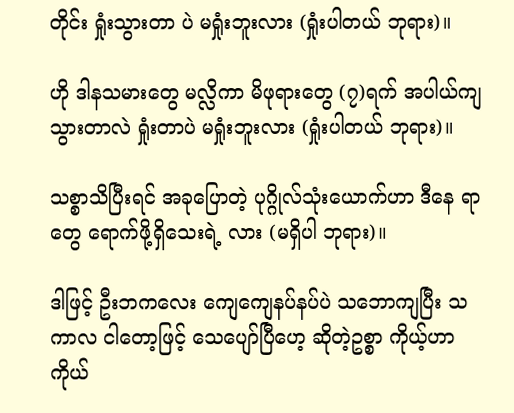တိုင်း ရှုံးသွားတာ ပဲ မရှုံးဘူးလား (ရှုံးပါတယ် ဘုရား)။

ဟို ဒါနသမားတွေ မလ္လိကာ မိဖုရားတွေ (၇)ရက် အပါယ်ကျသွားတာလဲ ရှုံးတာပဲ မရှုံးဘူးလား (ရှုံးပါတယ် ဘုရား)။

သစ္စာသိပြီးရင် အခုပြောတဲ့ ပုဂ္ဂိုလ်သုံးယောက်ဟာ ဒီနေ ရာတွေ ရောက်ဖို့ရှိသေးရဲ့ လား (မရှိပါ ဘုရား)။

ဒါဖြင့် ဦးဘကလေး ကျေကျေနပ်နပ်ပဲ သဘောကျပြီး သကာလ ငါတော့ဖြင့် သေပျော်ပြီဟေ့ ဆိုတဲ့ဥစ္စာ ကိုယ့်ဟာ ကိုယ်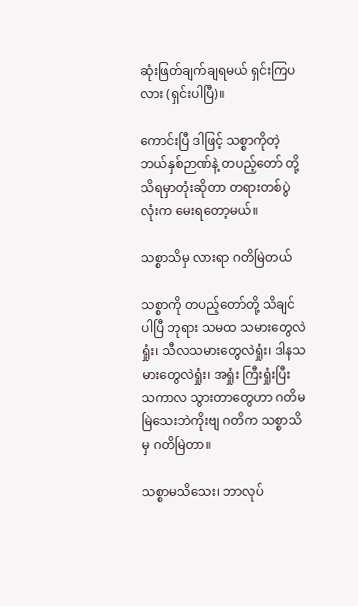ဆုံးဖြတ်ချက်ချရမယ် ရှင်းကြပလား (ရှင်းပါပြီ)။

ကောင်းပြီ ဒါဖြင့် သစ္စာကိုတဲ့ ဘယ်နှစ်ဉာဏ်နဲ့ တပည့်တော် တို့ သိရမှာတုံးဆိုတာ တရားတစ်ပွဲလုံးက မေးရတော့မယ်။

သစ္စာသိမှ လားရာ ဂတိမြဲတယ်

သစ္စာကို တပည့်တော်တို့ သိချင်ပါပြီ ဘုရား သမထ သမားတွေလဲရှုံး၊ သီလသမားတွေလဲရှုံး၊ ဒါနသမားတွေလဲရှုံး၊ အရှုံး ကြီးရှုံးပြီး သကာလ သွားတာတွေဟာ ဂတိမမြဲသေးဘဲကိုးဗျ ဂတိက သစ္စာသိမှ ဂတိမြဲတာ။

သစ္စာမသိသေး၊ ဘာလုပ်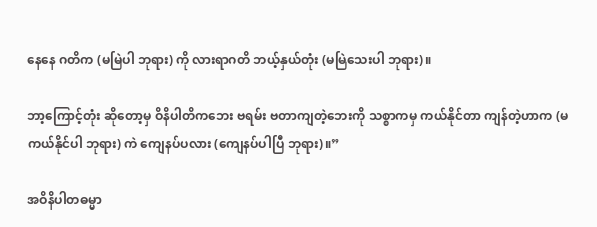နေနေ ဂတိက (မမြဲပါ ဘုရား) ကို လားရာဂတိ ဘယ့်နှယ်တုံး (မမြဲသေးပါ ဘုရား)။

ဘာ့ကြောင့်တုံး ဆိုတော့မှ ဝိနိပါတိကဘေး ဗရမ်း ဗတာကျတဲ့ဘေးကို သစ္စာကမှ ကယ်နိုင်တာ ကျန်တဲ့ဟာက (မကယ်နိုင်ပါ ဘုရား) ကဲ ကျေနပ်ပလား (ကျေနပ်ပါပြီ ဘုရား)။”

အဝိနိပါတဓမ္မာ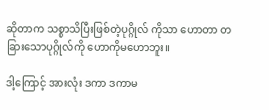ဆိုတာက သစ္စာသိပြီးဖြစ်တဲ့ပုဂ္ဂိုလ် ကိုသာ ဟောတာ တခြားသောပုဂ္ဂိုလ်ကို ဟောကိုမဟောဘူး။

ဒါ့ကြောင့် အားလုံး ဒကာ ဒကာမ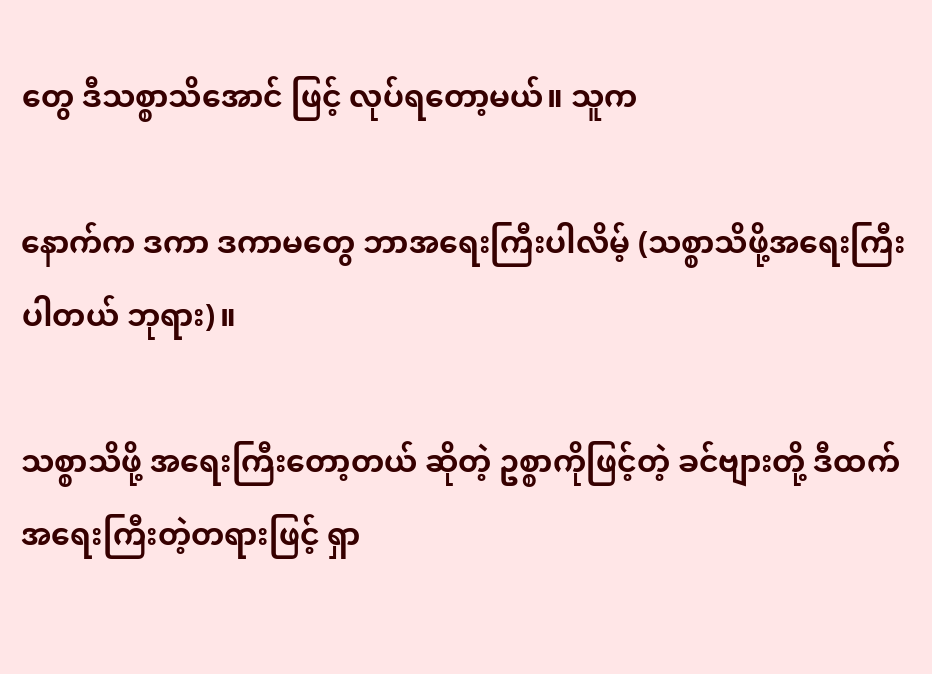တွေ ဒီသစ္စာသိအောင် ဖြင့် လုပ်ရတော့မယ်။ သူက

နောက်က ဒကာ ဒကာမတွေ ဘာအရေးကြီးပါလိမ့် (သစ္စာသိဖို့အရေးကြီးပါတယ် ဘုရား)။

သစ္စာသိဖို့ အရေးကြီးတော့တယ် ဆိုတဲ့ ဥစ္စာကိုဖြင့်တဲ့ ခင်ဗျားတို့ ဒီထက်အရေးကြီးတဲ့တရားဖြင့် ရှာ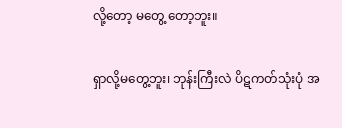လို့တော့ မတွေ့ တော့ဘူး။

ရှာလို့မတွေ့ဘူး၊ ဘုန်းကြီးလဲ ပိဋကတ်သုံးပုံ အ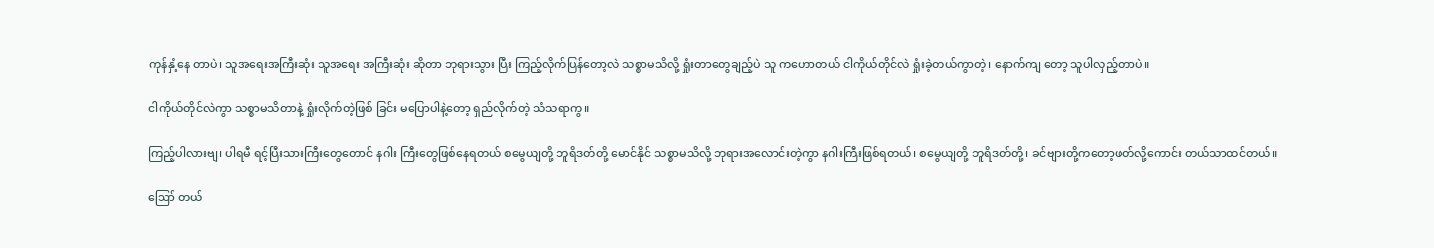ကုန်နှံ့နေ တာပဲ၊ သူအရေးအကြီးဆုံး သူအရေး အကြီးဆုံး ဆိုတာ ဘုရားသွား ပြီး ကြည့်လိုက်ပြန်တော့လဲ သစ္စာမသိလို့ ရှုံးတာတွေချည့်ပဲ သူ ကဟောတယ် ငါကိုယ်တိုင်လဲ ရှုံးခဲ့တယ်ကွာတဲ့၊ နောက်ကျ တော့ သူပါလှည့်တာပဲ။

ငါကိုယ်တိုင်လဲကွာ သစ္စာမသိတာနဲ့ ရှုံးလိုက်တဲ့ဖြစ် ခြင်း မပြောပါနဲ့တော့ ရှည်လိုက်တဲ့ သံသရာကွ။

ကြည့်ပါလားဗျ၊ ပါရမီ ရင့်ပြီးသားကြီးတွေတောင် နဂါး ကြီးတွေဖြစ်နေရတယ် စမွေယျတို့ ဘူရိဒတ်တို့ မောင်နိုင် သစ္စာမသိလို့ ဘုရားအလောင်းတဲ့ကွာ နဂါးကြီးဖြစ်ရတယ်၊ စမွေယျတို့ ဘူရိဒတ်တို့၊ ခင်ဗျားတို့ကတော့ဖတ်လို့ကောင်း တယ်သာထင်တယ်။

ဪ တယ်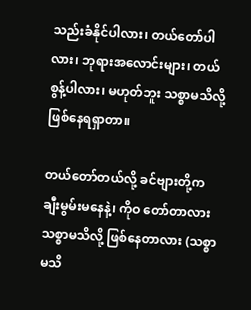သည်းခံနိုင်ပါလား၊ တယ်တော်ပါလား၊ ဘုရားအလောင်းများ၊ တယ်စွန့်ပါလား၊ မဟုတ်ဘူး သစ္စာမသိလို့ ဖြစ်နေရရှာတာ။

တယ်တော်တယ်လို့ ခင်ဗျားတို့က ချီးမွမ်းမနေနဲ့၊ ကိုဝ တော်တာလား သစ္စာမသိလို့ ဖြစ်နေတာလား (သစ္စာ မသိ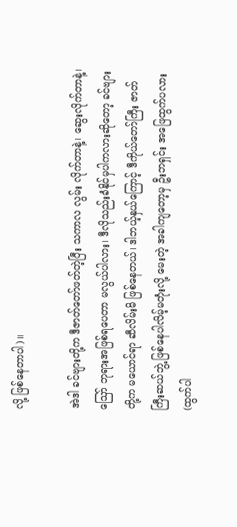လို့ ဖြစ်နေတာပါ)။

အဲဒါ ခင်ဗျားတို့က ဒီဇာတ်တော်ဖတ်တဲ့ပြီး သကာလ လွမ်း လိုက်တာနဲ့၊ ဆွေးလိုက်တာနဲ့၊ ဪ ဘုရားအဖြစ်ရပေတာ မလွယ်ပါလား၊ ဒီလိုသည်းခံနိုင်မှပါကလားဆိုတော့ ခင်ဗျားတို့က မယောင်ရာ ဆီလိမ်းမိ ဖြစ်နေတယ်၊ ဒါဘယ့်နှယ်ကြောင့် ဒီကိုယ်တော်ကြီး ဇာတ်ကြီးဆယ်ဘွဲ့ ဖြစ်နေပါလိမ့်မတုံးလို့ မေးတဲ့ အခါကျတော့မှ ဦးဘရှင်း အဖြေထွက်ပလား (ထွက်ပါ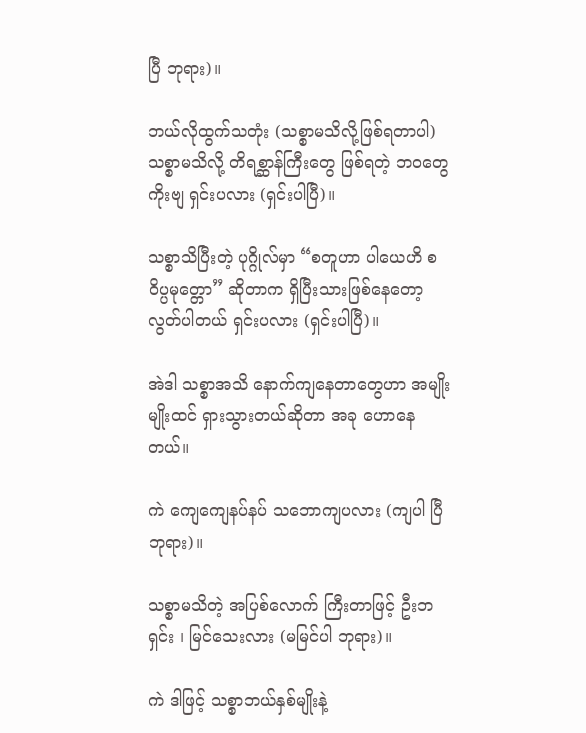ပြီ ဘုရား)။

ဘယ်လိုထွက်သတုံး (သစ္စာမသိလို့ဖြစ်ရတာပါ) သစ္စာမသိလို့ တိရစ္ဆာန်ကြီးတွေ ဖြစ်ရတဲ့ ဘဝတွေကိုးဗျ ရှင်းပလား (ရှင်းပါပြီ)။

သစ္စာသိပြီးတဲ့ ပုဂ္ဂိုလ်မှာ “စတူဟာ ပါယေဟိ စ ဝိပ္ပမုတ္တော” ဆိုတာက ရှိပြီးသားဖြစ်နေတော့ လွတ်ပါတယ် ရှင်းပလား (ရှင်းပါပြီ)။

အဲဒါ သစ္စာအသိ နောက်ကျနေတာတွေဟာ အမျိုးမျိုးထင် ရှားသွားတယ်ဆိုတာ အခု ဟောနေတယ်။

ကဲ ကျေကျေနပ်နပ် သဘောကျပလား (ကျပါ ပြီ ဘုရား)။

သစ္စာမသိတဲ့ အပြစ်လောက် ကြီးတာဖြင့် ဦးဘရှင်း ၊ မြင်သေးလား (မမြင်ပါ ဘုရား)။

ကဲ ဒါဖြင့် သစ္စာဘယ်နှစ်မျိုးနဲ့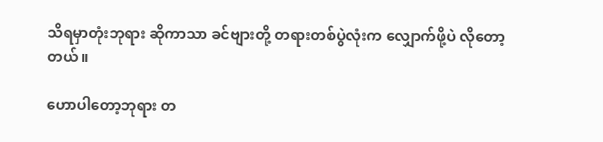သိရမှာတုံးဘုရား ဆိုကာသာ ခင်ဗျားတို့ တရားတစ်ပွဲလုံးက လျှောက်ဖို့ပဲ လိုတော့ တယ်။

ဟောပါတော့ဘုရား တ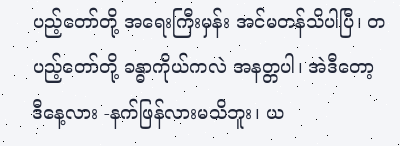ပည့်တော်တို့ အရေးကြီးမှန်း အင်မတန်သိပါပြီ၊ တပည့်တော်တို့ ခန္ဓာကိုယ်ကလဲ အနတ္တပါ၊ အဲဒီတော့ ဒီနေ့လား -နက်ဖြန်လားမသိဘူး၊ ယ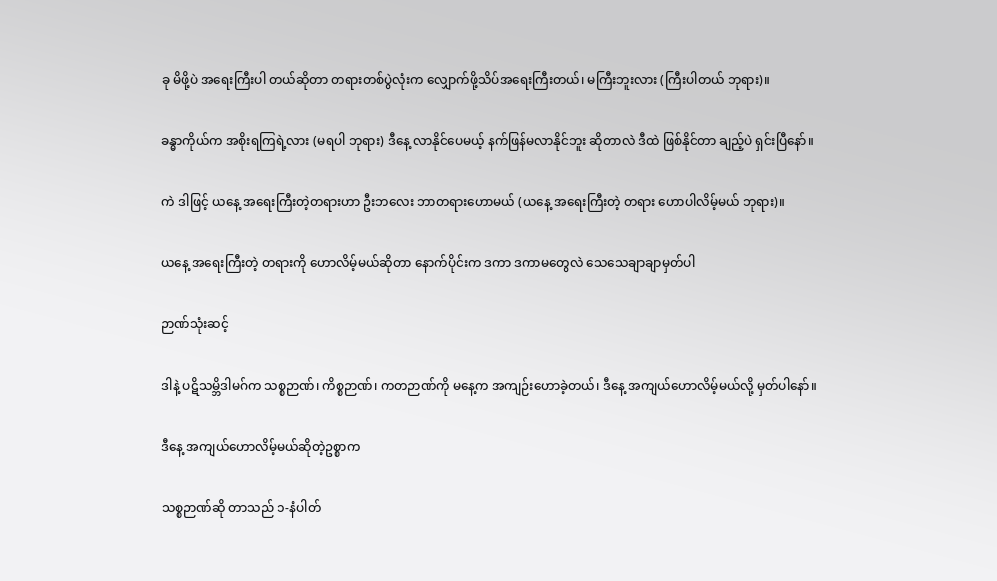ခု မိဖို့ပဲ အရေးကြီးပါ တယ်ဆိုတာ တရားတစ်ပွဲလုံးက လျှောက်ဖို့သိပ်အရေးကြီးတယ်၊ မကြီးဘူးလား (ကြီးပါတယ် ဘုရား)။

ခန္ဓာကိုယ်က အစိုးရကြရဲ့လား (မရပါ ဘုရား) ဒီနေ့ လာနိုင်ပေမယ့် နက်ဖြန်မလာနိုင်ဘူး ဆိုတာလဲ ဒီထဲ ဖြစ်နိုင်တာ ချည့်ပဲ ရှင်းပြီနော်။

ကဲ ဒါဖြင့် ယနေ့ အရေးကြီးတဲ့တရားဟာ ဦးဘလေး ဘာတရားဟောမယ် (ယနေ့ အရေးကြီးတဲ့ တရား ဟောပါလိမ့်မယ် ဘုရား)။

ယနေ့ အရေးကြီးတဲ့ တရားကို ဟောလိမ့်မယ်ဆိုတာ နောက်ပိုင်းက ဒကာ ဒကာမတွေလဲ သေသေချာချာမှတ်ပါ

ဉာဏ်သုံးဆင့်

ဒါနဲ့ ပဋိသမ္ဘိဒါမဂ်က သစ္စဉာဏ်၊ ကိစ္စဉာဏ်၊ ကတဉာဏ်ကို မနေ့က အကျဉ်းဟောခဲ့တယ်၊ ဒီနေ့ အကျယ်ဟောလိမ့်မယ်လို့ မှတ်ပါနော်။

ဒီနေ့ အကျယ်ဟောလိမ့်မယ်ဆိုတဲ့ဥစ္စာက

သစ္စဉာဏ်ဆို တာသည် ၁-နံပါတ်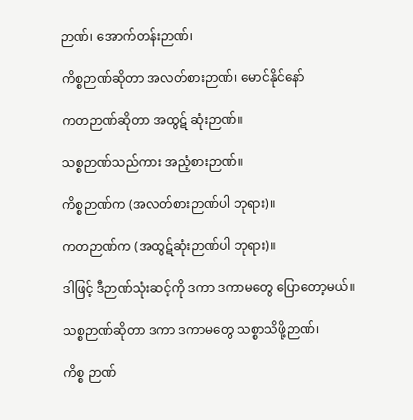ဉာဏ်၊ အောက်တန်းဉာဏ်၊

ကိစ္စဉာဏ်ဆိုတာ အလတ်စားဉာဏ်၊ မောင်နိုင်နော်

ကတဉာဏ်ဆိုတာ အထွဋ် ဆုံးဉာဏ်။

သစ္စဉာဏ်သည်ကား အညံ့စားဉာဏ်။

ကိစ္စဉာဏ်က (အလတ်စားဉာဏ်ပါ ဘုရား)။

ကတဉာဏ်က (အထွဋ်ဆုံးဉာဏ်ပါ ဘုရား)။

ဒါဖြင့် ဒီဉာဏ်သုံးဆင့်ကို ဒကာ ဒကာမတွေ ပြောတော့မယ်။

သစ္စဉာဏ်ဆိုတာ ဒကာ ဒကာမတွေ သစ္စာသိဖို့ဉာဏ်၊

ကိစ္စ ဉာဏ်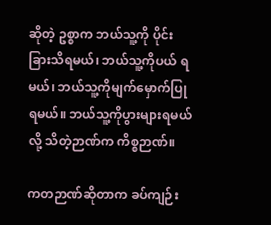ဆိုတဲ့ ဥစ္စာက ဘယ်သူ့ကို ပိုင်းခြားသိရမယ်၊ ဘယ်သူ့ကိုပယ် ရမယ်၊ ဘယ်သူ့ကိုမျက်မှောက်ပြုရမယ်။ ဘယ်သူ့ကိုပွားများရမယ် လို့ သိတဲ့ဉာဏ်က ကိစ္စဉာဏ်။

ကတဉာဏ်ဆိုတာက ခပ်ကျဉ်း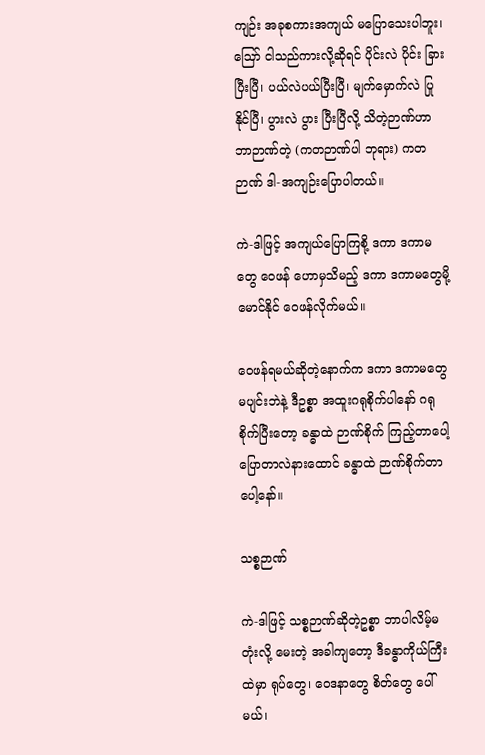ကျဉ်း အခုစကားအကျယ် မပြောသေးပါဘူး၊ ဪ ငါသည်ကားလို့ဆိုရင် ပိုင်းလဲ ပိုင်း ခြားပြီးပြီ၊ ပယ်လဲပယ်ပြီးပြီ၊ မျက်မှောက်လဲ ပြုနိုင်ပြီ၊ ပွားလဲ ပွား ပြီးပြီလို့ သိတဲ့ဉာဏ်ဟာ ဘာဉာဏ်တဲ့ (ကတဉာဏ်ပါ ဘုရား) ကတဉာဏ် ဒါ-အကျဉ်းပြောပါတယ်။

ကဲ-ဒါဖြင့် အကျယ်ပြောကြစို့ ဒကာ ဒကာမတွေ ဝေဖန် ဟောမှသိမည့် ဒကာ ဒကာမတွေမို့ မောင်နိုင် ဝေဖန်လိုက်မယ်။

ဝေဖန်ရမယ်ဆိုတဲ့နောက်က ဒကာ ဒကာမတွေ မပျင်းဘဲနဲ့ ဒီဥစ္စာ အထူးဂရုစိုက်ပါနော် ဂရုစိုက်ပြီးတော့ ခန္ဓာထဲ ဉာဏ်စိုက် ကြည့်တာပေါ့ ပြောတာလဲနားထောင် ခန္ဓာထဲ ဉာဏ်စိုက်တာ ပေါ့နော်။

သစ္စဉာဏ်

ကဲ-ဒါဖြင့် သစ္စဉာဏ်ဆိုတဲ့ဥစ္စာ ဘာပါလိမ့်မတုံးလို့ မေးတဲ့ အခါကျတော့ ဒီခန္ဓာကိုယ်ကြီးထဲမှာ ရုပ်တွေ၊ ဝေဒနာတွေ စိတ်တွေ ပေါ်မယ်၊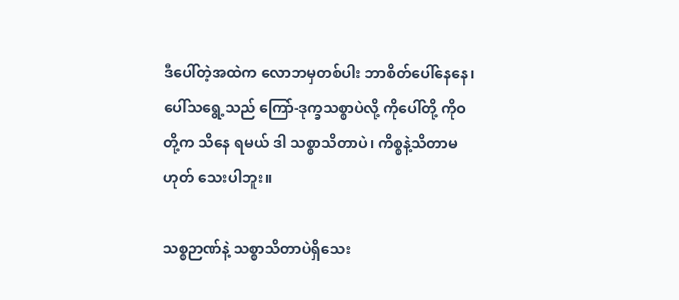ဒီပေါ်တဲ့အထဲက လောဘမှတစ်ပါး ဘာစိတ်ပေါ်နေနေ၊ ပေါ်သရွေ့သည် ကြော်-ဒုက္ခသစ္စာပဲလို့ ကိုပေါ်တို့ ကိုဝတို့က သိနေ ရမယ် ဒါ သစ္စာသိတာပဲ၊ ကိစ္စနဲ့သိတာမဟုတ် သေးပါဘူး။

သစ္စဉာဏ်နဲ့ သစ္စာသိတာပဲရှိသေး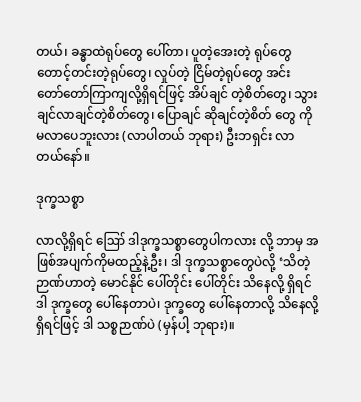တယ်၊ ခန္ဓာထဲရုပ်တွေ ပေါ်တာ၊ ပူတဲ့အေးတဲ့ ရုပ်တွေ တောင့်တင်းတဲ့ရုပ်တွေ၊ လှုပ်တဲ့ ငြိမ်တဲ့ရုပ်တွေ အင်း တော်တော်ကြာကျလို့ရှိရင်ဖြင့် အိပ်ချင် တဲ့စိတ်တွေ၊ သွားချင်လာချင်တဲ့စိတ်တွေ၊ ပြောချင် ဆိုချင်တဲ့စိတ် တွေ ကို မလာပေဘူးလား (လာပါတယ် ဘုရား) ဦးဘရှင်း လာတယ်နော်။

ဒုက္ခသစ္စာ

လာလို့ရှိရင် ဪ ဒါဒုက္ခသစ္စာတွေပါကလား လို့ ဘာမှ အဖြစ်အပျက်ကိုမထည့်နဲ့ဦး၊ ဒါ ဒုက္ခသစ္စာတွေပဲလို့ ‘သိတဲ့ဉာဏ်ဟာတဲ့ မောင်နိုင် ပေါ်တိုင်း ပေါ်တိုင်း သိနေလို့ ရှိရင် ဒါ ဒုက္ခတွေ ပေါ်နေတာပဲ၊ ဒုက္ခတွေ ပေါ်နေတာလို့ သိနေလို့ရှိရင်ဖြင့် ဒါ သစ္စဉာဏ်ပဲ (မှန်ပါ့ ဘုရား)။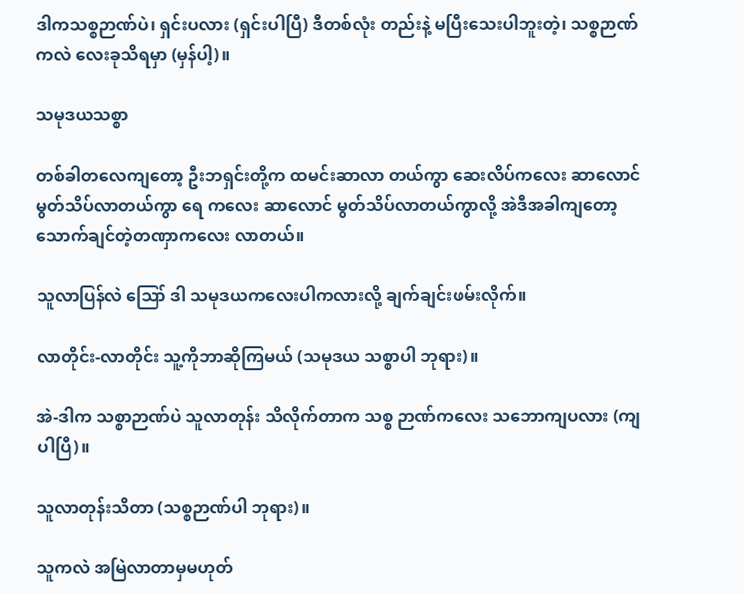ဒါကသစ္စဉာဏ်ပဲ၊ ရှင်းပလား (ရှင်းပါပြီ) ဒီတစ်လုံး တည်းနဲ့ မပြီးသေးပါဘူးတဲ့၊ သစ္စဉာဏ်ကလဲ လေးခုသိရမှာ (မှန်ပါ့)။

သမုဒယသစ္စာ

တစ်ခါတလေကျတော့ ဦးဘရှင်းတို့က ထမင်းဆာလာ တယ်ကွာ ဆေးလိပ်ကလေး ဆာလောင်မွတ်သိပ်လာတယ်ကွာ ရေ ကလေး ဆာလောင် မွတ်သိပ်လာတယ်ကွာလို့ အဲဒီအခါကျတော့ သောက်ချင်တဲ့တဏှာကလေး လာတယ်။

သူလာပြန်လဲ ဪ ဒါ သမုဒယကလေးပါကလားလို့ ချက်ချင်းဖမ်းလိုက်။

လာတိုင်း-လာတိုင်း သူ့ကိုဘာဆိုကြမယ် (သမုဒယ သစ္စာပါ ဘုရား)။

အဲ-ဒါက သစ္စာဉာဏ်ပဲ သူလာတုန်း သိလိုက်တာက သစ္စ ဉာဏ်ကလေး သဘောကျပလား (ကျပါပြီ)။

သူလာတုန်းသိတာ (သစ္စဉာဏ်ပါ ဘုရား)။

သူကလဲ အမြဲလာတာမှမဟုတ်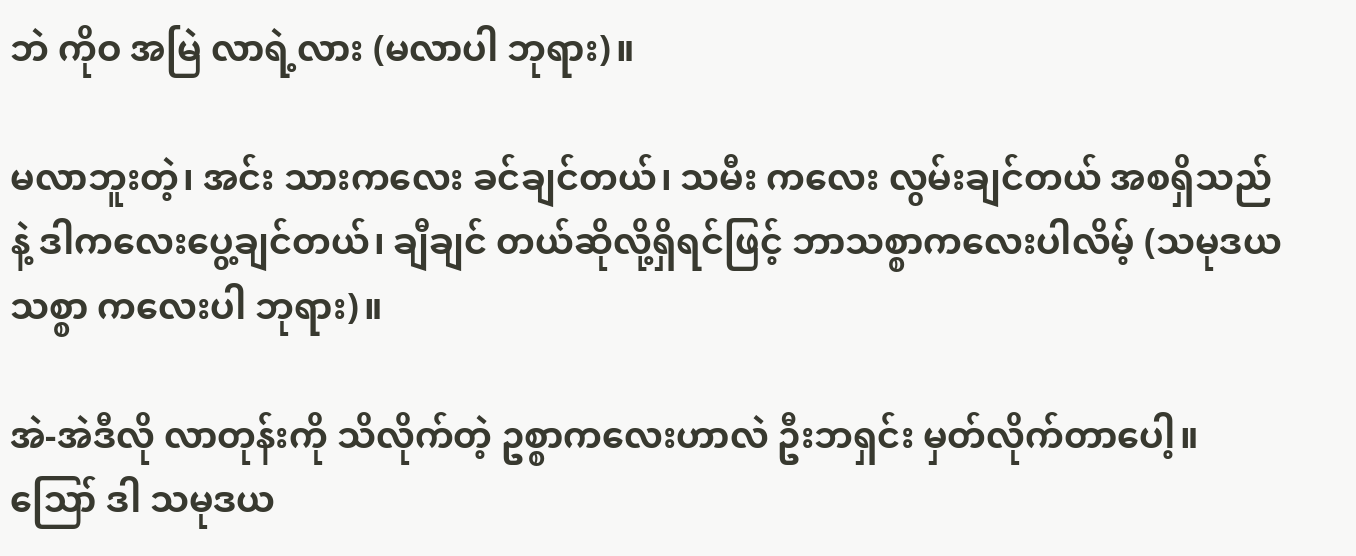ဘဲ ကိုဝ အမြဲ လာရဲ့လား (မလာပါ ဘုရား)။

မလာဘူးတဲ့၊ အင်း သားကလေး ခင်ချင်တယ်၊ သမီး ကလေး လွမ်းချင်တယ် အစရှိသည်နဲ့ ဒါကလေးပွေ့ချင်တယ်၊ ချီချင် တယ်ဆိုလို့ရှိရင်ဖြင့် ဘာသစ္စာကလေးပါလိမ့် (သမုဒယသစ္စာ ကလေးပါ ဘုရား)။

အဲ-အဲဒီလို လာတုန်းကို သိလိုက်တဲ့ ဥစ္စာကလေးဟာလဲ ဦးဘရှင်း မှတ်လိုက်တာပေါ့။ ဪ ဒါ သမုဒယ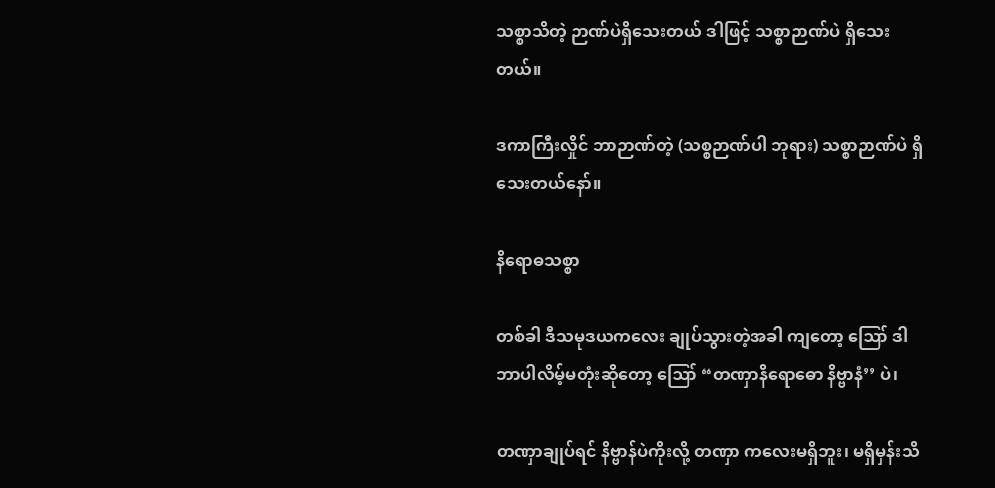သစ္စာသိတဲ့ ဉာဏ်ပဲရှိသေးတယ် ဒါဖြင့် သစ္စာဉာဏ်ပဲ ရှိသေးတယ်။

ဒကာကြီးလှိုင် ဘာဉာဏ်တဲ့ (သစ္စဉာဏ်ပါ ဘုရား) သစ္စာဉာဏ်ပဲ ရှိသေးတယ်နော်။

နိရောဓသစ္စာ

တစ်ခါ ဒီသမုဒယကလေး ချုပ်သွားတဲ့အခါ ကျတော့ ဪ ဒါ ဘာပါလိမ့်မတုံးဆိုတော့ ဪ “တဏှာနိရောဓော နိဗ္ဗာနံ’’ ပဲ၊

တဏှာချုပ်ရင် နိဗ္ဗာန်ပဲကိုးလို့ တဏှာ ကလေးမရှိဘူး၊ မရှိမှန်းသိ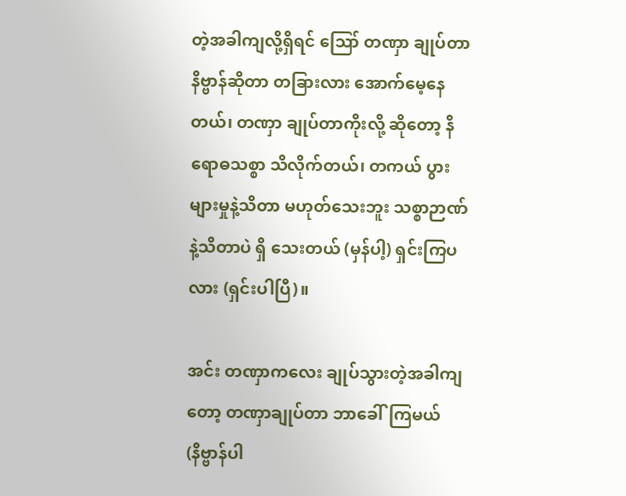တဲ့အခါကျလို့ရှိရင် ဪ တဏှာ ချုပ်တာ နိဗ္ဗာန်ဆိုတာ တခြားလား အောက်မေ့နေတယ်၊ တဏှာ ချုပ်တာကိုးလို့ ဆိုတော့ နိရောဓသစ္စာ သိလိုက်တယ်၊ တကယ် ပွားများမှုနဲ့သိတာ မဟုတ်သေးဘူး သစ္စာဉာဏ်နဲ့သိတာပဲ ရှိ သေးတယ် (မှန်ပါ့) ရှင်းကြပလား (ရှင်းပါပြီ)။

အင်း တဏှာကလေး ချုပ်သွားတဲ့အခါကျတော့ တဏှာချုပ်တာ ဘာခေါ်ကြမယ် (နိဗ္ဗာန်ပါ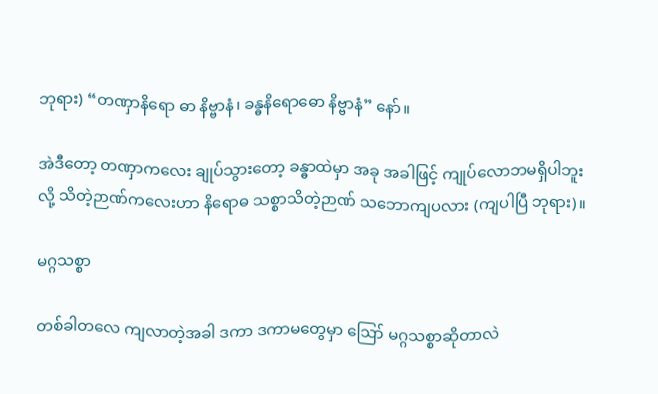ဘုရား) “တဏှာနိရော ဓာ နိဗ္ဗာနံ၊ ခန္ဓနိရောဓော နိဗ္ဗာနံ” နော်။

အဲဒီတော့ တဏှာကလေး ချုပ်သွားတော့ ခန္ဓာထဲမှာ အခု အခါဖြင့် ကျုပ်လောဘမရှိပါဘူးလို့ သိတဲ့ဉာဏ်ကလေးဟာ နိရောဓ သစ္စာသိတဲ့ဉာဏ် သဘောကျပလား (ကျပါပြီ ဘုရား)။

မဂ္ဂသစ္စာ

တစ်ခါတလေ ကျလာတဲ့အခါ ဒကာ ဒကာမတွေမှာ ဪ မဂ္ဂသစ္စာဆိုတာလဲ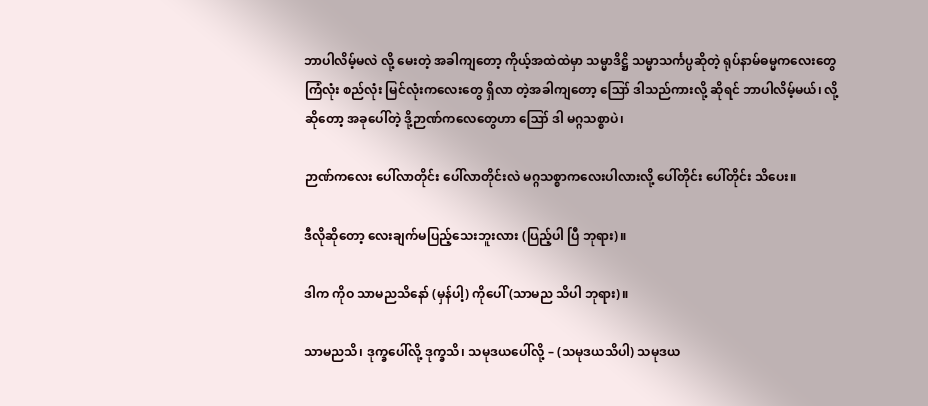ဘာပါလိမ့်မလဲ လို့ မေးတဲ့ အခါကျတော့ ကိုယ့်အထဲထဲမှာ သမ္မာဒိဋ္ဌိ သမ္မာသင်္ကပ္ပဆိုတဲ့ ရုပ်နာမ်ဓမ္မကလေးတွေ ကြံလုံး စည်လုံး မြင်လုံးကလေးတွေ ရှိလာ တဲ့အခါကျတော့ ဪ ဒါသည်ကားလို့ ဆိုရင် ဘာပါလိမ့်မယ်၊ လို့ ဆိုတော့ အခုပေါ်တဲ့ ဒို့ဉာဏ်ကလေတွေဟာ ဪ ဒါ မဂ္ဂသစ္စာပဲ၊

ဉာဏ်ကလေး ပေါ်လာတိုင်း ပေါ်လာတိုင်းလဲ မဂ္ဂသစ္စာကလေးပါလားလို့ ပေါ်တိုင်း ပေါ်တိုင်း သိပေး။

ဒီလိုဆိုတော့ လေးချက်မပြည့်သေးဘူးလား (ပြည့်ပါ ပြီ ဘုရား)။

ဒါက ကိုဝ သာမညသိနော် (မှန်ပါ့) ကိုပေါ် (သာမည သိပါ ဘုရား)။

သာမညသိ၊ ဒုက္ခပေါ်လို့ ဒုက္ခသိ၊ သမုဒယပေါ်လို့ – (သမုဒယသိပါ) သမုဒယ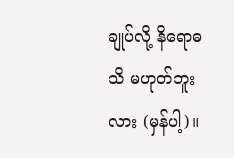ချုပ်လို့ နိရောဓသိ မဟုတ်ဘူးလား (မှန်ပါ့)။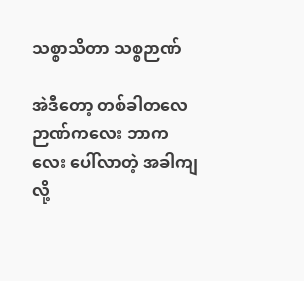သစ္စာသိတာ သစ္စဉာဏ်

အဲဒီတော့ တစ်ခါတလေ ဉာဏ်ကလေး ဘာကလေး ပေါ်လာတဲ့ အခါကျလို့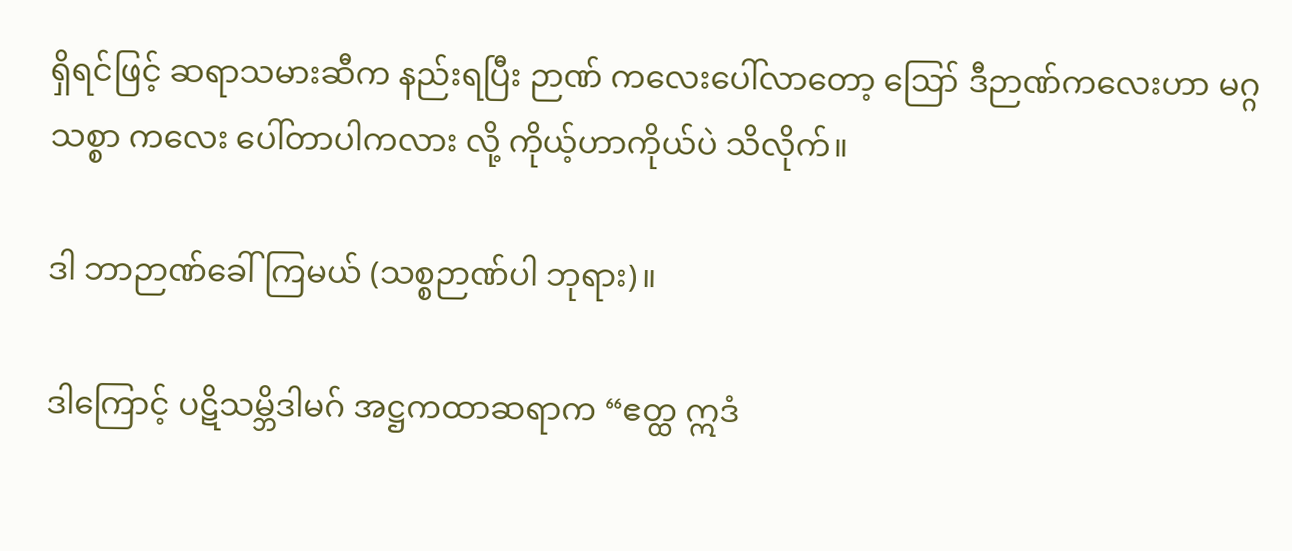ရှိရင်ဖြင့် ဆရာသမားဆီက နည်းရပြီး ဉာဏ် ကလေးပေါ်လာတော့ ဪ ဒီဉာဏ်ကလေးဟာ မဂ္ဂသစ္စာ ကလေး ပေါ်တာပါကလား လို့ ကိုယ့်ဟာကိုယ်ပဲ သိလိုက်။

ဒါ ဘာဉာဏ်ခေါ်ကြမယ် (သစ္စဉာဏ်ပါ ဘုရား)။

ဒါကြောင့် ပဋိသမ္ဘိဒါမဂ် အဋ္ဌကထာဆရာက “ဧတ္ထ ဣဒံ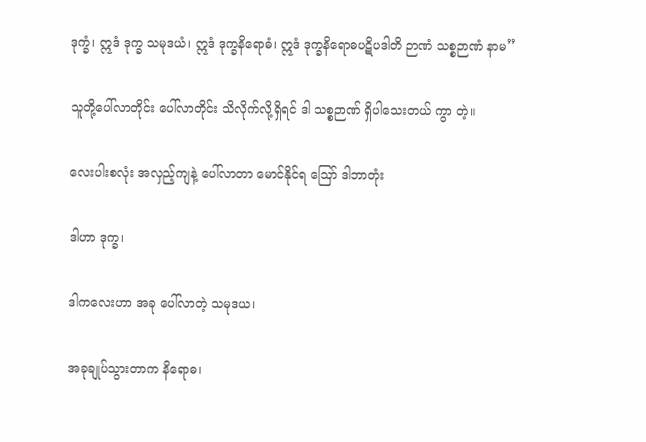ဒုက္ခံ၊ ဣဒံ ဒုက္ခ သမုဒယံ၊ ဣဒံ ဒုက္ခနိရောဓံ၊ ဣဒံ ဒုက္ခနိရောဓပဋိပဒါတိ ဉာဏံ သစ္စဉာဏံ နာမ’’

သူတို့ပေါ်လာတိုင်း ပေါ်လာတိုင်း သိလိုက်လို့ရှိရင် ဒါ သစ္စဉာဏ် ရှိပါသေးတယ် ကွာ တဲ့။

လေးပါးစလုံး အလှည့်ကျနဲ့ ပေါ်လာတာ မောင်နိုင်ရ ဪ ဒါဘာတုံး

ဒါဟာ ဒုက္ခ၊

ဒါကလေးဟာ အခု ပေါ်လာတဲ့ သမုဒယ၊

အခုချုပ်သွားတာက နိရောဓ၊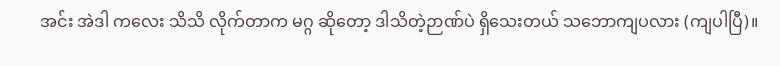အင်း အဲဒါ ကလေး သိသိ လိုက်တာက မဂ္ဂ ဆိုတော့ ဒါသိတဲ့ဉာဏ်ပဲ ရှိသေးတယ် သဘောကျပလား (ကျပါပြီ)။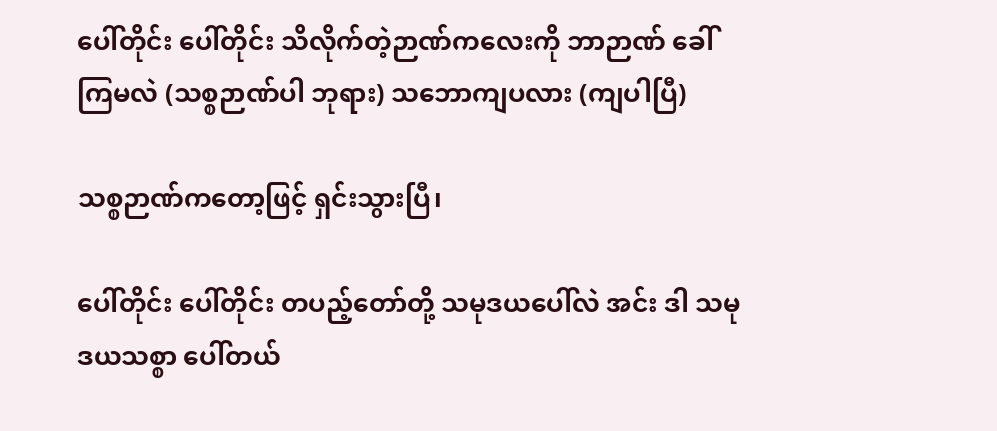ပေါ်တိုင်း ပေါ်တိုင်း သိလိုက်တဲ့ဉာဏ်ကလေးကို ဘာဉာဏ် ခေါ်ကြမလဲ (သစ္စဉာဏ်ပါ ဘုရား) သဘောကျပလား (ကျပါပြီ)

သစ္စဉာဏ်ကတော့ဖြင့် ရှင်းသွားပြီ၊

ပေါ်တိုင်း ပေါ်တိုင်း တပည့်တော်တို့ သမုဒယပေါ်လဲ အင်း ဒါ သမုဒယသစ္စာ ပေါ်တယ်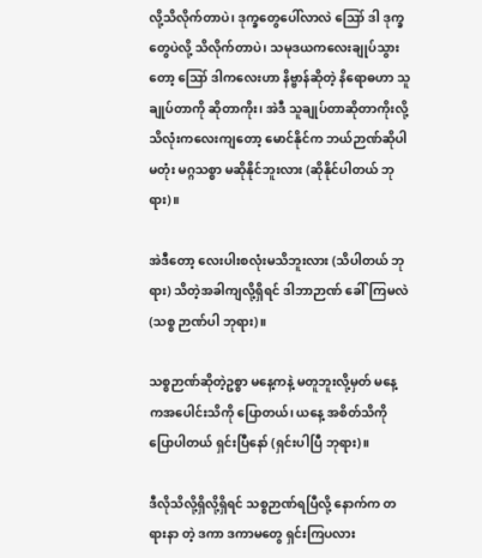လို့သိလိုက်တာပဲ၊ ဒုက္ခတွေပေါ်လာလဲ ဪ ဒါ ဒုက္ခတွေပဲလို့ သိလိုက်တာပဲ၊ သမုဒယကလေးချုပ်သွားတော့ ဪ ဒါကလေးဟာ နိဗ္ဗာန်ဆိုတဲ့ နိရောဓဟာ သူချုပ်တာကို ဆိုတာကိုး၊ အဲဒီ သူချုပ်တာဆိုတာကိုးလို့ သိလုံးကလေးကျတော့ မောင်နိုင်က ဘယ်ဉာဏ်ဆိုပါမတုံး မဂ္ဂသစ္စာ မဆိုနိုင်ဘူးလား (ဆိုနိုင်ပါတယ် ဘုရား)။

အဲဒီတော့ လေးပါးစလုံးမသိဘူးလား (သိပါတယ် ဘုရား) သိတဲ့အခါကျလို့ရှိရင် ဒါဘာဉာဏ် ခေါ်ကြမလဲ (သစ္စ ဉာဏ်ပါ ဘုရား)။

သစ္စဉာဏ်ဆိုတဲ့ဥစ္စာ မနေ့ကနဲ့ မတူဘူးလို့မှတ် မနေ့ ကအပေါင်းသိကို ပြောတယ်၊ ယနေ့ အစိတ်သိကို ပြောပါတယ် ရှင်းပြီနော် (ရှင်းပါပြီ ဘုရား)။

ဒီလိုသိလို့ရှိလို့ရှိရင် သစ္စဉာဏ်ရပြီလို့ နောက်က တရားနာ တဲ့ ဒကာ ဒကာမတွေ ရှင်းကြပလား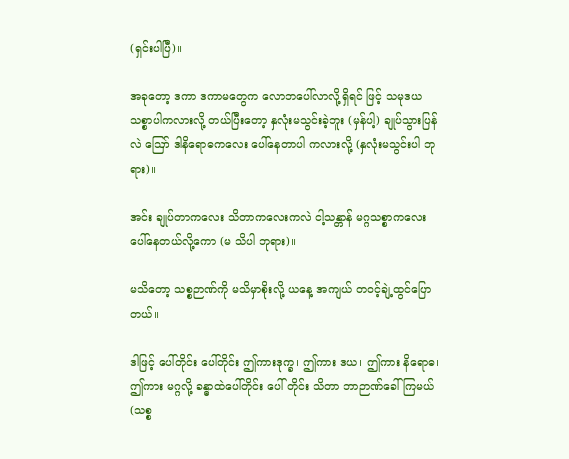(ရှင်းပါပြီ)။

အခုတော့ ဒကာ ဒကာမတွေက လောဘပေါ်လာလို့ရှိရင် ဖြင့် သမုဒယသစ္စာပါကလားလို့ တယ်ပြီးတော့ နှလုံးမသွင်းခဲ့ဘူး (မှန်ပါ့) ချုပ်သွားပြန်လဲ ဪ ဒါနိရောဓကလေး ပေါ်နေတာပါ ကလားလို့ (နှလုံးမသွင်းပါ ဘုရား)။

အင်း ချုပ်တာကလေး သိတာကလေးကလဲ ငါ့သန္တာန် မဂ္ဂသစ္စာကလေး ပေါ်နေတယ်လို့ကော (မ သိပါ ဘုရား)။

မသိတော့ သစ္စဉာဏ်ကို မသိမှာစိုးလို့ ယနေ့ အကျယ် တဝင့်ချဲ့ထွင်ပြောတယ်။

ဒါဖြင့် ပေါ်တိုင်း ပေါ်တိုင်း ဤကားဒုက္ခ၊ ဤကား ဒယ၊ ဤကား နိရောဓ၊ ဤကား မဂ္ဂလို့ ခန္ဓာထဲပေါ်တိုင်း ပေါ် တိုင်း သိတာ ဘာဉာဏ်ခေါ်ကြမယ် (သစ္စ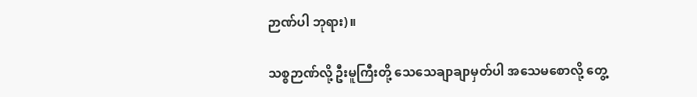ဉာဏ်ပါ ဘုရား)။

သစ္စဉာဏ်လို့ ဦးမူကြီးတို့ သေသေချာချာမှတ်ပါ အသေမစောလို့ တွေ့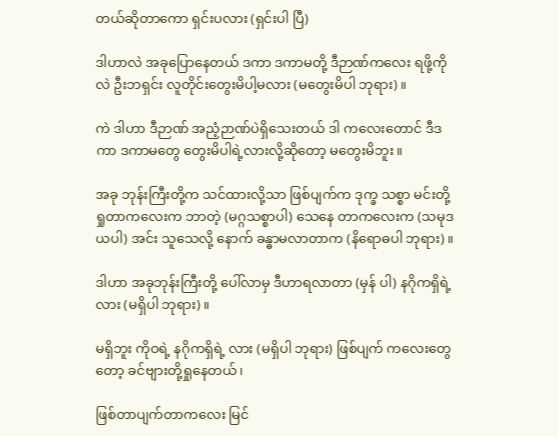တယ်ဆိုတာကော ရှင်းပလား (ရှင်းပါ ပြီ)

ဒါဟာလဲ အခုပြောနေတယ် ဒကာ ဒကာမတို့ ဒီဉာဏ်ကလေး ရဖို့ကိုလဲ ဦးဘရှင်း လူတိုင်းတွေးမိပါ့မလား (မတွေးမိပါ ဘုရား)။

ကဲ ဒါဟာ ဒီဉာဏ် အညံ့ဉာဏ်ပဲရှိသေးတယ် ဒါ ကလေးတောင် ဒီဒကာ ဒကာမတွေ တွေးမိပါရဲ့လားလို့ဆိုတော့ မတွေးမိဘူး။

အခု ဘုန်းကြီးတို့က သင်ထားလို့သာ ဖြစ်ပျက်က ဒုက္ခ သစ္စာ မင်းတို့ရှုတာကလေးက ဘာတဲ့ (မဂ္ဂသစ္စာပါ) သေနေ တာကလေးက (သမုဒယပါ) အင်း သူသေလို့ နောက် ခန္ဓာမလာတာက (နိရောဓပါ ဘုရား)။

ဒါဟာ အခုဘုန်းကြီးတို့ ပေါ်လာမှ ဒီဟာရလာတာ (မှန် ပါ) နဂိုကရှိရဲ့လား (မရှိပါ ဘုရား)။

မရှိဘူး ကိုဝရဲ့ နဂိုကရှိရဲ့ လား (မရှိပါ ဘုရား) ဖြစ်ပျက် ကလေးတွေတော့ ခင်ဗျားတို့ရှုနေတယ်၊

ဖြစ်တာပျက်တာကလေး မြင်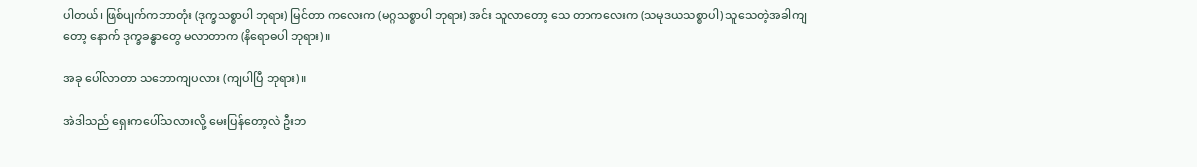ပါတယ်၊ ဖြစ်ပျက်ကဘာတုံး (ဒုက္ခသစ္စာပါ ဘုရား) မြင်တာ ကလေးက (မဂ္ဂသစ္စာပါ ဘုရား) အင်း သူလာတော့ သေ တာကလေးက (သမုဒယသစ္စာပါ) သူသေတဲ့အခါကျတော့ နောက် ဒုက္ခခန္ဓာတွေ မလာတာက (နိရောဓပါ ဘုရား)။

အခု ပေါ်လာတာ သဘောကျပလား (ကျပါပြီ ဘုရား)။

အဲဒါသည် ရှေးကပေါ်သလားလို့ မေးပြန်တော့လဲ ဦးဘ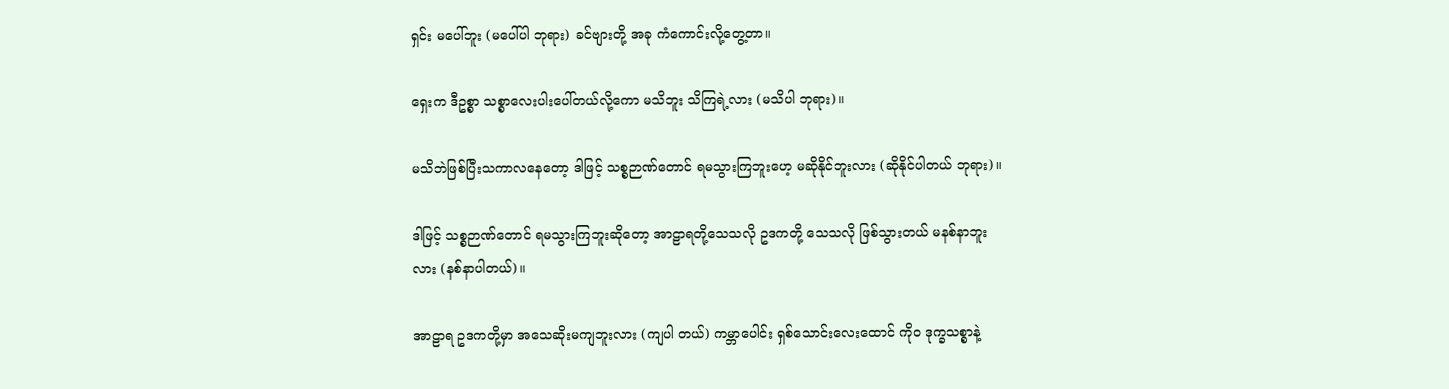ရှင်း မပေါ်ဘူး (မပေါ်ပါ ဘုရား) ခင်ဗျားတို့ အခု ကံကောင်းလို့တွေ့တာ။

ရှေးက ဒီဥစ္စာ သစ္စာလေးပါးပေါ်တယ်လို့ကော မသိဘူး သိကြရဲ့လား (မသိပါ ဘုရား)။

မသိဘဲဖြစ်ပြီးသကာလနေတော့ ဒါဖြင့် သစ္စဉာဏ်တောင် ရမသွားကြဘူးဟေ့ မဆိုနိုင်ဘူးလား (ဆိုနိုင်ပါတယ် ဘုရား)။

ဒါဖြင့် သစ္စဉာဏ်တောင် ရမသွားကြဘူးဆိုတော့ အာဠာရတို့သေသလို ဥဒကတို့ သေသလို ဖြစ်သွားတယ် မနစ်နာဘူးလား (နစ်နာပါတယ်)။

အာဠာရ ဥဒကတို့မှာ အသေဆိုးမကျဘူးလား (ကျပါ တယ်) ကမ္ဘာပေါင်း ရှစ်သောင်းလေးထောင် ကိုဝ ဒုက္ခသစ္စာနဲ့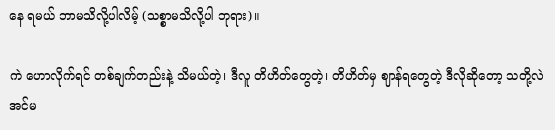နေ ရမယ် ဘာမသိလို့ပါလိမ့် (သစ္စာမသိလို့ပါ ဘုရား)။

ကဲ ဟောလိုက်ရင် တစ်ချက်တည်းနဲ့ သိမယ်တဲ့၊ ဒီလူ တိဟိတ်တွေတဲ့၊ တိဟိတ်မှ ဈာန်ရတွေတဲ့ ဒီလိုဆိုတော့ သတို့လဲ အင်မ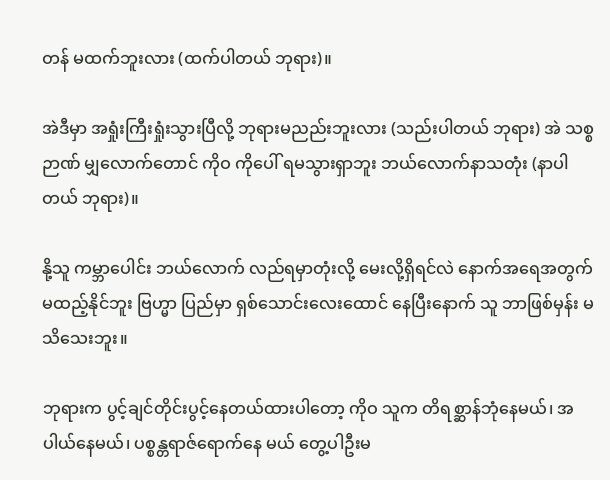တန် မထက်ဘူးလား (ထက်ပါတယ် ဘုရား)။

အဲဒီမှာ အရှုံးကြီးရှုံးသွားပြီလို့ ဘုရားမညည်းဘူးလား (သည်းပါတယ် ဘုရား) အဲ သစ္စဉာဏ် မျှလောက်တောင် ကိုဝ ကိုပေါ် ရမသွားရှာဘူး ဘယ်လောက်နာသတုံး (နာပါ တယ် ဘုရား)။

နို့သူ ကမ္ဘာပေါင်း ဘယ်လောက် လည်ရမှာတုံးလို့ မေးလို့ရှိရင်လဲ နောက်အရေအတွက် မထည့်နိုင်ဘူး ဗြဟ္မာ ပြည်မှာ ရှစ်သောင်းလေးထောင် နေပြီးနောက် သူ ဘာဖြစ်မှန်း မသိသေးဘူး။

ဘုရားက ပွင့်ချင်တိုင်းပွင့်နေတယ်ထားပါတော့ ကိုဝ သူက တိရစ္ဆာန်ဘုံနေမယ်၊ အပါယ်နေမယ်၊ ပစ္စန္တရာဇ်ရောက်နေ မယ် တွေ့ပါဦးမ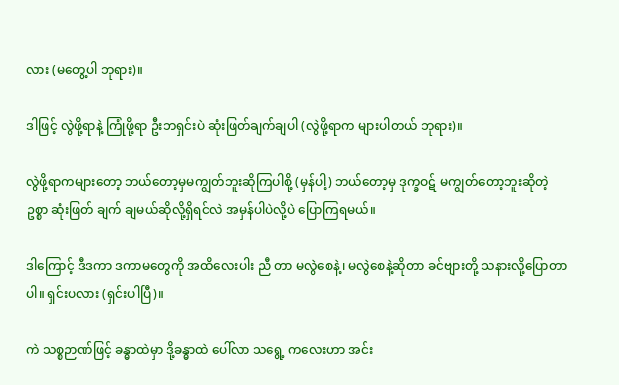လား (မတွေ့ပါ ဘုရား)။

ဒါဖြင့် လွဲဖို့ရာနဲ့ ကြုံဖို့ရာ ဦးဘရှင်းပဲ ဆုံးဖြတ်ချက်ချပါ (လွဲဖို့ရာက များပါတယ် ဘုရား)။

လွဲဖို့ရာကများတော့ ဘယ်တော့မှမကျွတ်ဘူးဆိုကြပါစို့ (မှန်ပါ့) ဘယ်တော့မှ ဒုက္ခဝဋ် မကျွတ်တော့ဘူးဆိုတဲ့ ဥစ္စာ ဆုံးဖြတ် ချက် ချမယ်ဆိုလို့ရှိရင်လဲ အမှန်ပါပဲလို့ပဲ ပြောကြရမယ်။

ဒါကြောင့် ဒီဒကာ ဒကာမတွေကို အထိလေးပါး ညီ တာ မလွဲစေနဲ့၊ မလွဲစေနဲ့ဆိုတာ ခင်ဗျားတို့ သနားလို့ပြောတာပါ။ ရှင်းပလား (ရှင်းပါပြီ)။

ကဲ သစ္စဉာဏ်ဖြင့် ခန္ဓာထဲမှာ ဒို့ခန္ဓာထဲ ပေါ်လာ သရွေ့ ကလေးဟာ အင်း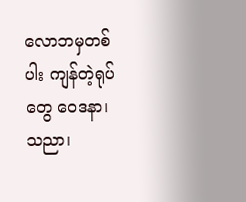လောဘမှတစ်ပါး ကျန်တဲ့ရုပ်တွေ ဝေဒနာ၊ သညာ၊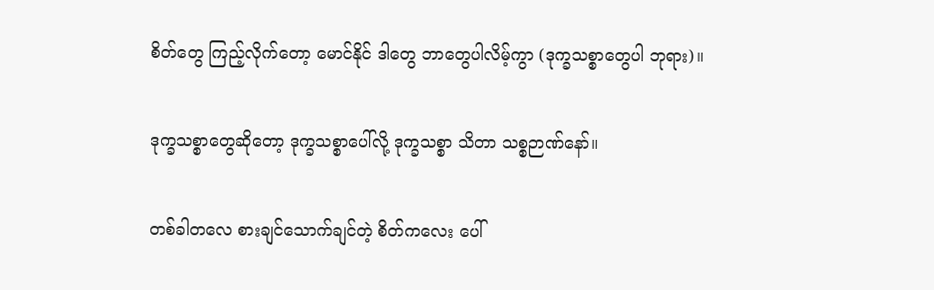စိတ်တွေ ကြည့်လိုက်တော့ မောင်နိုင် ဒါတွေ ဘာတွေပါလိမ့်ကွာ (ဒုက္ခသစ္စာတွေပါ ဘုရား)။

ဒုက္ခသစ္စာတွေဆိုတော့ ဒုက္ခသစ္စာပေါ်လို့ ဒုက္ခသစ္စာ သိတာ သစ္စဉာဏ်နော်။

တစ်ခါတလေ စားချင်သောက်ချင်တဲ့ စိတ်ကလေး ပေါ်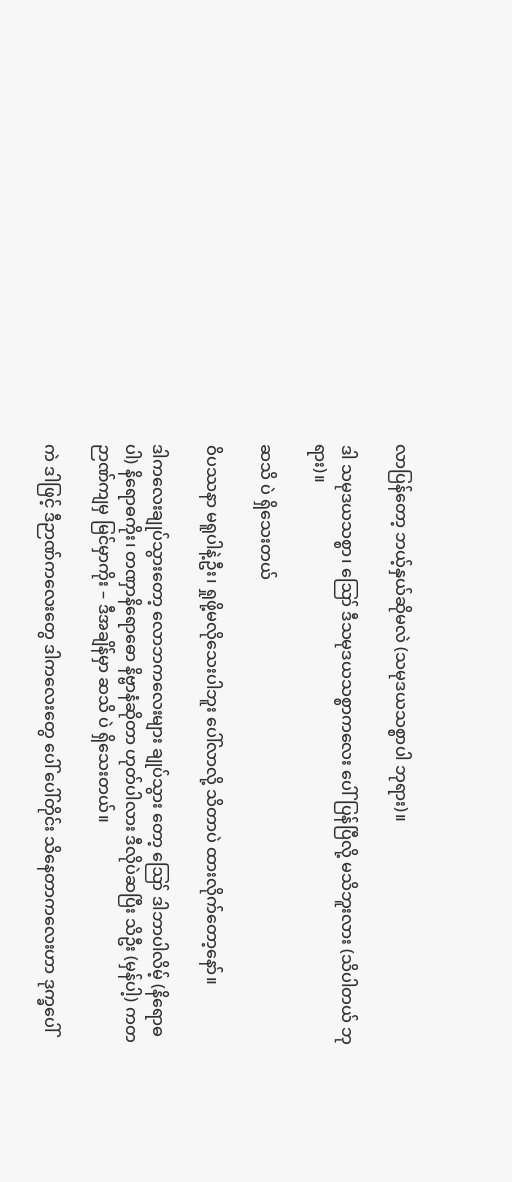လာပြန်တော့ ဘယ့်နှယ်ဆိုမလဲ (သမုဒယသစ္စာပါ ဘုရား)။

ဒါ သမုဒယသစ္စာ၊ ဪ ဒီသမုဒယသစ္စာကလေး ပေါ်ပြန်ပြီလို့ မသိဘူးလား (သိပါတယ် ဘုရား)။

ဆသိ ပဲ ရှိသေးတယ်

ဝိပဿနာ မရူပါနဲ့ဦး၊ ရှုဖို့မလိုသေးပါဘူး ပေါ်လာလို့ သိတာပဲ ထားလိုက်တော့နော်။

ဒါကလေးချုပ်သွားတော့ လောဘကလေးများ ချုပ်သွား တော့ ဪ ဒါဘာပါလိမ့် (နိရောဓပါ) နိရောဓကိုး၊ တဏှာနိရောဓော နိဗ္ဗာနံဆိုတာ ဟုတ်ပါလား ဒီလိုပဲဆပြီး သိဦး (မှန်ပါ့) ကတဉာဏ်ကျမှ မြင်မှာကိုး – ဒီအချိန်မှာ ဆသိ ပဲ ရှိသေးတယ်။

ကဲ ဒါဖြင့် ဒီဉာဏ်ကလေးတွေ ဒါကလေးတွေ ပေါ် ပေါ်တိုင်း သိနေတာကလေးဟာ ဒုက္ခပေါ်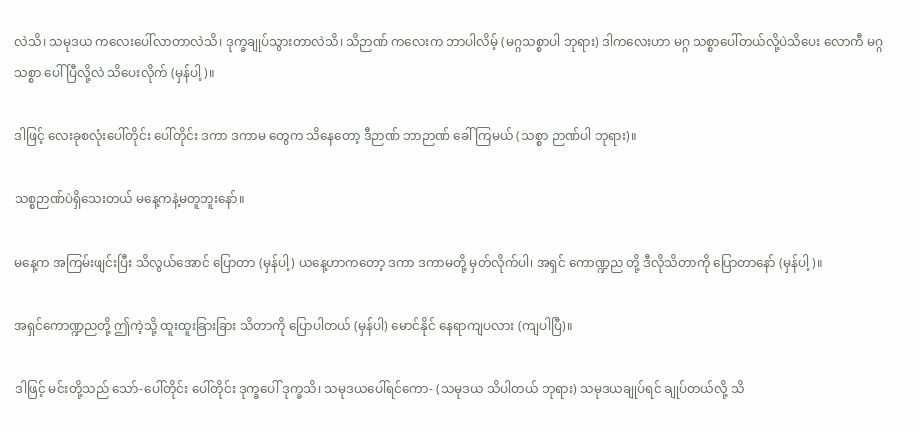လဲသိ၊ သမုဒယ ကလေးပေါ်လာတာလဲသိ၊ ဒုက္ခချုပ်သွားတာလဲသိ၊ သိဉာဏ် ကလေးက ဘာပါလိမ့် (မဂ္ဂသစ္စာပါ ဘုရား) ဒါကလေးဟာ မဂ္ဂ သစ္စာပေါ်တယ်လို့ပဲသိပေး လောကီ မဂ္ဂသစ္စာ ပေါ်ပြီလို့လဲ သိပေးလိုက် (မှန်ပါ့)။

ဒါဖြင့် လေးခုစလုံးပေါ်တိုင်း ပေါ်တိုင်း ဒကာ ဒကာမ တွေက သိနေတော့ ဒီဉာဏ် ဘာဉာဏ် ခေါ်ကြမယ် (သစ္စာ ဉာဏ်ပါ ဘုရား)။

သစ္စဉာဏ်ပဲရှိသေးတယ် မနေ့ကနဲ့မတူဘူးနော်။

မနေ့က အကြမ်းဖျင်းပြီး သိလွယ်အောင် ပြောတာ (မှန်ပါ့) ယနေ့ဟာကတော့ ဒကာ ဒကာမတို့ မှတ်လိုက်ပါ၊ အရှင် ကောဏ္ဍည တို့ ဒီလိုသိတာကို ပြောတာနော် (မှန်ပါ့)။

အရှင်ကောဏ္ဍညတို့ ဤကဲ့သို့ ထူးထူးခြားခြား သိတာကို ပြောပါတယ် (မှန်ပါ) မောင်နိုင် နေရာကျပလား (ကျပါပြီ)။

ဒါဖြင့် မင်းတို့သည် သော်-ပေါ်တိုင်း ပေါ်တိုင်း ဒုက္ခပေါ် ဒုက္ခသိ၊ သမုဒယပေါ်ရင်ကော- (သမုဒယ သိပါတယ် ဘုရား) သမုဒယချုပ်ရင် ချုပ်တယ်လို့ သိ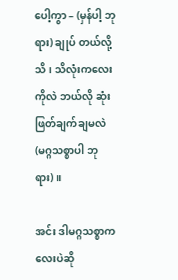ပေါ့ကွာ – (မှန်ပါ့ ဘုရား) ချုပ် တယ်လို့သိ၊ သိလုံးကလေးကိုလဲ ဘယ်လို ဆုံးဖြတ်ချက်ချမလဲ (မဂ္ဂသစ္စာပါ ဘုရား)။

အင်း ဒါမဂ္ဂသစ္စာကလေးပဲဆို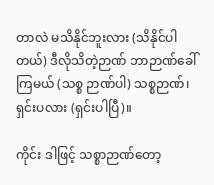တာလဲ မသိနိုင်ဘူးလား (သိနိုင်ပါတယ်) ဒီလိုသိတဲ့ဉာဏ် ဘာဉာဏ်ခေါ်ကြမယ် (သစ္စ ဉာဏ်ပါ) သစ္စဉာဏ်၊ ရှင်းပလား (ရှင်းပါပြီ)။

ကိုင်း ဒါဖြင့် သစ္စာဉာဏ်တော့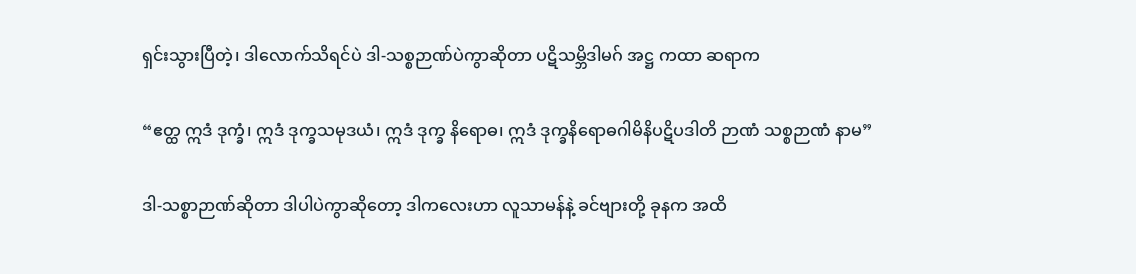ရှင်းသွားပြီတဲ့၊ ဒါလောက်သိရင်ပဲ ဒါ-သစ္စဉာဏ်ပဲကွာဆိုတာ ပဋိသမ္ဘိဒါမဂ် အဋ္ဌ ကထာ ဆရာက

“ဧတ္ထ ဣဒံ ဒုက္ခံ၊ ဣဒံ ဒုက္ခသမုဒယံ၊ ဣဒံ ဒုက္ခ နိရောဓ၊ ဣဒံ ဒုက္ခနိရောဓဂါမိနိပဋိပဒါတိ ဉာဏံ သစ္စဉာဏံ နာမ”

ဒါ-သစ္စာဉာဏ်ဆိုတာ ဒါပါပဲကွာဆိုတော့ ဒါကလေးဟာ လူသာမန်နဲ့ ခင်ဗျားတို့ ခုနက အထိ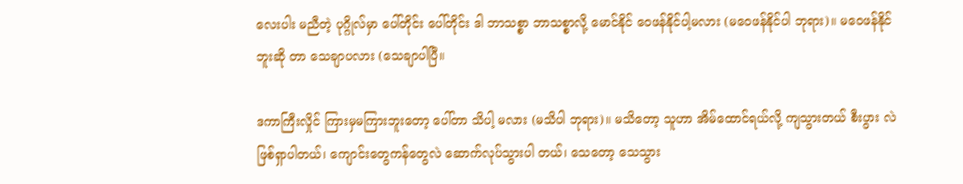လေးပါး မညီတဲ့ ပုဂ္ဂိုလ်မှာ ပေါ်တိုင်း ပေါ်တိုင်း ဒါ ဘာသစ္စာ ဘာသစ္စာလို့ မောင်နိုင် ဝေဖန်နိုင်ပါ့မလား (မဝေဖန်နိုင်ပါ ဘုရား)။ မဝေဖန်နိုင်ဘူးဆို တာ သေချာပလား (သေချာပါပြီ။

ဒကာကြီးလှိုင် ကြားမှမကြားဘူးတော့ ပေါ်တာ သိပါ့ မလား (မသိပါ ဘုရား)။ မသိတော့ သူဟာ အိမ်ထောင်ရယ်လို့ ကျသွားတယ် စီးပွား လဲ ဖြစ်ရှာပါတယ်၊ ကျောင်းတွေကန်တွေလဲ ဆောက်လုပ်သွားပါ တယ်၊ သေတော့ သေသွား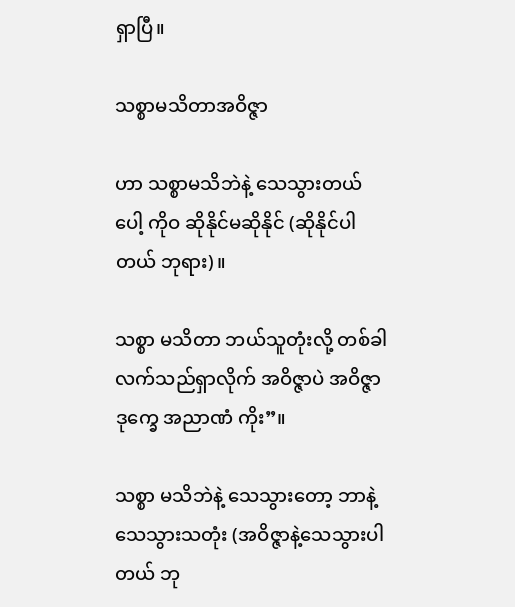ရှာပြီ။

သစ္စာမသိတာအဝိဇ္ဇာ

ဟာ သစ္စာမသိဘဲနဲ့ သေသွားတယ်ပေါ့ ကိုဝ ဆိုနိုင်မဆိုနိုင် (ဆိုနိုင်ပါတယ် ဘုရား)။

သစ္စာ မသိတာ ဘယ်သူတုံးလို့ တစ်ခါ လက်သည်ရှာလိုက် အဝိဇ္ဇာပဲ အဝိဇ္ဇာ ဒုက္ခေ အညာဏံ ကိုး”။

သစ္စာ မသိဘဲနဲ့ သေသွားတော့ ဘာနဲ့ သေသွားသတုံး (အဝိဇ္ဇာနဲ့သေသွားပါတယ် ဘု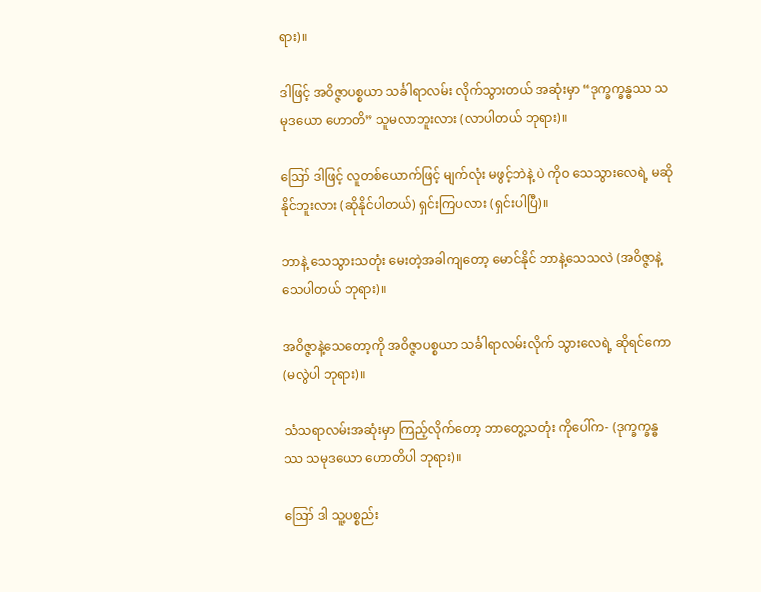ရား)။

ဒါဖြင့် အဝိဇ္ဇာပစ္စယာ သင်္ခါရာလမ်း လိုက်သွားတယ် အဆုံးမှာ “ဒုက္ခက္ခန္ဓဿ သမုဒယော ဟောတိ” သူမလာဘူးလား (လာပါတယ် ဘုရား)။

ဪ ဒါဖြင့် လူတစ်ယောက်ဖြင့် မျက်လုံး မဖွင့်ဘဲနဲ့ ပဲ ကိုဝ သေသွားလေရဲ့ မဆိုနိုင်ဘူးလား (ဆိုနိုင်ပါတယ်) ရှင်းကြပလား (ရှင်းပါပြီ)။

ဘာနဲ့ သေသွားသတုံး မေးတဲ့အခါကျတော့ မောင်နိုင် ဘာနဲ့သေသလဲ (အဝိဇ္ဇာနဲ့ သေပါတယ် ဘုရား)။

အဝိဇ္ဇာနဲ့သေတော့ကို အဝိဇ္ဇာပစ္စယာ သင်္ခါရာလမ်းလိုက် သွားလေရဲ့ ဆိုရင်ကော (မလွဲပါ ဘုရား)။

သံသရာလမ်းအဆုံးမှာ ကြည့်လိုက်တော့ ဘာတွေ့သတုံး ကိုပေါ်က- (ဒုက္ခက္ခန္ဓဿ သမုဒယော ဟောတိပါ ဘုရား)။

ဪ ဒါ သူ့ပစ္စည်း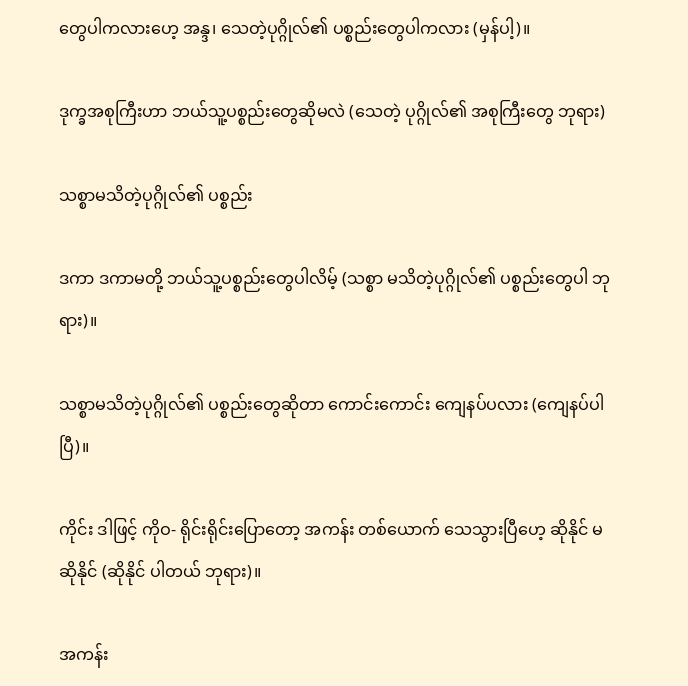တွေပါကလားဟေ့ အန္ဒ၊ သေတဲ့ပုဂ္ဂိုလ်၏ ပစ္စည်းတွေပါကလား (မှန်ပါ့)။

ဒုက္ခအစုကြီးဟာ ဘယ်သူ့ပစ္စည်းတွေဆိုမလဲ (သေတဲ့ ပုဂ္ဂိုလ်၏ အစုကြီးတွေ ဘုရား)

သစ္စာမသိတဲ့ပုဂ္ဂိုလ်၏ ပစ္စည်း

ဒကာ ဒကာမတို့ ဘယ်သူ့ပစ္စည်းတွေပါလိမ့် (သစ္စာ မသိတဲ့ပုဂ္ဂိုလ်၏ ပစ္စည်းတွေပါ ဘုရား)။

သစ္စာမသိတဲ့ပုဂ္ဂိုလ်၏ ပစ္စည်းတွေဆိုတာ ကောင်းကောင်း ကျေနပ်ပလား (ကျေနပ်ပါပြီ)။

ကိုင်း ဒါဖြင့် ကိုဝ- ရိုင်းရိုင်းပြောတော့ အကန်း တစ်ယောက် သေသွားပြီဟေ့ ဆိုနိုင် မဆိုနိုင် (ဆိုနိုင် ပါတယ် ဘုရား)။

အကန်း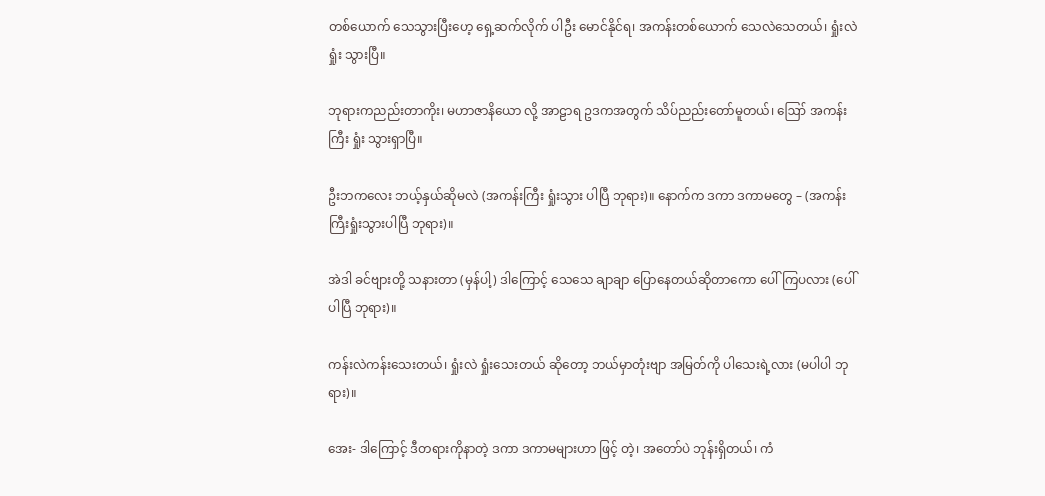တစ်ယောက် သေသွားပြီးဟေ့ ရှေ့ဆက်လိုက် ပါဦး မောင်နိုင်ရ၊ အကန်းတစ်ယောက် သေလဲသေတယ်၊ ရှုံးလဲရှုံး သွားပြီ။

ဘုရားကညည်းတာကိုး၊ မဟာဇာနိယော လို့ အာဠာရ ဥဒကအတွက် သိပ်ညည်းတော်မူတယ်၊ ဪ အကန်းကြီး ရှုံး သွားရှာပြီ။

ဦးဘကလေး ဘယ့်နှယ်ဆိုမလဲ (အကန်းကြီး ရှုံးသွား ပါပြီ ဘုရား)။ နောက်က ဒကာ ဒကာမတွေ – (အကန်းကြီးရှုံးသွားပါပြီ ဘုရား)။

အဲဒါ ခင်ဗျားတို့ သနားတာ (မှန်ပါ့) ဒါကြောင့် သေသေ ချာချာ ပြောနေတယ်ဆိုတာကော ပေါ်ကြပလား (ပေါ်ပါပြီ ဘုရား)။

ကန်းလဲကန်းသေးတယ်၊ ရှုံးလဲ ရှုံးသေးတယ် ဆိုတော့ ဘယ်မှာတုံးဗျာ အမြတ်ကို ပါသေးရဲ့လား (မပါပါ ဘုရား)။

အေး- ဒါကြောင့် ဒီတရားကိုနာတဲ့ ဒကာ ဒကာမများဟာ ဖြင့် တဲ့၊ အတော်ပဲ ဘုန်းရှိတယ်၊ ကံ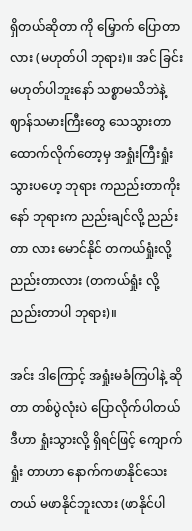ရှိတယ်ဆိုတာ ကို မြှောက် ပြောတာလား (မဟုတ်ပါ ဘုရား)။ အင် ခြင်း မဟုတ်ပါဘူးနော် သစ္စာမသိဘဲနဲ့ ဈာန်သမားကြီးတွေ သေသွားတာ ထောက်လိုက်တော့မှ အရှုံးကြီးရှုံးသွားပဟေ့ ဘုရား ကညည်းတာကိုး နော် ဘုရားက ညည်းချင်လို့ ညည်းတာ လား မောင်နိုင် တကယ်ရှုံးလို့ ညည်းတာလား (တကယ်ရှုံး လို့ ညည်းတာပါ ဘုရား)။

အင်း ဒါကြောင့် အရှုံးမခံကြပါနဲ့ ဆိုတာ တစ်ပွဲလုံးပဲ ပြောလိုက်ပါတယ် ဒီဟာ ရှုံးသွားလို့ ရှိရင်ဖြင့် ကျောက်ရှုံး တာဟာ နောက်ကဖာနိုင်သေးတယ် မဖာနိုင်ဘူးလား (ဖာနိုင်ပါ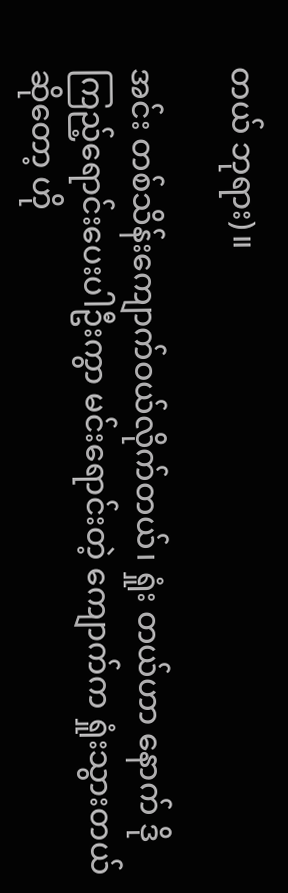တယ် ဘုရား)။

အင်း တစ်သိန်းကျောက်ဝယ်လိုက်တယ်၊ ရှုံး တယ်ဟာ နောက် ဒိုကြည့်ရောင်းပေးပါဦးကွာ မင်းရောင်းတဲ့ ကျောက်က ရှုံးသွားတယ်ဆိုတော့ ဟို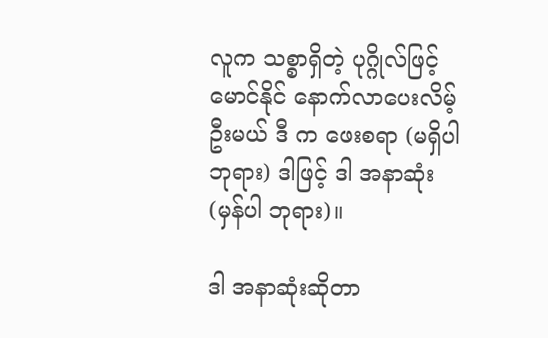လူက သစ္စာရှိတဲ့ ပုဂ္ဂိုလ်ဖြင့် မောင်နိုင် နောက်လာပေးလိမ့်ဦးမယ် ဒီ က ဖေးစရာ (မရှိပါ ဘုရား) ဒါဖြင့် ဒါ အနာဆုံး (မှန်ပါ ဘုရား)။

ဒါ အနာဆုံးဆိုတာ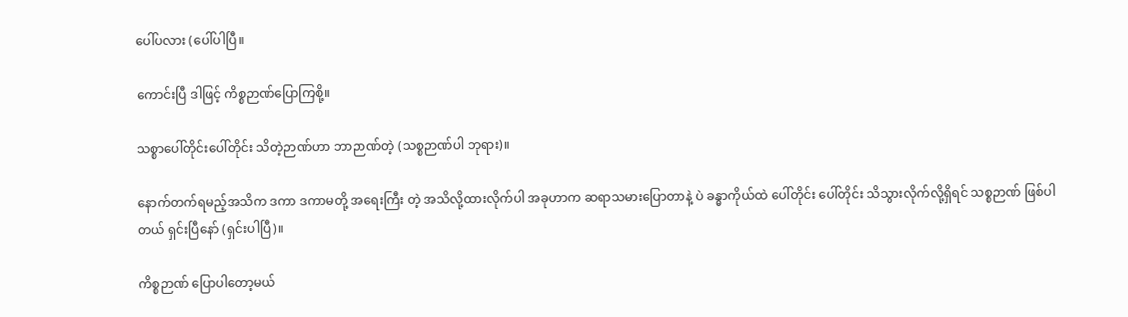ပေါ်ပလား (ပေါ်ပါပြီ။

ကောင်းပြီ ဒါဖြင့် ကိစ္စဉာဏ်ပြောကြစို့။

သစ္စာပေါ်တိုင်းပေါ်တိုင်း သိတဲ့ဉာဏ်ဟာ ဘာဉာဏ်တဲ့ (သစ္စဉာဏ်ပါ ဘုရား)။

နောက်တက်ရမည့်အသိက ဒကာ ဒကာမတို့ အရေးကြီး တဲ့ အသိလို့ထားလိုက်ပါ အခုဟာက ဆရာသမားပြောတာနဲ့ ပဲ ခန္ဓာကိုယ်ထဲ ပေါ်တိုင်း ပေါ်တိုင်း သိသွားလိုက်လို့ရှိရင် သစ္စဉာဏ် ဖြစ်ပါတယ် ရှင်းပြီနော် (ရှင်းပါပြီ)။

ကိစ္စဉာဏ် ပြောပါတော့မယ်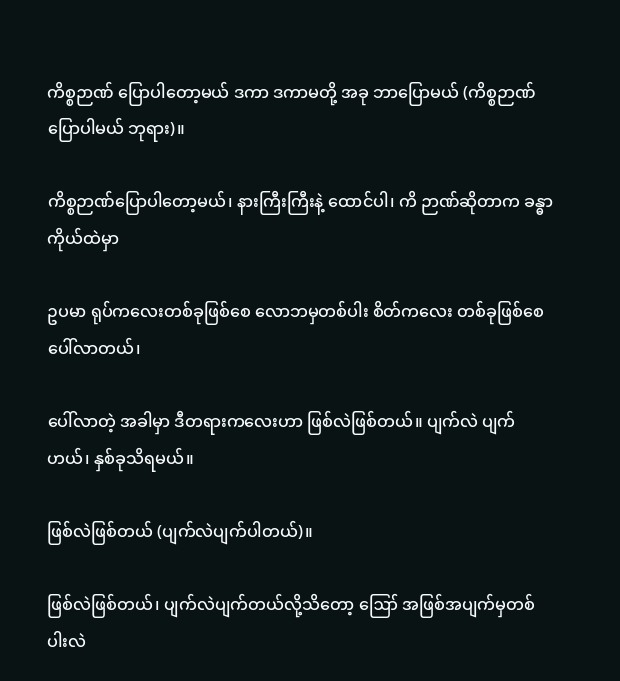ကိစ္စဉာဏ် ပြောပါတော့မယ် ဒကာ ဒကာမတို့ အခု ဘာပြောမယ် (ကိစ္စဉာဏ် ပြောပါမယ် ဘုရား)။

ကိစ္စဉာဏ်ပြောပါတော့မယ်၊ နားကြီးကြီးနဲ့ ထောင်ပါ၊ ကိ ဉာဏ်ဆိုတာက ခန္ဓာကိုယ်ထဲမှာ

ဥပမာ ရုပ်ကလေးတစ်ခုဖြစ်စေ လောဘမှတစ်ပါး စိတ်ကလေး တစ်ခုဖြစ်စေ ပေါ်လာတယ်၊

ပေါ်လာတဲ့ အခါမှာ ဒီတရားကလေးဟာ ဖြစ်လဲဖြစ်တယ်။ ပျက်လဲ ပျက်ဟယ်၊ နှစ်ခုသိရမယ်။

ဖြစ်လဲဖြစ်တယ် (ပျက်လဲပျက်ပါတယ်)။

ဖြစ်လဲဖြစ်တယ်၊ ပျက်လဲပျက်တယ်လို့သိတော့ ဪ အဖြစ်အပျက်မှတစ်ပါးလဲ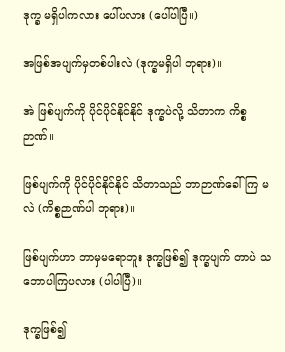ဒုက္ခ မရှိပါကလား ပေါ်ပလား (ပေါ်ပါပြီ။)

အဖြစ်အပျက်မှတစ်ပါးလဲ (ဒုက္ခမရှိပါ ဘုရား)။

အဲ ဖြစ်ပျက်ကို ပိုင်ပိုင်နိုင်နိုင် ဒုက္ခပဲလို့ သိတာက ကိစ္စ ဉာဏ်။

ဖြစ်ပျက်ကို ပိုင်ပိုင်နိုင်နိုင် သိတာသည် ဘာဉာဏ်ခေါ်ကြ မလဲ (ကိစ္စဉာဏ်ပါ ဘုရား)။

ဖြစ်ပျက်ဟာ ဘာမှမရောဘူး ဒုက္ခဖြစ်၍ ဒုက္ခပျက် တာပဲ သဘောပါကြပလား (ပါပါပြီ)။

ဒုက္ခဖြစ်၍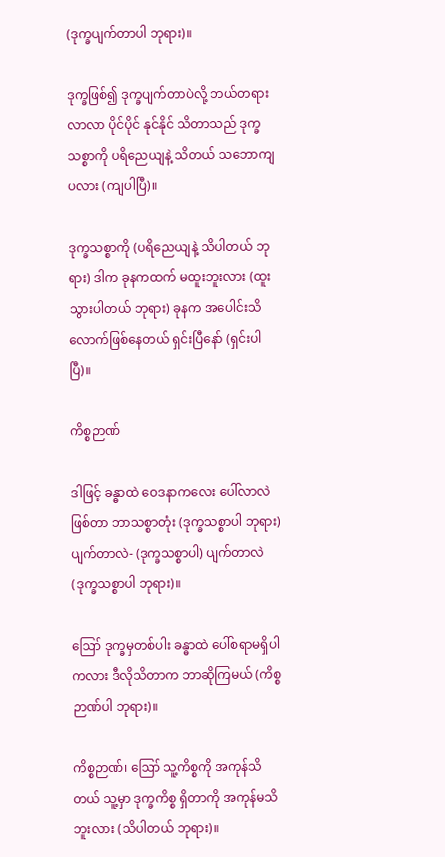(ဒုက္ခပျက်တာပါ ဘုရား)။

ဒုက္ခဖြစ်၍ ဒုက္ခပျက်တာပဲလို့ ဘယ်တရားလာလာ ပိုင်ပိုင် နုင်နိုင် သိတာသည် ဒုက္ခသစ္စာကို ပရိညေယျနဲ့ သိတယ် သဘောကျပလား (ကျပါပြီ)။

ဒုက္ခသစ္စာကို (ပရိညေယျနဲ့ သိပါတယ် ဘုရား) ဒါက ခုနကထက် မထူးဘူးလား (ထူးသွားပါတယ် ဘုရား) ခုနက အပေါင်းသိလောက်ဖြစ်နေတယ် ရှင်းပြီနော် (ရှင်းပါပြီ)။

ကိစ္စဉာဏ်

ဒါဖြင့် ခန္ဓာထဲ ဝေဒနာကလေး ပေါ်လာလဲ ဖြစ်တာ ဘာသစ္စာတုံး (ဒုက္ခသစ္စာပါ ဘုရား) ပျက်တာလဲ- (ဒုက္ခသစ္စာပါ) ပျက်တာလဲ (ဒုက္ခသစ္စာပါ ဘုရား)။

ဪ ဒုက္ခမှတစ်ပါး ခန္ဓာထဲ ပေါ်စရာမရှိပါကလား ဒီလိုသိတာက ဘာဆိုကြမယ် (ကိစ္စဉာဏ်ပါ ဘုရား)။

ကိစ္စဉာဏ်၊ ဪ သူ့ကိစ္စကို အကုန်သိတယ် သူ့မှာ ဒုက္ခကိစ္စ ရှိတာကို အကုန်မသိဘူးလား (သိပါတယ် ဘုရား)။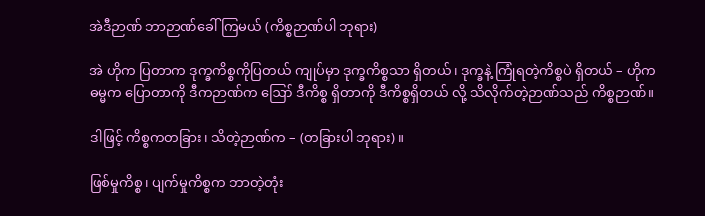အဲဒီဉာဏ် ဘာဉာဏ်ခေါ်ကြမယ် (ကိစ္စဉာဏ်ပါ ဘုရား)

အဲ ဟိုက ပြတာက ဒုက္ခကိစ္စကိုပြတယ် ကျုပ်မှာ ဒုက္ခကိစ္စသာ ရှိတယ်၊ ဒုက္ခနဲ့ ကြုံရတဲ့ကိစ္စပဲ ရှိတယ် – ဟိုကဓမ္မက ပြောတာကို ဒီကဉာဏ်က ဪ ဒီကိစ္စ ရှိတာကို ဒီကိစ္စရှိတယ် လို့ သိလိုက်တဲ့ဉာဏ်သည် ကိစ္စဉာဏ်။

ဒါဖြင့် ကိစ္စကတခြား၊ သိတဲ့ဉာဏ်က – (တခြားပါ ဘုရား)။

ဖြစ်မှုကိစ္စ၊ ပျက်မှုကိစ္စက ဘာတဲ့တုံး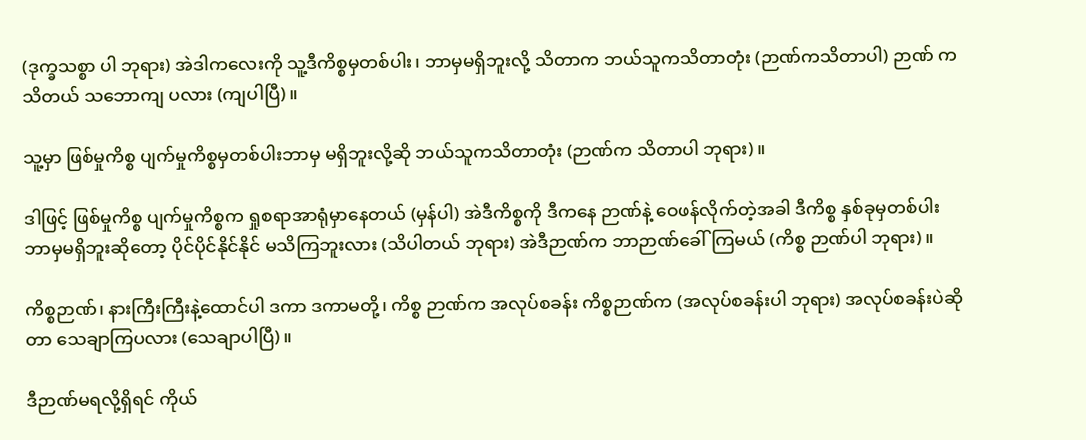(ဒုက္ခသစ္စာ ပါ ဘုရား) အဲဒါကလေးကို သူ့ဒီကိစ္စမှတစ်ပါး၊ ဘာမှမရှိဘူးလို့ သိတာက ဘယ်သူကသိတာတုံး (ဉာဏ်ကသိတာပါ) ဉာဏ် က သိတယ် သဘောကျ ပလား (ကျပါပြီ)။

သူ့မှာ ဖြစ်မှုကိစ္စ ပျက်မှုကိစ္စမှတစ်ပါးဘာမှ မရှိဘူးလို့ဆို ဘယ်သူကသိတာတုံး (ဉာဏ်က သိတာပါ ဘုရား)။

ဒါဖြင့် ဖြစ်မှုကိစ္စ ပျက်မှုကိစ္စက ရှုစရာအာရုံမှာနေတယ် (မှန်ပါ) အဲဒီကိစ္စကို ဒီကနေ ဉာဏ်နဲ့ ဝေဖန်လိုက်တဲ့အခါ ဒီကိစ္စ နှစ်ခုမှတစ်ပါး ဘာမှမရှိဘူးဆိုတော့ ပိုင်ပိုင်နိုင်နိုင် မသိကြဘူးလား (သိပါတယ် ဘုရား) အဲဒီဉာဏ်က ဘာဉာဏ်ခေါ်ကြမယ် (ကိစ္စ ဉာဏ်ပါ ဘုရား)။

ကိစ္စဉာဏ်၊ နားကြီးကြီးနဲ့ထောင်ပါ ဒကာ ဒကာမတို့၊ ကိစ္စ ဉာဏ်က အလုပ်စခန်း ကိစ္စဉာဏ်က (အလုပ်စခန်းပါ ဘုရား) အလုပ်စခန်းပဲဆိုတာ သေချာကြပလား (သေချာပါပြီ)။

ဒီဉာဏ်မရလို့ရှိရင် ကိုယ်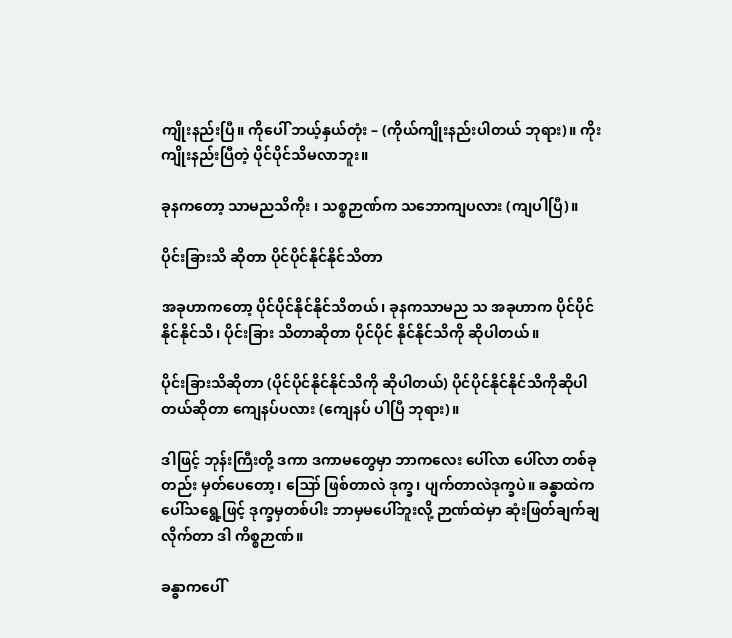ကျိုးနည်းပြီ။ ကိုပေါ် ဘယ့်နှယ်တုံး – (ကိုယ်ကျိုးနည်းပါတယ် ဘုရား)။ ကိုးကျိုးနည်းပြီတဲ့ ပိုင်ပိုင်သိမလာဘူး။

ခုနကတော့ သာမညသိကိုး ၊ သစ္စဉာဏ်က သဘောကျပလား (ကျပါပြီ)။

ပိုင်းခြားသိ ဆိုတာ ပိုင်ပိုင်နိုင်နိုင်သိတာ

အခုဟာကတော့ ပိုင်ပိုင်နိုင်နိုင်သိတယ်၊ ခုနကသာမည သ အခုဟာက ပိုင်ပိုင်နိုင်နိုင်သိ၊ ပိုင်းခြား သိတာဆိုတာ ပိုင်ပိုင် နိုင်နိုင်သိကို ဆိုပါတယ်။

ပိုင်းခြားသိဆိုတာ (ပိုင်ပိုင်နိုင်နိုင်သိကို ဆိုပါတယ်) ပိုင်ပိုင်နိုင်နိုင်သိကိုဆိုပါတယ်ဆိုတာ ကျေနပ်ပလား (ကျေနပ် ပါပြီ ဘုရား)။

ဒါဖြင့် ဘုန်းကြီးတို့ ဒကာ ဒကာမတွေမှာ ဘာကလေး ပေါ်လာ ပေါ်လာ တစ်ခုတည်း မှတ်ပေတော့၊ ဪ ဖြစ်တာလဲ ဒုက္ခ၊ ပျက်တာလဲဒုက္ခပဲ။ ခန္ဓာထဲက ပေါ်သရွေ့ဖြင့် ဒုက္ခမှတစ်ပါး ဘာမှမပေါ်ဘူးလို့ ဉာဏ်ထဲမှာ ဆုံးဖြတ်ချက်ချလိုက်တာ ဒါ ကိစ္စဉာဏ်။

ခန္ဓာကပေါ်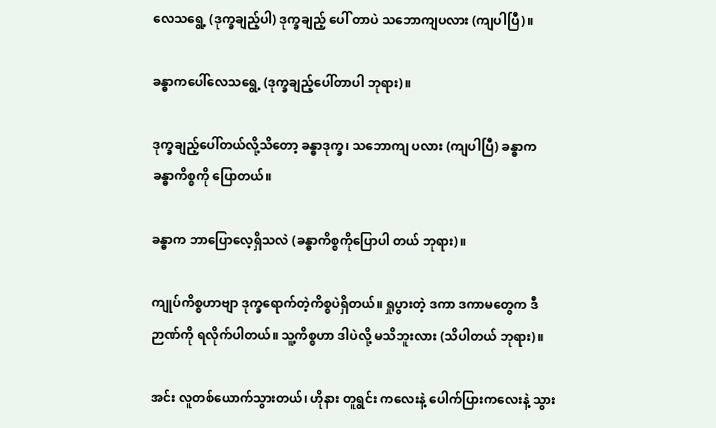လေသရွေ့ (ဒုက္ခချည့်ပါ) ဒုက္ခချည့် ပေါ် တာပဲ သဘောကျပလား (ကျပါပြီ)။

ခန္ဓာကပေါ်လေသရွေ့ (ဒုက္ခချည့်ပေါ်တာပါ ဘုရား)။

ဒုက္ခချည့်ပေါ်တယ်လို့သိတော့ ခန္ဓာဒုက္ခ၊ သဘောကျ ပလား (ကျပါပြီ) ခန္ဓာက ခန္ဓာကိစ္စကို ပြောတယ်။

ခန္ဓာက ဘာပြောလေ့ရှိသလဲ (ခန္ဓာကိစ္စကိုပြောပါ တယ် ဘုရား)။

ကျုပ်ကိစ္စဟာဗျာ ဒုက္ခရောက်တဲ့ကိစ္စပဲရှိတယ်။ ရှုပွားတဲ့ ဒကာ ဒကာမတွေက ဒီဉာဏ်ကို ရလိုက်ပါတယ်။ သူ့ကိစ္စဟာ ဒါပဲလို့ မသိဘူးလား (သိပါတယ် ဘုရား)။

အင်း လူတစ်ယောက်သွားတယ်၊ ဟိုနား တူရွင်း ကလေးနဲ့ ပေါက်ပြားကလေးနဲ့ သွား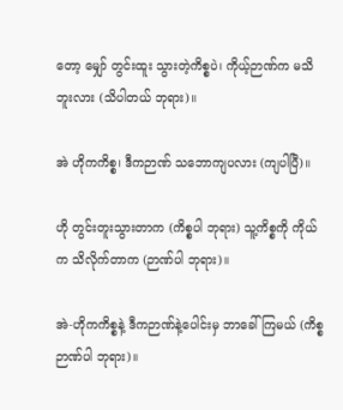တော့ မျှော် တွင်းထူး သွားတဲ့ကိစ္စပဲ၊ ကိုယ့်ဉာဏ်က မသိဘူးလား (သိပါတယ် ဘုရား)။

အဲ ဟိုကကိစ္စ၊ ဒီကဉာဏ် သဘောကျပလား (ကျပါပြီ)။

ဟို တွင်းတူးသွားတာက (ကိစ္စပါ ဘုရား) သူ့ကိစ္စကို ကိုယ်က သိလိုက်တာက (ဉာဏ်ပါ ဘုရား)။

အဲ-ဟိုကကိစ္စနဲ့ ဒီကဉာဏ်နဲ့ပေါင်းမှ ဘာခေါ်ကြမယ် (ကိစ္စဉာဏ်ပါ ဘုရား)။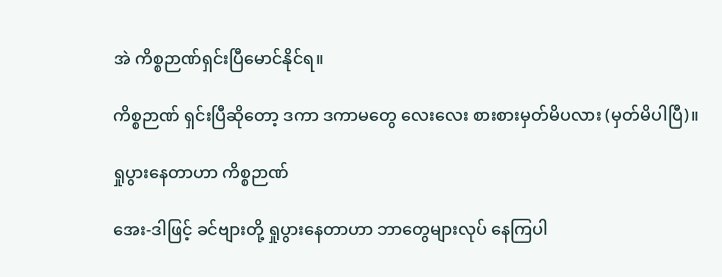အဲ ကိစ္စဉာဏ်ရှင်းပြီမောင်နိုင်ရ။

ကိစ္စဉာဏ် ရှင်းပြီဆိုတော့ ဒကာ ဒကာမတွေ လေးလေး စားစားမှတ်မိပလား (မှတ်မိပါပြီ)။

ရှုပွားနေတာဟာ ကိစ္စဉာဏ်

အေး-ဒါဖြင့် ခင်ဗျားတို့ ရှုပွားနေတာဟာ ဘာတွေများလုပ် နေကြပါ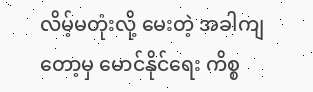လိမ့်မတုံးလို့ မေးတဲ့ အခါကျတော့မှ မောင်နိုင်ရေး ကိစ္စ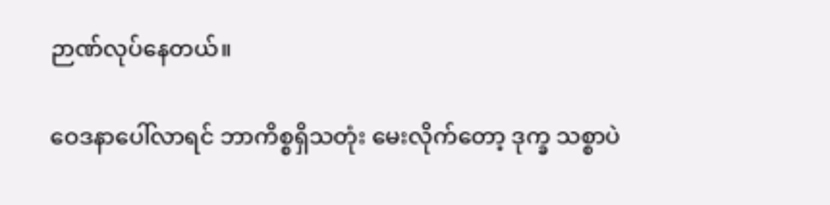ဉာဏ်လုပ်နေတယ်။

ဝေဒနာပေါ်လာရင် ဘာကိစ္စရှိသတုံး မေးလိုက်တော့ ဒုက္ခ သစ္စာပဲ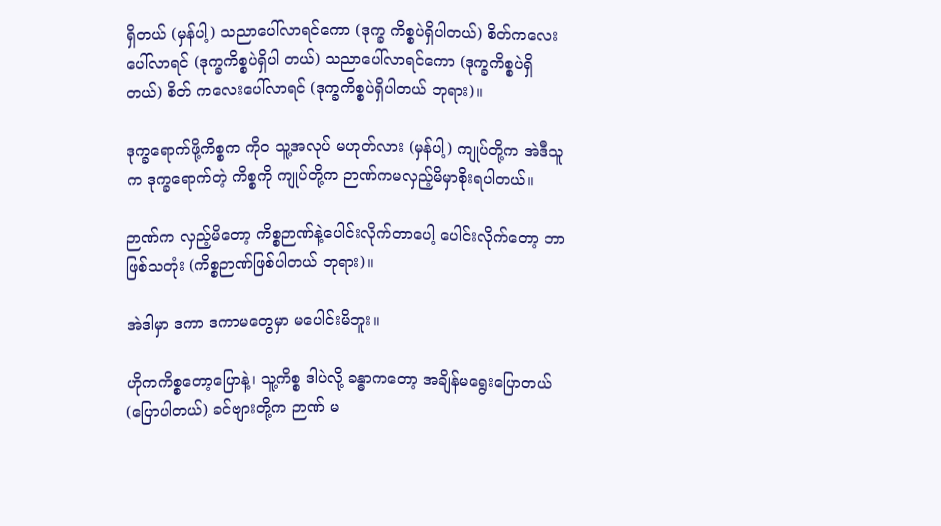ရှိတယ် (မှန်ပါ့) သညာပေါ်လာရင်ကော (ဒုက္ခ ကိစ္စပဲရှိပါတယ်) စိတ်ကလေးပေါ်လာရင် (ဒုက္ခကိစ္စပဲရှိပါ တယ်) သညာပေါ်လာရင်ကော (ဒုက္ခကိစ္စပဲရှိတယ်) စိတ် ကလေးပေါ်လာရင် (ဒုက္ခကိစ္စပဲရှိပါတယ် ဘုရား)။

ဒုက္ခရောက်ဖို့ကိစ္စက ကိုဝ သူ့အလုပ် မဟုတ်လား (မှန်ပါ့) ကျုပ်တို့က အဲဒီသူက ဒုက္ခရောက်တဲ့ ကိစ္စကို ကျုပ်တို့က ဉာဏ်ကမလှည့်မိမှာစိုးရပါတယ်။

ဉာဏ်က လှည့်မိတော့ ကိစ္စဉာဏ်နဲ့ပေါင်းလိုက်တာပေါ့ ပေါင်းလိုက်တော့ ဘာဖြစ်သတုံး (ကိစ္စဉာဏ်ဖြစ်ပါတယ် ဘုရား)။

အဲဒါမှာ ဒကာ ဒကာမတွေမှာ မပေါင်းမိဘူး။

ဟိုကကိစ္စတော့ပြောနဲ့၊ သူ့ကိစ္စ ဒါပဲလို့ ခန္ဓာကတော့ အချိန်မရွေးပြောတယ် (ပြောပါတယ်) ခင်ဗျားတို့က ဉာဏ် မ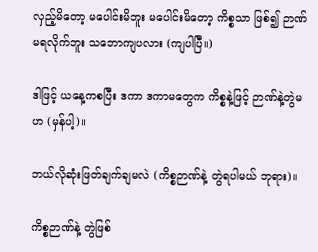လှည့်မိတော့ မပေါင်းမိဘူး မပေါင်းမိတော့ ကိစ္စသာ ဖြစ်၍ ဉာဏ်မရလိုက်ဘူး သဘောကျပလား (ကျပါပြီ။)

ဒါဖြင့် ယနေ့ကစပြီး ဒကာ ဒကာမတွေက ကိစ္စနဲ့ဖြင့် ဉာဏ်နဲ့တွဲမဟ (မှန်ပါ့)။

ဘယ်လိုဆုံးဖြတ်ချက်ချမလဲ (ကိစ္စဉာဏ်နဲ့ တွဲရပါမယ် ဘုရား)။

ကိစ္စဉာဏ်နဲ့ တွဲဖြစ်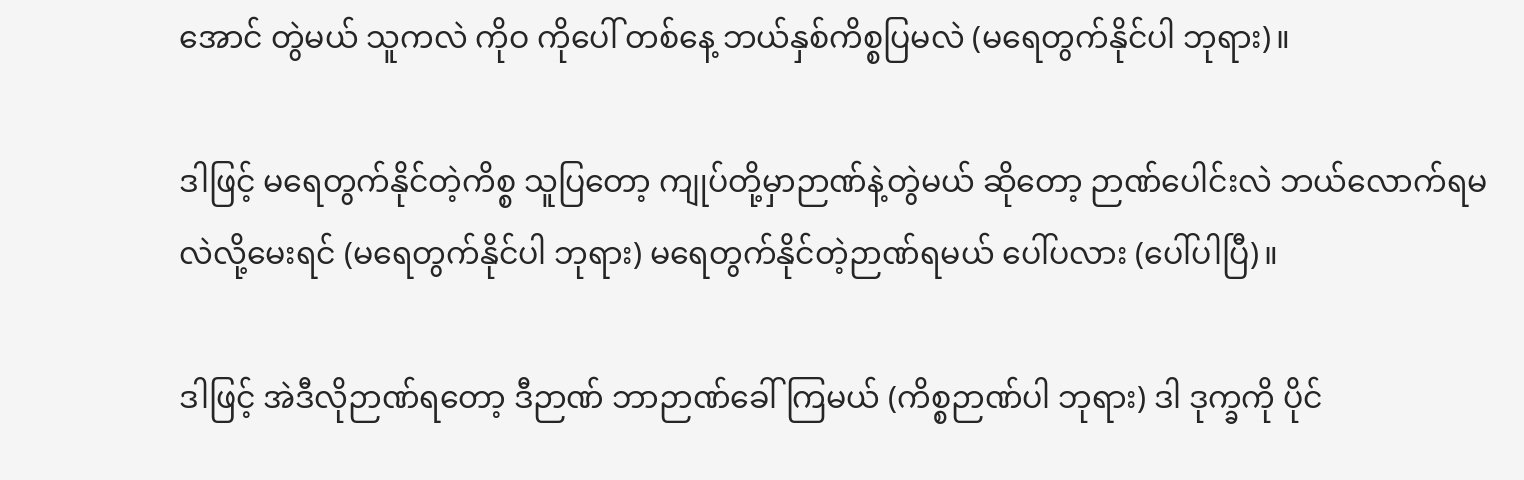အောင် တွဲမယ် သူကလဲ ကိုဝ ကိုပေါ် တစ်နေ့ ဘယ်နှစ်ကိစ္စပြမလဲ (မရေတွက်နိုင်ပါ ဘုရား)။

ဒါဖြင့် မရေတွက်နိုင်တဲ့ကိစ္စ သူပြတော့ ကျုပ်တို့မှာဉာဏ်နဲ့တွဲမယ် ဆိုတော့ ဉာဏ်ပေါင်းလဲ ဘယ်လောက်ရမလဲလို့မေးရင် (မရေတွက်နိုင်ပါ ဘုရား) မရေတွက်နိုင်တဲ့ဉာဏ်ရမယ် ပေါ်ပလား (ပေါ်ပါပြီ)။

ဒါဖြင့် အဲဒီလိုဉာဏ်ရတော့ ဒီဉာဏ် ဘာဉာဏ်ခေါ်ကြမယ် (ကိစ္စဉာဏ်ပါ ဘုရား) ဒါ ဒုက္ခကို ပိုင်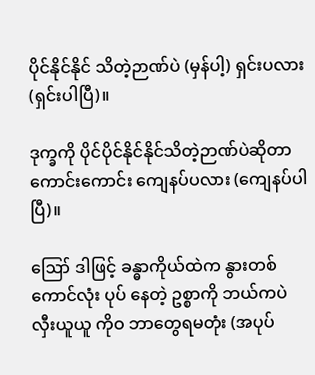ပိုင်နိုင်နိုင် သိတဲ့ဉာဏ်ပဲ (မှန်ပါ့) ရှင်းပလား (ရှင်းပါပြီ)။

ဒုက္ခကို ပိုင်ပိုင်နိုင်နိုင်သိတဲ့ဉာဏ်ပဲဆိုတာ ကောင်းကောင်း ကျေနပ်ပလား (ကျေနပ်ပါပြီ)။

ဪ ဒါဖြင့် ခန္ဓာကိုယ်ထဲက နွားတစ်ကောင်လုံး ပုပ် နေတဲ့ ဥစ္စာကို ဘယ်ကပဲ လှီးယူယူ ကိုဝ ဘာတွေရမတုံး (အပုပ်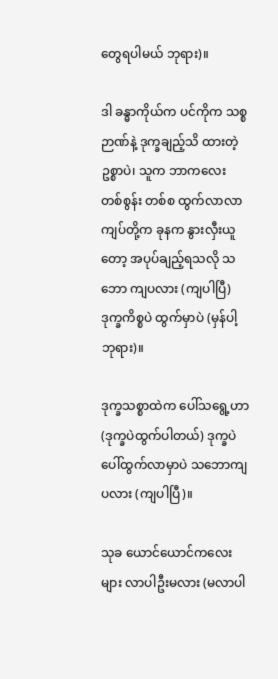တွေရပါမယ် ဘုရား)။

ဒါ ခန္ဓာကိုယ်က ပင်ကိုက သစ္စဉာဏ်နဲ့ ဒုက္ခချည့်သိ ထားတဲ့ဥစ္စာပဲ၊ သူက ဘာကလေး တစ်စွန်း တစ်စ ထွက်လာလာ ကျပ်တို့က ခုနက နွားလှီးယူတော့ အပုပ်ချည့်ရသလို သဘော ကျပလား (ကျပါပြီ) ဒုက္ခကိစ္စပဲ ထွက်မှာပဲ (မှန်ပါ့ ဘုရား)။

ဒုက္ခသစ္စာထဲက ပေါ်သရွေ့ဟာ (ဒုက္ခပဲထွက်ပါတယ်) ဒုက္ခပဲပေါ်ထွက်လာမှာပဲ သဘောကျ ပလား (ကျပါပြီ)။

သုခ ယောင်ယောင်ကလေးများ လာပါဦးမလား (မလာပါ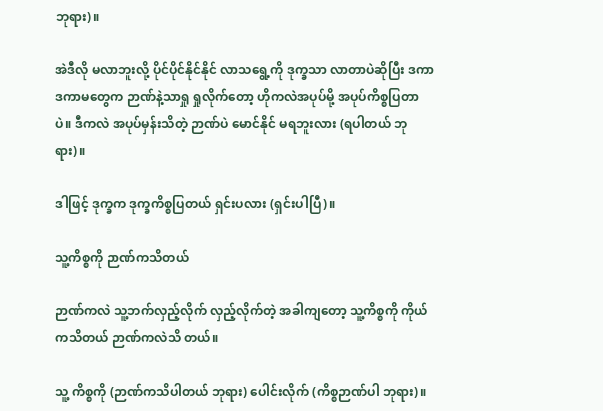ဘုရား)။

အဲဒီလို မလာဘူးလို့ ပိုင်ပိုင်နိုင်နိုင် လာသရွေ့ကို ဒုက္ခသာ လာတာပဲဆိုပြီး ဒကာ ဒကာမတွေက ဉာဏ်နဲ့သာရှု ရှုလိုက်တော့ ဟိုကလဲအပုပ်မို့ အပုပ်ကိစ္စပြတာပဲ။ ဒီကလဲ အပုပ်မှန်းသိတဲ့ ဉာဏ်ပဲ မောင်နိုင် မရဘူးလား (ရပါတယ် ဘုရား)။

ဒါဖြင့် ဒုက္ခက ဒုက္ခကိစ္စပြတယ် ရှင်းပလား (ရှင်းပါပြီ)။

သူ့ကိစ္စကို ဉာဏ်ကသိတယ်

ဉာဏ်ကလဲ သူ့ဘက်လှည့်လိုက် လှည့်လိုက်တဲ့ အခါကျတော့ သူ့ကိစ္စကို ကိုယ်ကသိတယ် ဉာဏ်ကလဲသိ တယ်။

သူ့ ကိစ္စကို (ဉာဏ်ကသိပါတယ် ဘုရား) ပေါင်းလိုက် (ကိစ္စဉာဏ်ပါ ဘုရား)။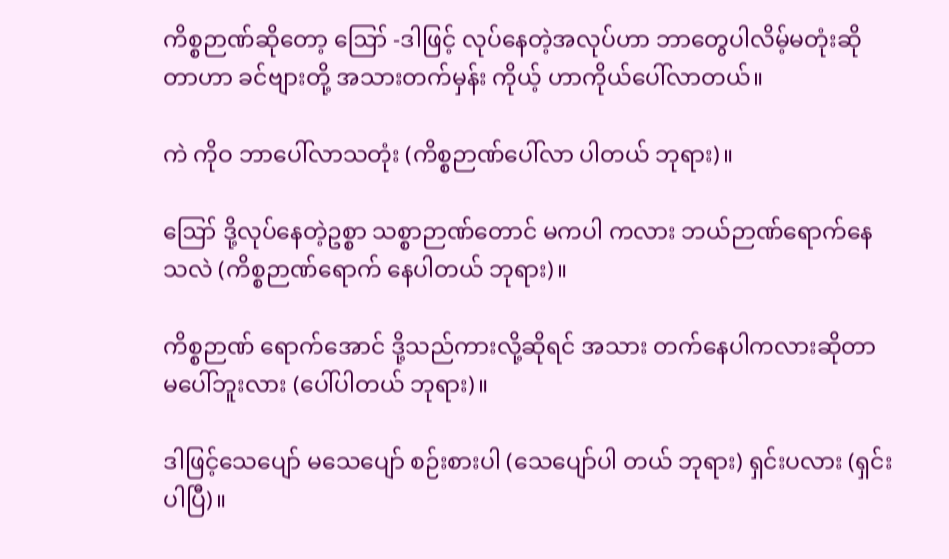ကိစ္စဉာဏ်ဆိုတော့ ဪ -ဒါဖြင့် လုပ်နေတဲ့အလုပ်ဟာ ဘာတွေပါလိမ့်မတုံးဆိုတာဟာ ခင်ဗျားတို့ အသားတက်မှန်း ကိုယ့် ဟာကိုယ်ပေါ်လာတယ်။

ကဲ ကိုဝ ဘာပေါ်လာသတုံး (ကိစ္စဉာဏ်ပေါ်လာ ပါတယ် ဘုရား)။

ဪ ဒို့လုပ်နေတဲ့ဥစ္စာ သစ္စာဉာဏ်တောင် မကပါ ကလား ဘယ်ဉာဏ်ရောက်နေသလဲ (ကိစ္စဉာဏ်ရောက် နေပါတယ် ဘုရား)။

ကိစ္စဉာဏ် ရောက်အောင် ဒို့သည်ကားလို့ဆိုရင် အသား တက်နေပါကလားဆိုတာ မပေါ်ဘူးလား (ပေါ်ပါတယ် ဘုရား)။

ဒါဖြင့်သေပျော် မသေပျော် စဉ်းစားပါ (သေပျော်ပါ တယ် ဘုရား) ရှင်းပလား (ရှင်းပါပြီ)။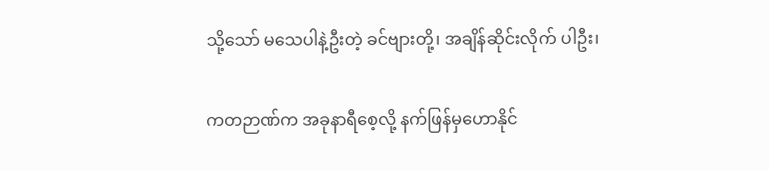သို့သော် မသေပါနဲ့ဦးတဲ့ ခင်ဗျားတို့၊ အချိန်ဆိုင်းလိုက် ပါဦး၊

ကတဉာဏ်က အခုနာရီစေ့လို့ နက်ဖြန်မှဟောနိုင်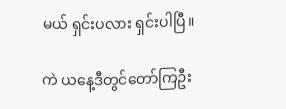မယ် ရှင်းပလား ရှင်းပါပြီ။

ကဲ ယနေ့ဒီတွင်တော်ကြဦး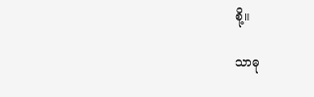စို့။

သာဓု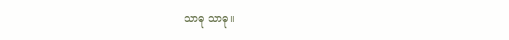သာဓု သာဓု။